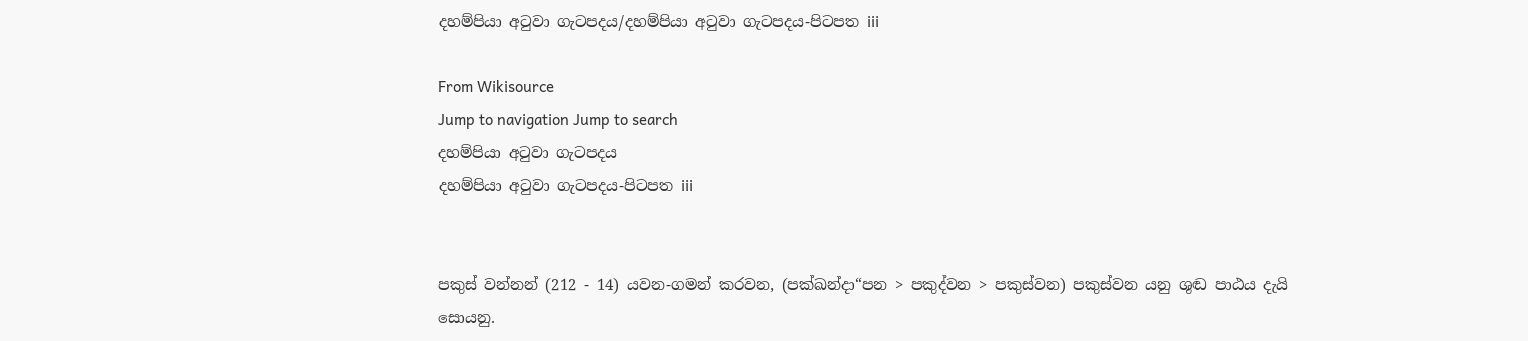දහම්පියා අටුවා ගැටපදය/දහම්පියා අටුවා ගැටපදය-පිටපත iii

From Wikisource
Jump to navigation Jump to search
දහම්පියා අටුවා ගැටපදය
දහම්පියා අටුවා ගැටපදය-පිටපත iii


පකුස් වන්නන් (212 - 14) යවන-ගමන් කරවන, (පක්ඛන්දා“පන > පකුද්වන > පකුස්වන) පකුස්වන යනු ශුඬ පාඨය දැයි සොයනු.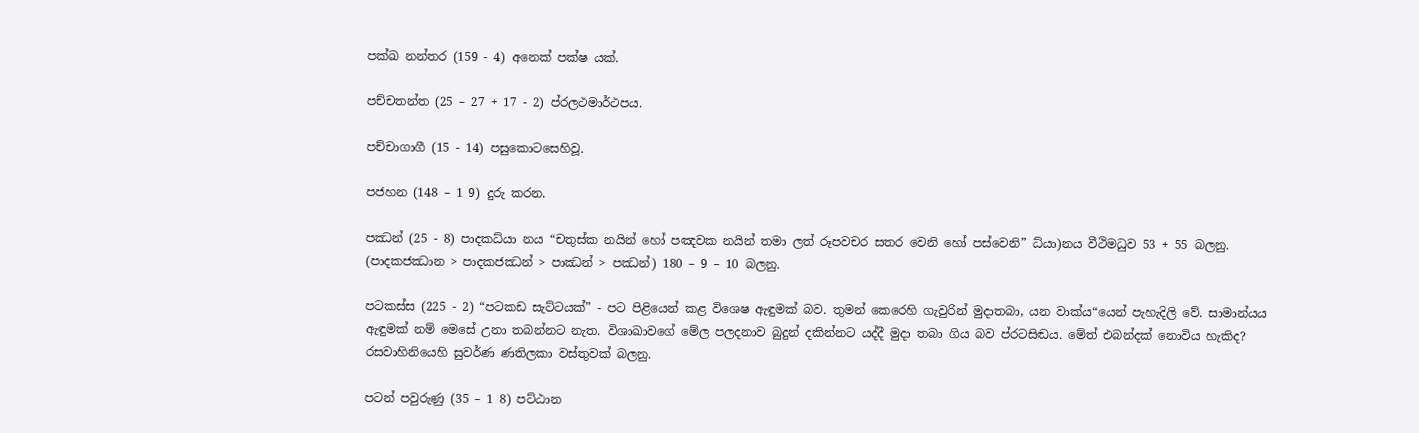පක්ඛ නන්තර (159 - 4) අනෙක් පක්ෂ යක්.

පච්චතන්ත (25 – 27 + 17 - 2) ප්රලථමාර්ථපය.

පච්චාගාගී (15 - 14) පසුකොටසෙහිවූ.

පජහන (148 – 1 9) දුරු කරන.

පඣන් (25 - 8) පාදකධ්යා නය “චතුස්ක නයින් හෝ පඤවක නයින් තමා ලත් රූපවචර සතර වෙනි හෝ පස්වෙනි” ධ්යා)නය වීථිමධුව 53 + 55 බලනු. (පාදකජඣාන > පාදකජඣන් > පාඣන් > පඣන්) 180 – 9 – 10 බලනු.

පටකස්ස (225 - 2) “පටකඩ සැට්ටයක්” - පට පිළියෙන් කළ විශෙෂ ඇඳුමක් බව. තුමන් කෙරෙහි ගැවුරින් මුදාතබා, යන වාක්ය“යෙන් පැහැදිලි වේ. සාමාන්යය ඇඳුමක් නම් මෙසේ උනා තබන්නට නැත. විශාඛාවගේ මේල පලදනාව බුදුන් දකින්නට යද්දී මුදා තබා ගිය බව ප්රටසිඬය. මේත් එබන්දක් නොවිය හැකිද? රසවාහිනියෙහි සුවර්ණ ණතිලකා වස්තුවක් බලනු.

පටන් පවුරුණු (35 – 1 8) පට්ඨාන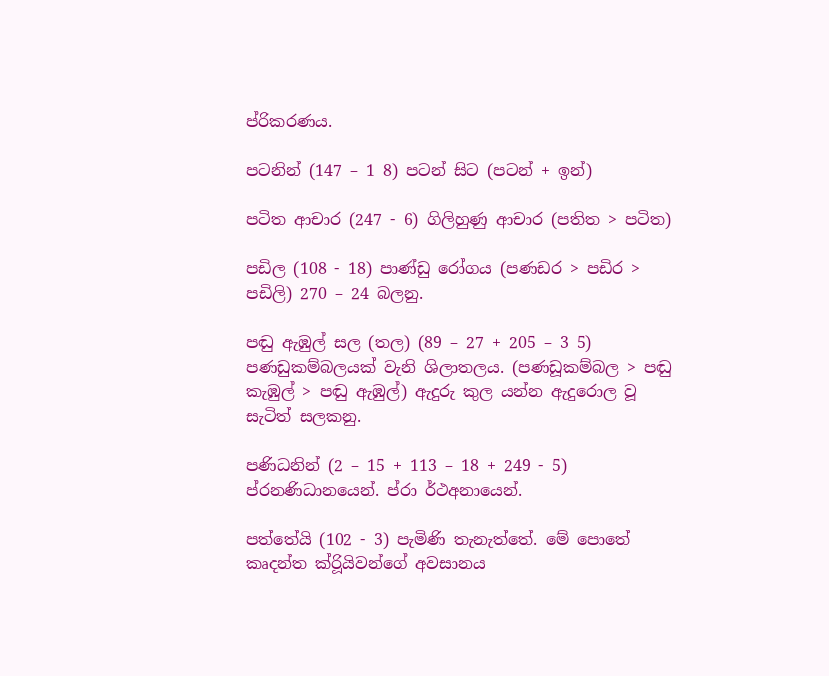ප්රිකරණය.

පටනින් (147 – 1 8) පටන් සිට (පටන් + ඉන්)

පටිත ආචාර (247 - 6) ගිලිහුණු ආචාර (පතිත > පටිත)

පඩිල (108 - 18) පාණ්ඩු රෝගය (පණඩර > පඩිර > පඩිලි) 270 – 24 බලනු.

පඬු ඇඹුල් සල (තල) (89 – 27 + 205 – 3 5) පණඩුකම්බලයක් වැනි ශිලාතලය. (පණඩූකම්බල > පඬු කැඹුල් > පඬු ඇඹුල්) ඇදුරු කුල යන්න ඇදුරොල වූ සැටිත් සලකනු.

පණිධනින් (2 – 15 + 113 – 18 + 249 - 5) ප්රනණිධානයෙන්. ප්රා ර්ථඅනායෙන්.

පත්තේයි (102 - 3) පැමිණි තැනැත්තේ. මේ පොතේ කෘදන්ත ක්රිූයිවන්ගේ අවසානය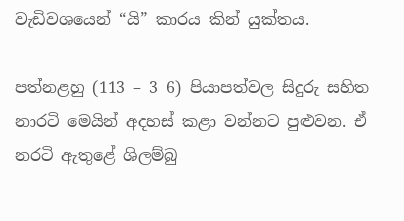වැඩිවශයෙන් “යි” කාරය කින් යුක්තය.

පත්නළහු (113 – 3 6) පියාපත්වල සිදුරු සහිත නාරටි මෙයින් අදහස් කළා වන්නට පුළුවන. ඒ නරටි ඇතුළේ ශිලම්බු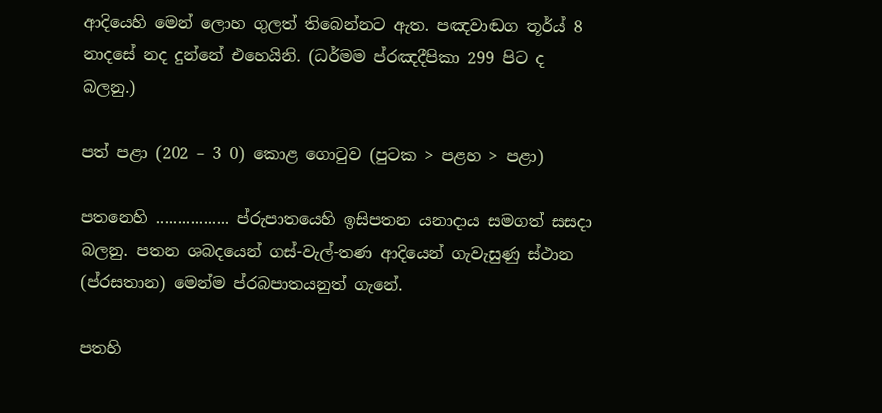ආදියෙහි මෙන් ලොහ ගුලත් තිබෙන්නට ඇත. පඤවාඬග තූර්ය් 8 නාදසේ නද දුන්නේ එහෙයිනි. (ධර්මම ප්රඤදීපිකා 299 පිට ද බලනු.)

පත් පළා (202 – 3 0) කොළ ගොටුව (පුටක > පළහ > පළා)

පතනෙහි ................. ප්රුපාතයෙහි ඉසිපතන යනාදාය සමගත් සසදා බලනු. පතන ශබදයෙන් ගස්-වැල්-තණ ආදියෙන් ගැවැසුණු ස්ථාන (ප්රසතාන) මෙන්ම ප්රබපාතයනුත් ගැනේ.

පතහි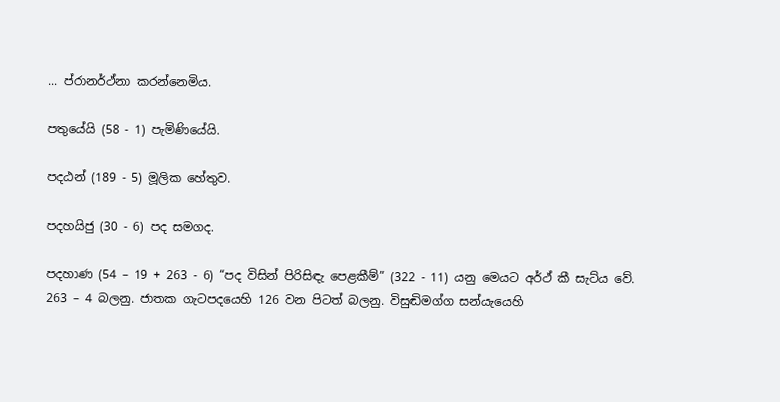... ප්රානර්ථ්නා කරන්නෙමිය.

පතුයේයි (58 - 1) පැමිණියේයි.

පදඨන් (189 - 5) මූලික හේතුව.

පදහයිජු (30 - 6) පද සමගද.

පදහාණ (54 – 19 + 263 - 6) “පද විසින් පිරිසිඳැ පෙළකීම්” (322 - 11) යනු මෙයට අර්ථ් කී සැට්ය වේ. 263 – 4 බලනු. ජාතක ගැටපදයෙහි 126 වන පිටත් බලනු. විසුඬිමග්ග සන්යැයෙහි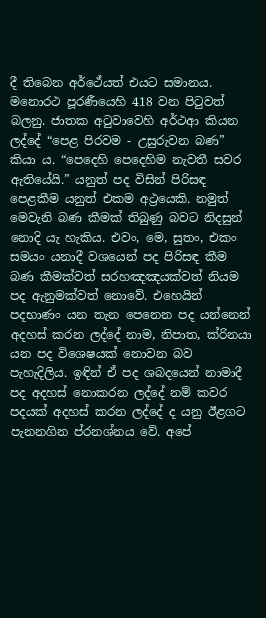දී තිබෙන අර්ථේයත් එයට සමානය. මනොරථ පූරණීයෙහි 418 වන පිටුවත් බලනු. ජාතක අටුවාවෙහි අර්ථආ කියන ලද්දේ “පෙළ පිරවම - උසුරුවන බණ” කියා ය. “පෙදෙහි පෙදෙහිම නැවතී සවර ඇතියේයි.” යනුත් පද විසින් පිරිසඳ පෙළකීම යනුත් එකම අථ්‍රයෙකි. නමුත් මෙවැනි බණ කීමක් තිබුණු බවට නිදසුන් නොදි යැ හැකිය. එවං, මෙ, සුතං, එකං සමයං යනාදී වශයෙන් පද පිරිසඳ කීම බණ කීමක්වත් සරහඤඤයක්වත් නියම පද ඇනුමක්වත් නොවේ. එහෙයින් පදභාණං යන තැන පෙනෙන පද යන්නෙන් අදහස් කරන ලද්දේ නාම, නිපාත, ක්රිනයා යන පද විශෙෂයක් නොවන බව පැහැදිලිය. ඉඳින් ඒ පද ශබදයෙන් නාමාදී පද අදහස් නොකරන ලද්දේ නම් කවර පදයක් අදහස් කරන ලද්දේ ද යනු ඊළගට පැනනගින ප්රනශ්නය වේ. අපේ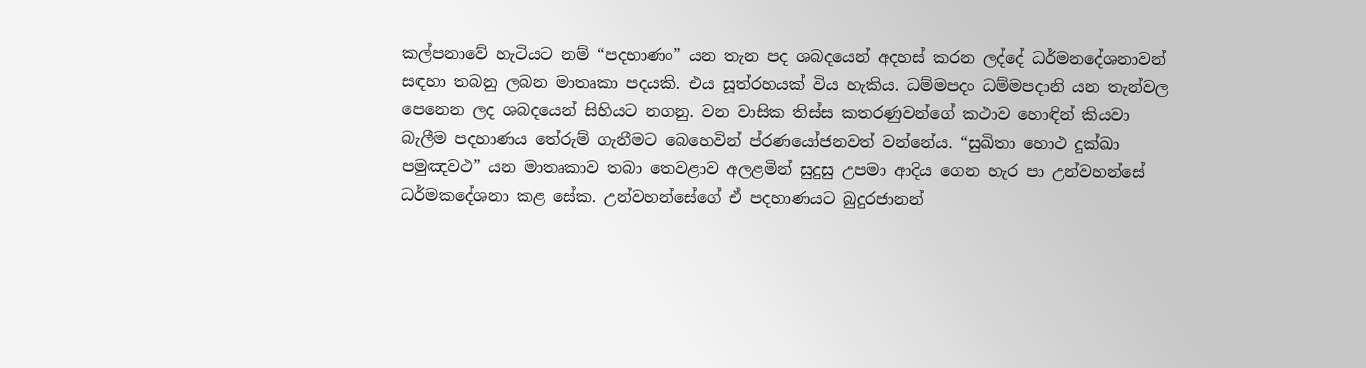කල්පනාවේ හැටියට නම් “පදභාණං” යන තැන පද ශබදයෙන් අදහස් කරන ලද්දේ ධර්මනදේශනාවන් සඳහා තබනු ලබන මාතෘකා පදයකි. එය සූත්රහයක් විය හැකිය. ධම්මපදං ධම්මපදානි යන තැන්වල පෙනෙන ලද ශබදයෙන් සිහියට නගනු. වන වාසික තිස්ස කතරණුවන්ගේ කථාව හොඳින් කියවා බැලීම පදහාණය තේරුම් ගැනීමට බෙහෙවින් ප්රණයෝජනවත් වන්නේය. “සුඛිතා හොථ දුක්ඛා පමුඤවථ” යන මාතෘකාව තබා තෙවළාව අලළමින් සුදුසු උපමා ආදිය ගෙන හැර පා උන්වහන්සේ ධර්මකදේශනා කළ සේක. උන්වහන්සේගේ ඒ පදහාණයට බුදුරජානන්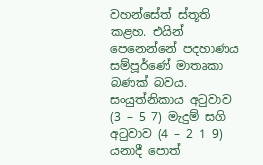වහන්සේත් ස්තූති කළහ. එයින් පෙනෙන්නේ පදහාණය සම්පූර්ණේ මාතෘකා බණක් බවය. සංයුත්නිකාය අටුවාව (3 – 5 7) මැදුම් සගි අටුවාව (4 – 2 1 9) යනාදී පොත්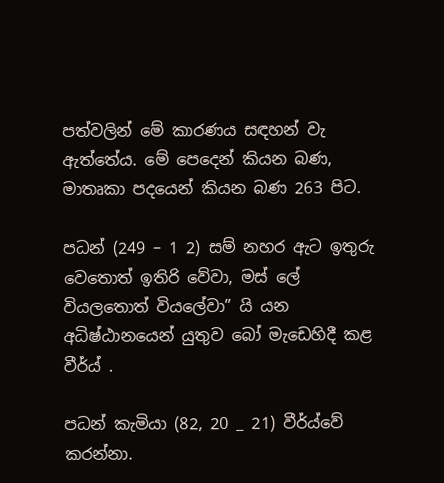පත්වලින් මේ කාරණය සඳහන් වැ ඇත්තේය. මේ පෙදෙන් කියන බණ, මාතෘකා පදයෙන් කියන බණ 263 පිට.

පධන් (249 – 1 2) සම් නහර ඇට ඉතුරු වෙතොත් ඉතිරි වේවා, මස් ලේ වියලතොත් වියලේවා” යි යන අධිෂ්ඨානයෙන් යුතුව බෝ මැඩෙහිදී කළ වීර්ය් .

පධන් කැමියා (82, 20 _ 21) වීර්ය්වේ කරන්නා.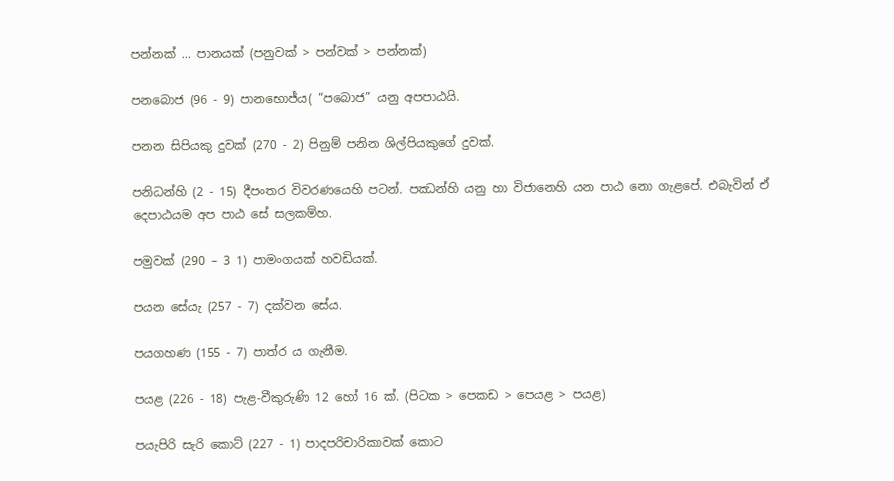පන්නක් ... පානයක් (පනුවක් > පන්වක් > පන්නක්)

පනබොජ (96 - 9) පානභොජ්ය( “පබොජ” යනු අපපාඨයි.

පනන සිපියකු දුවක් (270 - 2) පිනුම් පනින ශිල්පියකුගේ දුවක්.

පනිධන්හි (2 - 15) දීපංතර විවරණයෙහි පටන්. පඣන්හි යනු හා විජානෙහි යන පාඨ නො ගැළපේ. එබැවින් ඒ දෙපාඨයම අප පාඨ සේ සලකම්හ.

පමුවක් (290 – 3 1) පාමංගයක් හවඩියක්.

පයන සේයැ (257 - 7) දක්වන සේය.

පයගහණ (155 - 7) පාත්ර ය ගැනීම.

පයළ (226 - 18) පැළ-වීකුරුණි 12 හෝ 16 ක්. (පිටක > පෙකඩ > පෙයළ > පයළ)

පයැපිරි සැරි කොට් (227 - 1) පාදපරිචාරිකාවක් කොට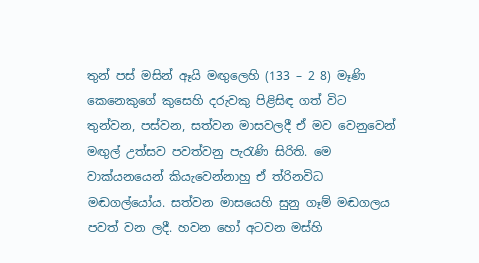තුන් පස් මසින් ඈයි මඟුලෙහි (133 – 2 8) මෑණි කෙනෙකුගේ කුසෙහි දරුවකු පිළිසිඳ ගත් විට තුන්වන, පස්වන, සත්වන මාසවලදී ඒ මව වෙනුවෙන් මඟුල් උත්සව පවත්වනු පැරැණි සිරිති. මෙ වාක්යනයෙන් කියැවෙන්නාහු ඒ ත්රිනවිධ මඬගල්යෝය. සත්වන මාසයෙහි සුනු ගෑම් මඬගලය පවත් වන ලදී. හවන හෝ අටවන මස්හි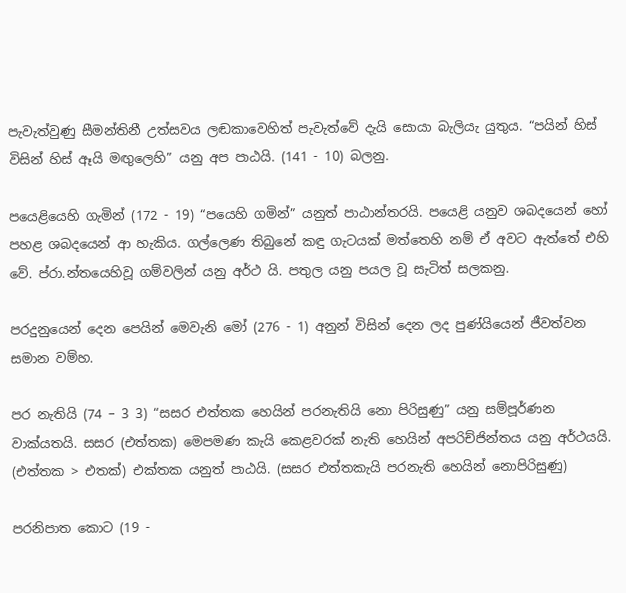පැවැත්වුණු සීමන්තිනී උත්සවය ලඬකාවෙහිත් පැවැත්වේ දැයි සොයා බැලියැ යුතුය. “පයින් හිස් විසින් හිස් ඈයි මඟුලෙහි” යනු අප පාඨයි. (141 - 10) බලනු.

පයෙළියෙහි ගැමින් (172 - 19) “පයෙහි ගමින්” යනුත් පාඨාන්තරයි. පයෙළි යනුව ශබදයෙන් හෝ පහළ ශබදයෙන් ආ හැකිය. ගල්ලෙණ තිබුනේ කඳු ගැටයක් මත්තෙහි නම් ඒ අවට ඇත්තේ එහි වේ. ප්රා.න්තයෙහිවූ ගම්වලින් යනු අර්ථ යි. පතුල යනු පයල වූ සැටිත් සලකනු.

පරදුනුයෙන් දෙන පෙයින් මෙවැනි මෝ (276 - 1) අනුන් විසින් දෙන ලද පුණ්යියෙන් ජීවත්වන සමාන වම්හ.

පර නැතියි (74 – 3 3) “සසර එත්තක හෙයින් පරනැතියි නො පිරිසුණු” යනු සම්පූර්ණන වාක්යතයි. සසර (එත්තක) මෙපමණ කැයි කෙළවරක් නැති හෙයින් අපරිච්ජින්තය යනු අර්ථයයි. (එත්තක > එතක්) එක්තක යනුත් පාඨයි. (සසර එත්තකැයි පරනැති හෙයින් නොපිරිසුණු)

පරනිපාත කොට (19 -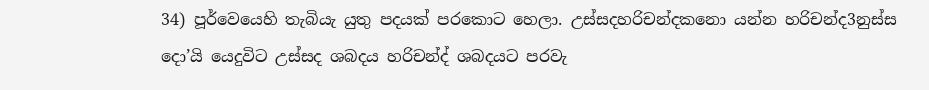34) පූර්වෙයෙහි තැබියැ යුතු පදයක් පරකොට හෙලා. උස්සදහරිචන්දකනො යන්න හරිචන්ද3නුස්ස දො’යි යෙදුවිට උස්සද ශබදය හරිචන්ද් ශබදයට පරවැ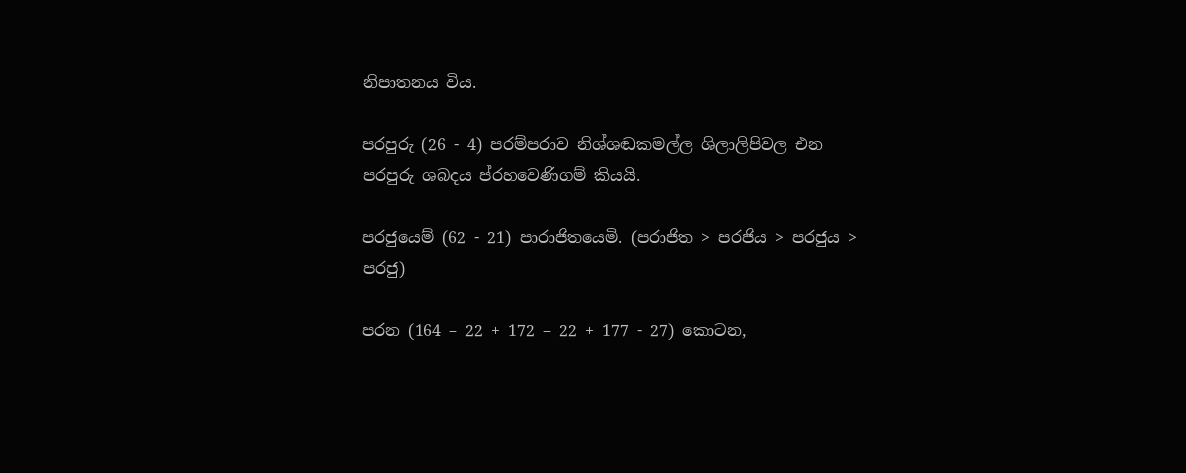නිපාතනය විය.

පරපුරු (26 - 4) පරම්පරාව නිශ්ශඬකමල්ල ශිලාලිපිවල එන පරපුරු ශබදය ප්රහවෙණිගම් කියයි.

පරජුයෙම් (62 - 21) පාරාජිතයෙමි. (පරාජිත > පරජිය > පරජුය > පරජු)

පරන (164 – 22 + 172 – 22 + 177 - 27) කොටන,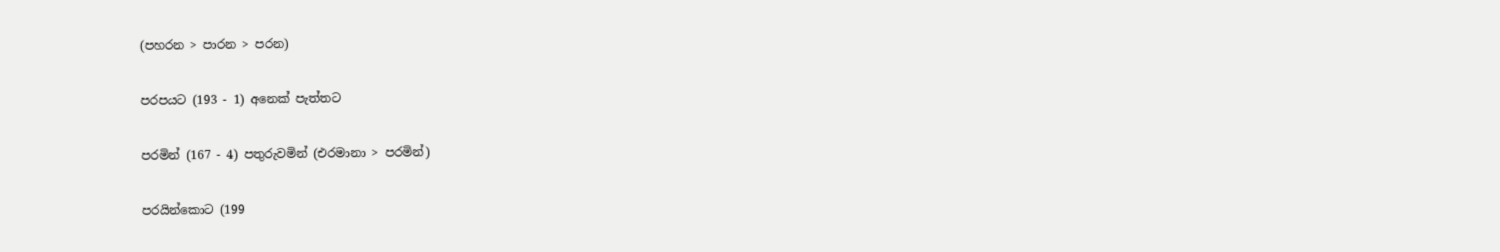(පහරන > පාරන > පරන)

පරපයට (193 - 1) අනෙක් පැත්තට

පරමින් (167 - 4) පතුරුවමින් (එරමානා > පරමින්)

පරයින්කොට (199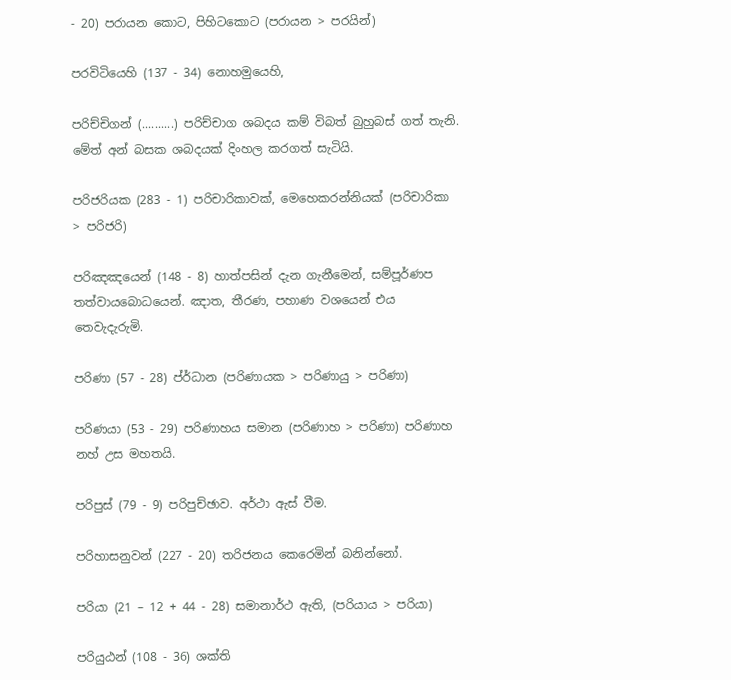- 20) පරායන කොට, පිහිටකොට (පරායන > පරයින්)

පරවිටියෙහි (137 - 34) නොහමුයෙහි,

පරිච්චිගන් (..........) පරිච්චාග ශබදය කම් විබත් බුහුබස් ගත් තැනි. මේත් අන් බසක ශබදයක් දිංහල කරගත් සැටියි.

පරිජරියක (283 - 1) පරිචාරිකාවක්, මෙහෙකරන්නියක් (පරිචාරිකා > පරිජරි)

පරිඤඤයෙන් (148 - 8) හාත්පසින් දැන ගැනීමෙන්, සම්පූර්ණප තත්වායබොධයෙන්. ඤාත, තීරණ, පහාණ වශයෙන් එය තෙවැදැරුමි.

පරිණා (57 - 28) ප්ර්ධාන (පරිණායක > පරිණායු > පරිණා)

පරිණයා (53 - 29) පරිණාහය සමාන (පරිණාහ > පරිණා) පරිණාහ නහ් උස මහතයි.

පරිපුස් (79 - 9) පරිපුච්ඡාව. අර්ථා ඇස් වීම.

පරිහාසනුවන් (227 - 20) තරිජනය කෙරෙමින් බනින්නෝ.

පරියා (21 – 12 + 44 - 28) සමානාර්ථ ඇති, (පරියාය > පරියා)

පරියුඨන් (108 - 36) ශක්ති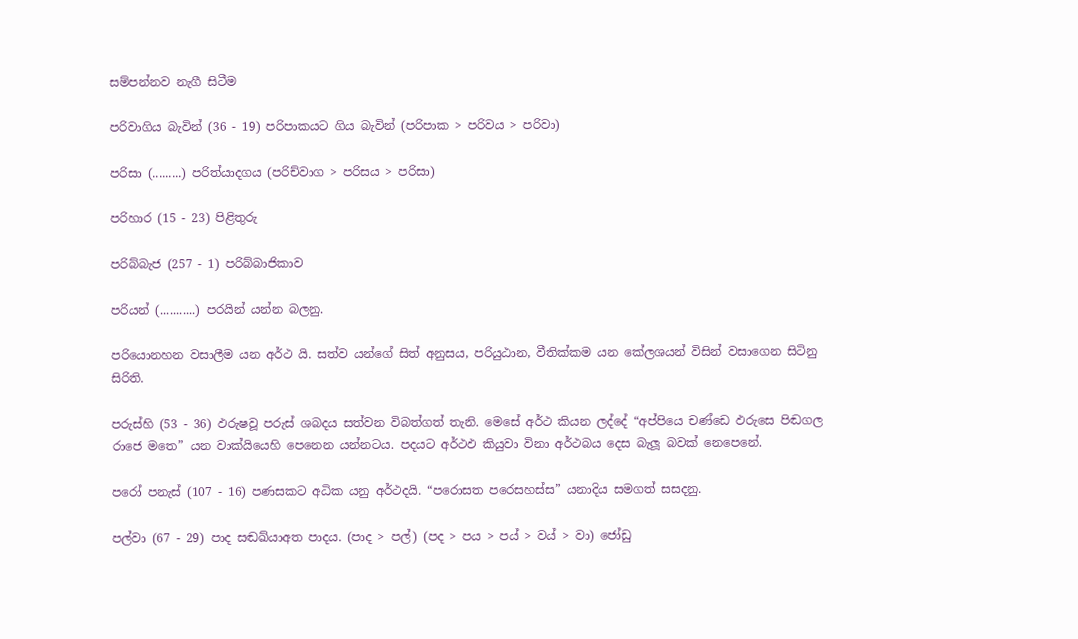සම්පන්නව නැගී සිටීම

පරිවාගිය බැවින් (36 - 19) පරිපාකයට ගිය බැවින් (පරිපාක > පරිවය > පරිවා)

පරිසා (.........) පරිත්යාදගය (පරිච්වාග > පරිසය > පරිසා)

පරිහාර (15 - 23) පිළිතුරු

පරිබ්බැජ (257 - 1) පරිබ්බාජිකාව

පරියන් (...........) පරයින් යන්න බලනු.

පරියොනහන වසාලීම යන අර්ථ යි. සත්ව යන්ගේ සිත් අනුසය, පරියුඨාන, වීතික්කම යන කේලශයන් විසින් වසාගෙන සිටිනු සිරිති.

පරුස්හි (53 - 36) ඵරුෂවූ පරුස් ශබදය සත්වන විබත්ගත් තැනි. මෙසේ අර්ථ කියන ලද්දේ “අප්පියෙ චණ්ඩෙ ඵරුසෙ පිඬගල රාජෙ මතෙ” යන වාක්යියෙහි පෙනෙන යන්නටය. පදයට අර්ථඵ කියුවා විනා අර්ථබය දෙස බැලූ බවක් නෙපෙනේ.

පරෝ පනැස් (107 - 16) පණසකට අධික යනු අර්ථදයි. “පරොසත පරෙසහස්ස” යනාදිය සමගත් සසදනු.

පල්වා (67 - 29) පාද සඬඛ්යාඅත පාදය. (පාද > පල්) (පද > පය > පය් > වය් > වා) ජෝඩු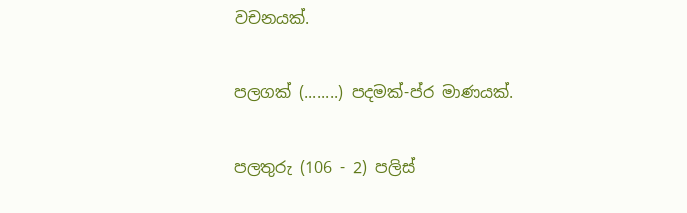වචනයක්.

පලගක් (........) පදමක්-ප්ර මාණයක්.

පලතුරු (106 - 2) පලිස්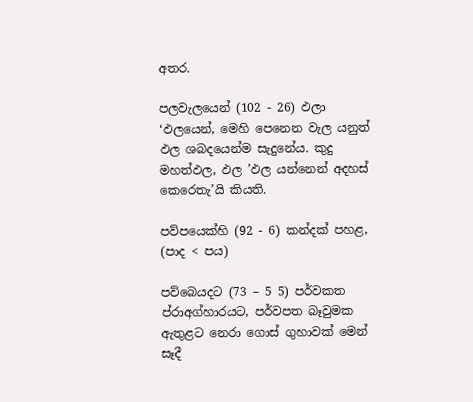අතර.

පලවැලයෙන් (102 - 26) ඵලා ‘ඵලයෙන්, මෙහි පෙනෙන වැල යනුත් ඵල ශබදයෙන්ම සැදුනේය. කුදු මහත්ඵල, ඵල ’ඵල යන්නෙන් අදහස් කෙරෙතැ’යි කියති.

පව්පයෙක්හි (92 - 6) කන්දක් පහළ, (පාද < පය)

පව්බෙයදට (73 – 5 5) පර්වකත ප්රාඅග්හාරයට, පර්වපත බෑවුමක ඇතුළට නෙරා ගොස් ගුහාවක් මෙන් සෑදී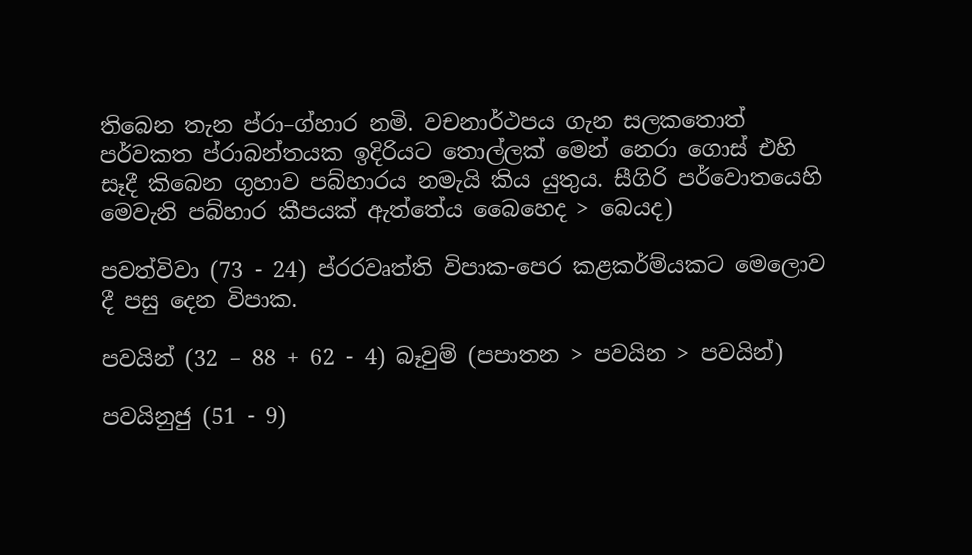තිබෙන තැන ප්රා–ග්හාර නමි. වචනාර්ථපය ගැන සලකතොත් පර්වකත ප්රාබන්තයක ඉදිරියට තොල්ලක් මෙන් නෙරා ගොස් එහි සෑදී කිබෙන ගුහාව පබ්හාරය නමැයි කිය යුතුය. සීගිරි පර්වොතයෙහි මෙවැනි පබ්හාර කීපයක් ඇත්තේය බෛහෙද > බෙයද)

පවත්විවා (73 - 24) ප්රරවෘත්ති විපාක-පෙර කළකර්ම්යකට මෙලොව දී පසු දෙන විපාක.

පවයින් (32 – 88 + 62 - 4) බෑවුම් (පපාතන > පවයින > පවයින්)

පවයිනුජු (51 - 9)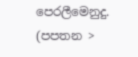පෙරලීමෙනුදු. (පපතන >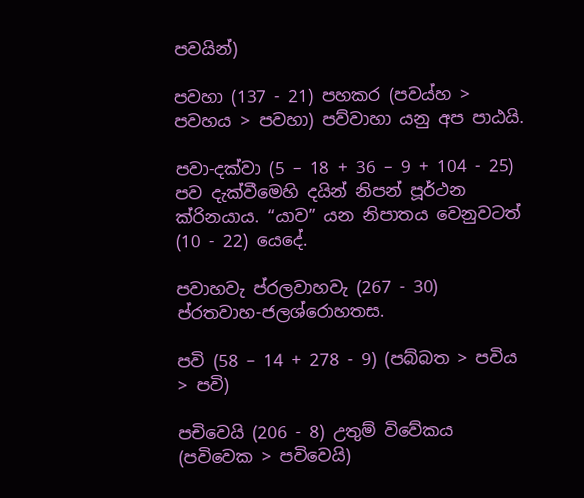පවයින්)

පවහා (137 - 21) පහකර (පවය්හ > පවහය > පවහා) පව්වාහා යනු අප පාඨයි.

පවා-දක්වා (5 – 18 + 36 – 9 + 104 - 25) පව දැක්වීමෙහි දයින් නිපන් පූර්ථන ක්රිනයාය. “යාව” යන නිපාතය වෙනුවටත් (10 - 22) යෙදේ.

පවාහවැ ප්රලවාහවැ (267 - 30) ප්රතවාහ-ජලශ්රොහතස.

පවි (58 – 14 + 278 - 9) (පබ්බත > පවිය > පවි)

පචිවෙයි (206 - 8) උතුම් විවේකය (පවිවෙක > පවිවෙයි)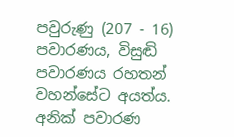පවුරුණු (207 - 16) පවාරණය, විසුඬි පවාරණය රහතන් වහන්සේට අයත්ය. අනික් පවාරණ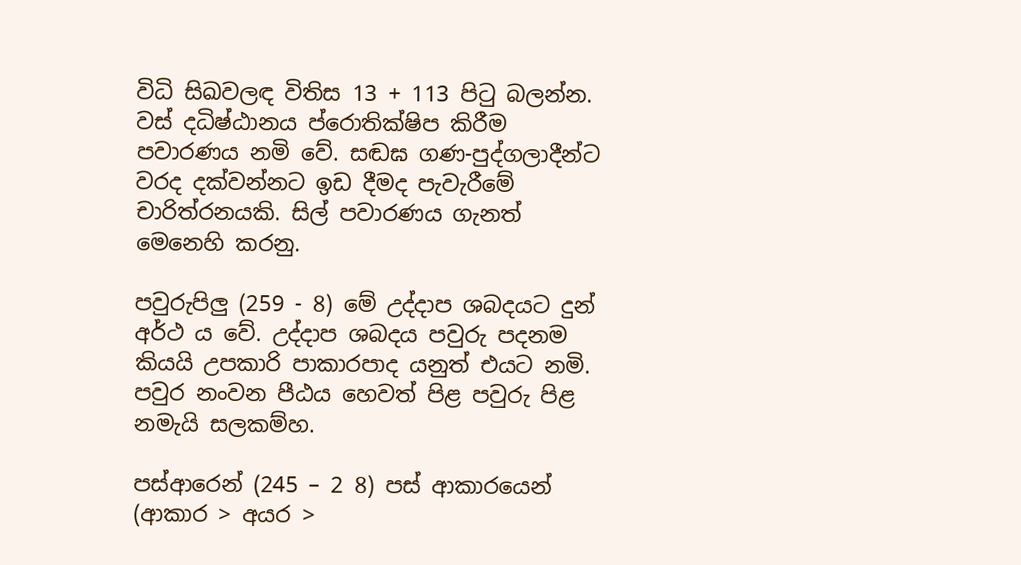විධි සිඛවලඳ විතිස 13 + 113 පිටු බලන්න. වස් දධිෂ්ඨානය ප්රොතික්ෂිප කිරීම පවාරණය නමි වේ. සඬඝ ගණ-පුද්ගලාදීන්ට වරද දක්වන්නට ඉඩ දීමද පැවැරීමේ චාරිත්රනයකි. සිල් පවාරණය ගැනත් මෙනෙහි කරනු.

පවුරුපිලු (259 - 8) මේ උද්දාප ශබදයට දුන් අර්ථ ය වේ. උද්දාප ශබදය පවුරු පදනම කියයි උපකාරි පාකාරපාද යනුත් එයට නමි. පවුර නංවන පීඨය හෙවත් පිළ පවුරු පිළ නමැයි සලකම්හ.

පස්ආරෙන් (245 – 2 8) පස් ආකාරයෙන් (ආකාර > අයර >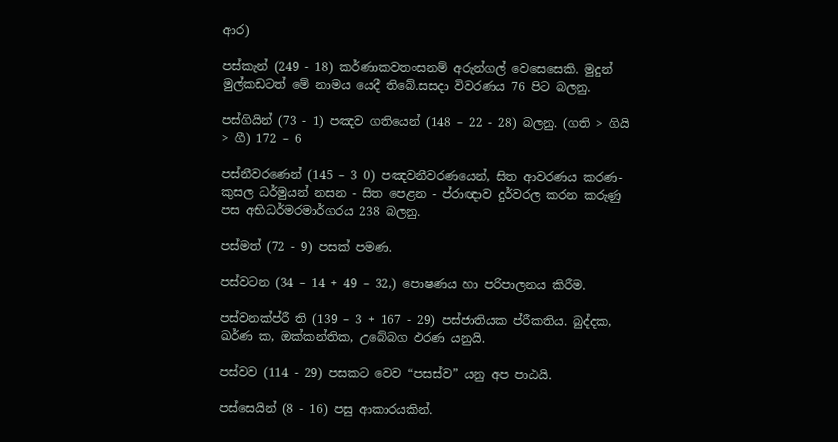ආර)

පස්කැන් (249 - 18) කර්ණාකවතංසනම් අරුන්ගල් වෙසෙසෙකි. මුදුන් මුල්කඩටත් මේ නාමය යෙදී තිබේ.සසදා විවරණය 76 පිට බලනු.

පස්ගියින් (73 - 1) පඤව ගතියෙන් (148 – 22 - 28) බලනු. (ගති > ගියි > ගී) 172 – 6

පස්නීවරණෙන් (145 – 3 0) පඤවනීවරණයෙන්, සිත ආවරණය කරණ-කුසල ධර්මුයන් නසන - සිත පෙළන - ප්රාඥාව දුර්වරල කරන කරුණු පස අභිධර්මරමාර්ගරය 238 බලනු.

පස්මත් (72 - 9) පසක් පමණ.

පස්වටන (34 – 14 + 49 – 32,) පොෂණය හා පරිපාලනය කිරීම.

පස්වනක්ප්රී ති (139 – 3 + 167 - 29) පස්ජාතියක ප්රීකතිය. බුද්දක, ඛර්ණ ක, ඔක්කන්තික, උබේබග ඵරණ යනුයි.

පස්වව (114 - 29) පසකට වෙව “පසස්ව” යනු අප පාඨයි.

පස්සෙයින් (8 - 16) පසු ආකාරයකින්.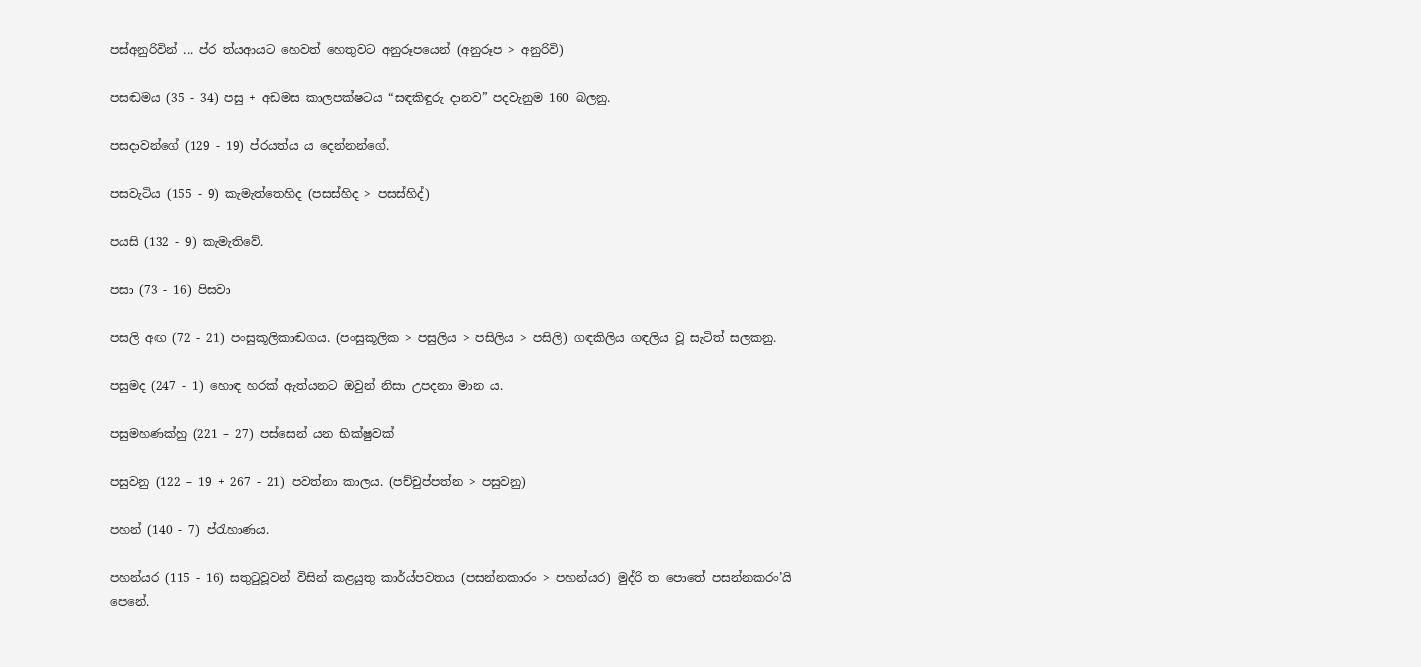පස්අනුරිවින් ... ප්ර ත්යආය‍ට හෙවත් හෙතුවට අනුරූපයෙන් (අනුරූප > අනුරිවි)

පසඬමය (35 - 34) පසු + අඩමස කාලපක්ෂටය “සඳකිඳුරු දානව” පදවැනුම 160 බලනු.

පසදාවන්ගේ (129 - 19) ප්රයත්ය ය දෙන්නන්ගේ.

පසවැටිය (155 - 9) කැමැත්තෙහිද (පසස්හිද > පසස්හිද්)

පයසි (132 - 9) කැමැතිවේ.

පසා (73 - 16) පිසවා

පසලි අඟ (72 - 21) පංසුකූලිකාඬගය. (පංසුකූලික > පසුලිය > පසිලිය > පසිලි) ගඳකිලිය ගඳලිය වූ සැටිත් සලකනු.

පසුමද (247 - 1) හොඳ හරක් ඇත්යනට ඔවුන් නිසා උපදනා මාන ය.

පසුමහණක්හු (221 – 27) පස්සෙන් යන භික්ෂුවක්

පසුවනු (122 – 19 + 267 - 21) පවත්නා කාලය. (පච්චුප්පත්න > පසුවනු)

පහන් (140 - 7) ප්රැහාණය.

පහන්යර (115 - 16) සතුටුවූවන් විසින් කළයුතු කාර්ය්පවතය (පසන්නකාරං > පහන්යර) මුද්රි ත පොතේ පසන්නකරං’යි පෙනේ.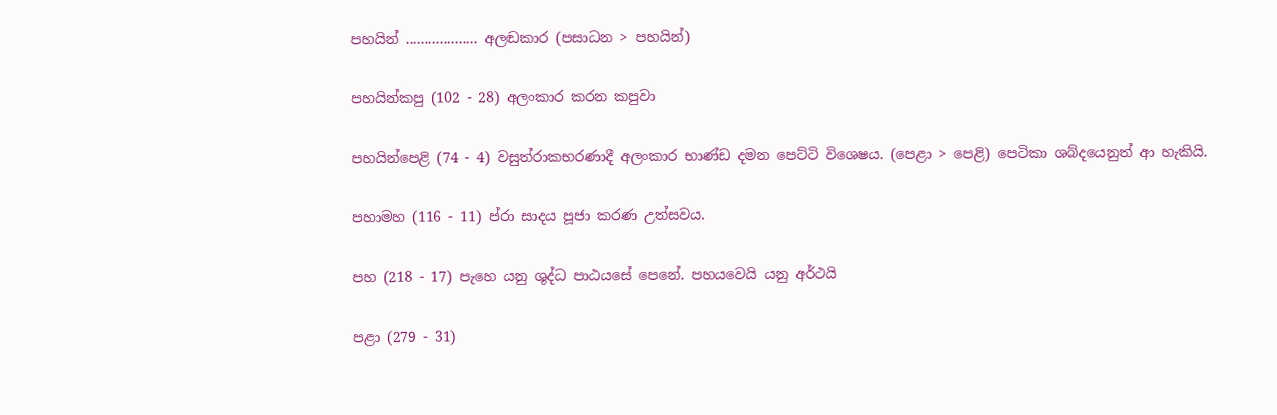පහයින් ................... අලඬකාර (පසාධන > පහයින්)

පහයින්කපු (102 - 28) අලංකාර කරන කපුවා

පහයින්පෙළි (74 - 4) වසුත්රාකභරණාදී අලංකාර භාණ්ඩ දමන පෙට්ටි විශෙෂය. (පෙළා > පෙළි) පෙටිකා ශබ්දයෙනුත් ආ හැකියි.

පහාමහ (116 - 11) ප්රා සාදය පූජා කරණ උත්සවය.

පහ (218 - 17) පැහෙ යනු ශුද්ධ පාඨයසේ පෙනේ. පහයවෙයි යනු අර්ථ‍යි

පළා (279 - 31)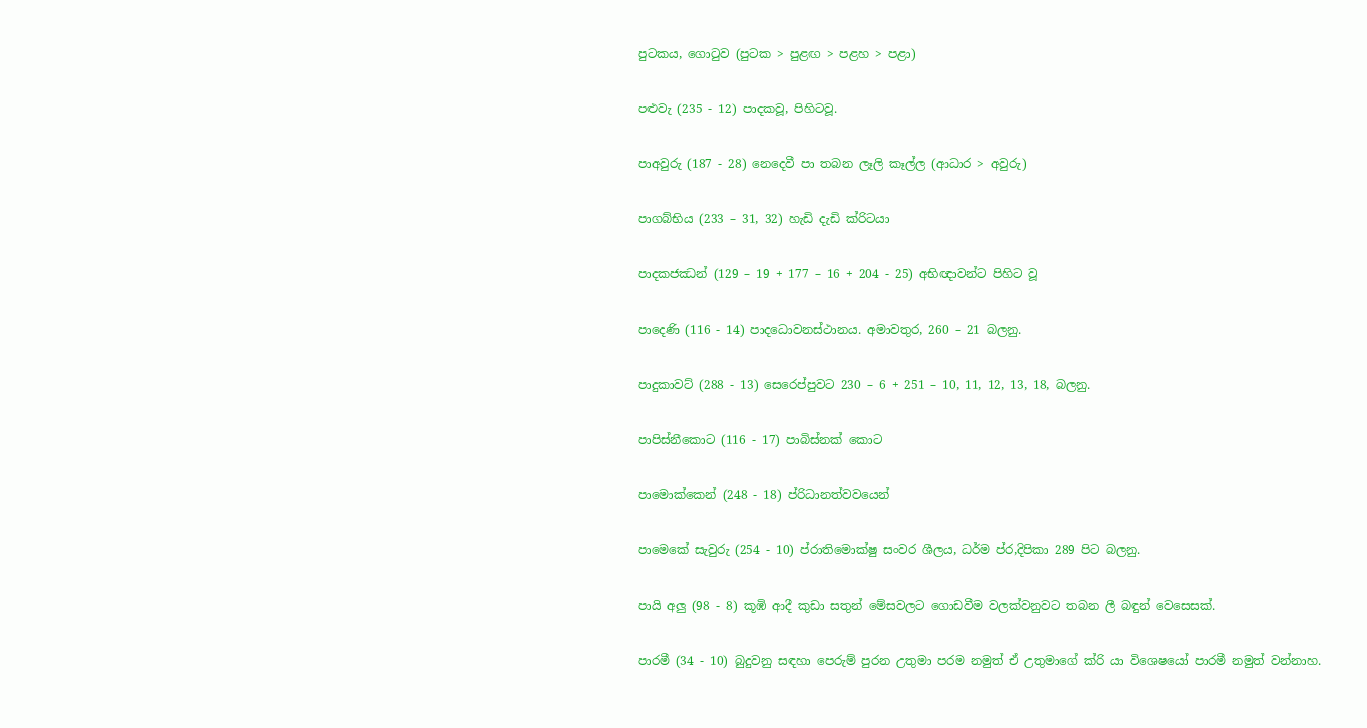පුටකය, ගොටුව (පුටක > පුළඟ > පළහ > පළා)

පළුවැ (235 - 12) පාදකවූ, පිහිටවූ.

පාඅවුරු (187 - 28) නෙදෙවී පා තබන ලෑලි කෑල්ල (ආධාර > අවුරු)

පාගබ්භිය (233 – 31, 32) හැඩි දැඩි ක්රිටයා

පාදකජඣන් (129 – 19 + 177 – 16 + 204 - 25) අභිඥාවන්ට පිහිට වූ

පාදෙණි (116 - 14) පාදධොවනස්ථානය. අමාවතුර, 260 – 21 බලනු.

පාදුකාවට් (288 - 13) සෙරෙප්පුවට 230 – 6 + 251 – 10, 11, 12, 13, 18, බලනු.

පාපිස්නීකොට (116 - 17) පාබිස්නක් කොට

පාමොක්කෙන් (248 - 18) ප්රිධානත්වවයෙන්

පාමෙකේ සැවුරු (254 - 10) ප්රා‍තිමොක්ෂු සංවර ශීලය, ධර්ම ප්ර,දිපිකා 289 පිට බලනු.

පායි අලු (98 - 8) කූඹි ආදී කුඩා සතුන් මේසවලට ගොඩවීම වලක්වනුවට තබන ලී බඳුන් වෙසෙ‍සක්.

පාරමී (34 - 10) බුදුවනු සඳහා පෙරුම් පුරන උතුමා පරම නමුත් ඒ උතුමාගේ ක්රි යා වි‍ශෙෂයෝ පාරමී නමුත් වන්නාහ.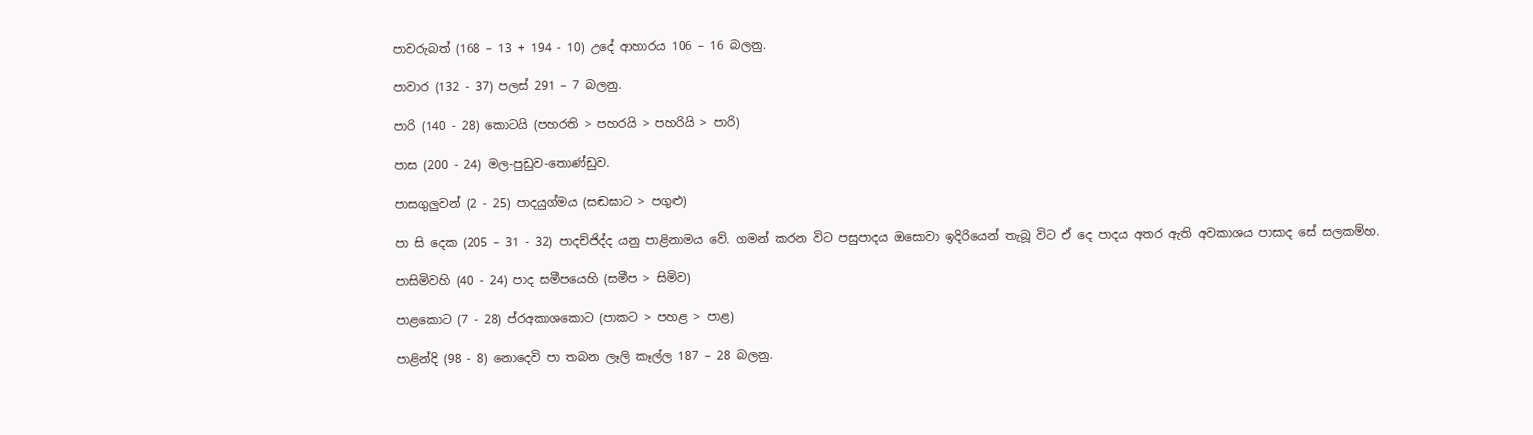පාවරුබත් (168 – 13 + 194 - 10) උදේ ආහාරය 106 – 16 බලනු.

පාවාර (132 - 37) පලස් 291 – 7 බලනු.

පාරි (140 - 28) කොටයි (පහරති > පහරයි > පහරියි > පාරි)

පාස (200 - 24) මල-පුඩුව-තොණ්ඩුව.

පාසගුලුවන් (2 - 25) පාදයුග්මය (සඬඝාට > පගුළු)

පා සි දෙක (205 – 31 - 32) පාදච්ජිද්ද යනු පාළිනාමය වේ. ගමන් කරන විට පසුපාදය ඔ‍සොවා ඉදිරියෙන් තැබූ විට ඒ දෙ පාදය අතර ඇති අවකාශය පාසාද සේ සලකම්හ.

පාසිමිවහි (40 - 24) පාද සමීපයෙහි (සමීප > සිමිව)

පාළකොට (7 - 28) ප්රඅකාශකොට (පාකට > පහළ > පාළ)

පාළින්දි (98 - 8) නොදෙවි පා තබන ලෑලි කෑල්ල 187 – 28 බලනු.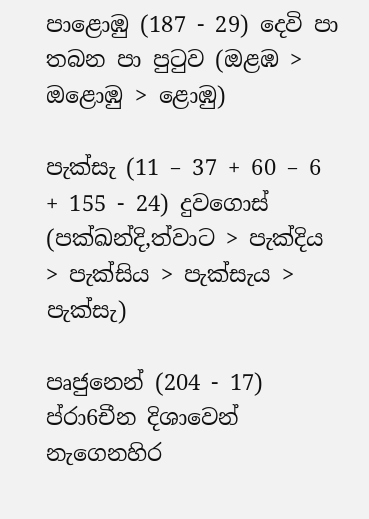පාළොඹු (187 - 29) දෙවි පා තබන පා පුටුව (ඔළඹ > ඔළොඹු > ළොඹු)

පැක්සැ (11 – 37 + 60 – 6 + 155 - 24) දුවගොස් (පක්ඛන්දි,ත්වාට > පැක්දිය > පැක්සිය > පැක්සැය > පැක්සැ)

පෘජුනෙන් (204 - 17) ප්රා6චීන දිශාවෙන් නැගෙනහිර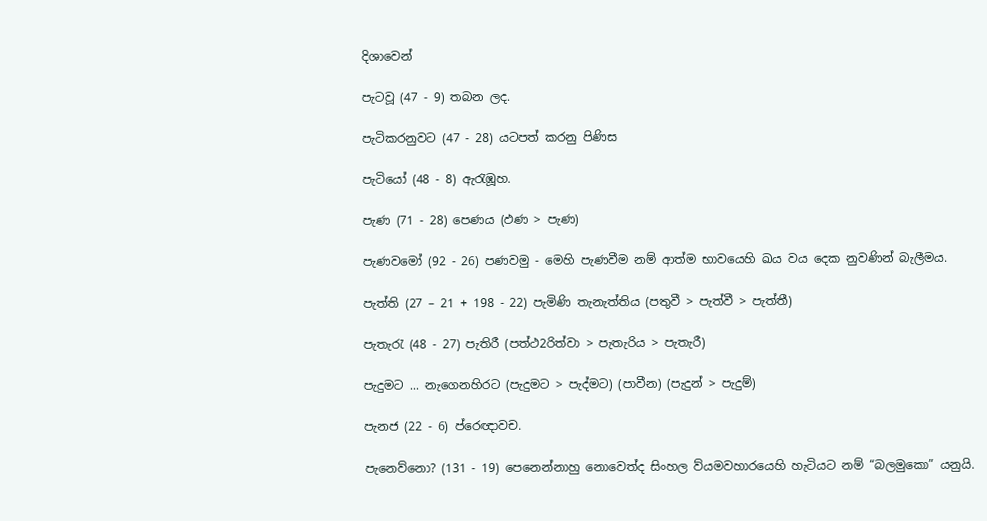දිශාවෙන්

පැටවූ (47 - 9) තබන ලද.

පැටිකරනුවට (47 - 28) යටපත් කරනු පිණිස

පැටියෝ (48 - 8) ඇරැඹූහ.

පැණ (71 - 28) පෙණය (ඵණ > පැණ)

පැණවමෝ (92 - 26) පණවමු - මෙහි පැණවීම නම් ආත්ම භාවයෙහි ඛය වය දෙක නුවණින් බැලීමය.

පැත්ති (27 – 21 + 198 - 22) පැමිණි තැනැත්තිය (පතුවී > පැත්වී > පැත්තී)

පැතැරැ (48 - 27) පැතිරී (පත්ථ2රිත්වා > පැතැරිය > පැතැරී)

පැදුමට ... නැගෙනහිරට (පැදුමට > පැද්මට) (පාවීන) (පැදුන් > පැදුම්)

පැනජ (22 - 6) ප්රෙඥාවච.

පැනෙව්නො? (131 - 19) පෙනෙන්නාහු නොවෙත්ද සිංහල ව්යමවහාරයෙහි හැටියට නම් “බලමුකො” යනුයි.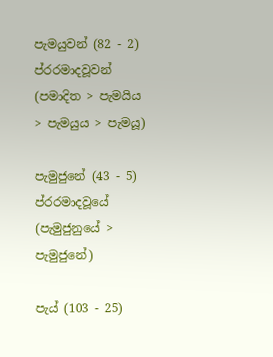පැමයුවන් (82 - 2) ප්රරමාදවූවන් (පමාදිත > පැමයිය > පැමයුය > පැමයූ)

පැමුජුනේ (43 - 5) ප්රරමාදවූයේ (පැමුජුනුයේ > පැමුජුනේ)

පැය් (103 - 25)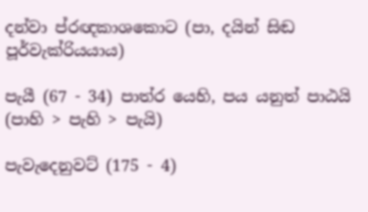දන්වා ප්රඥකාශකොට (පා, දයින් සිඬ පූර්වැක්රියයාය)

පැයී (67 - 34) පාත්ර යෙහි, පය යනුත් පාඨයි (පාහි > පැහි > පැයි)

පැවැදෙනුවට් (175 - 4)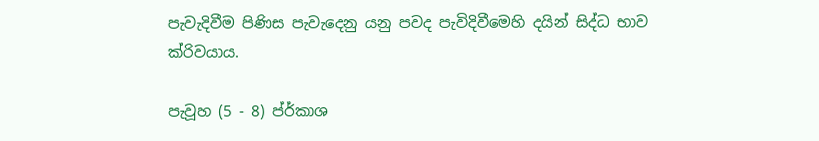පැවැදිවීම පිණිස පැවැදෙනු යනු පවද පැවිදිවීමෙහි දයින් සිද්ධ භාව ක්රිවයාය.

පැවූහ (5 - 8) ප්ර්කාශ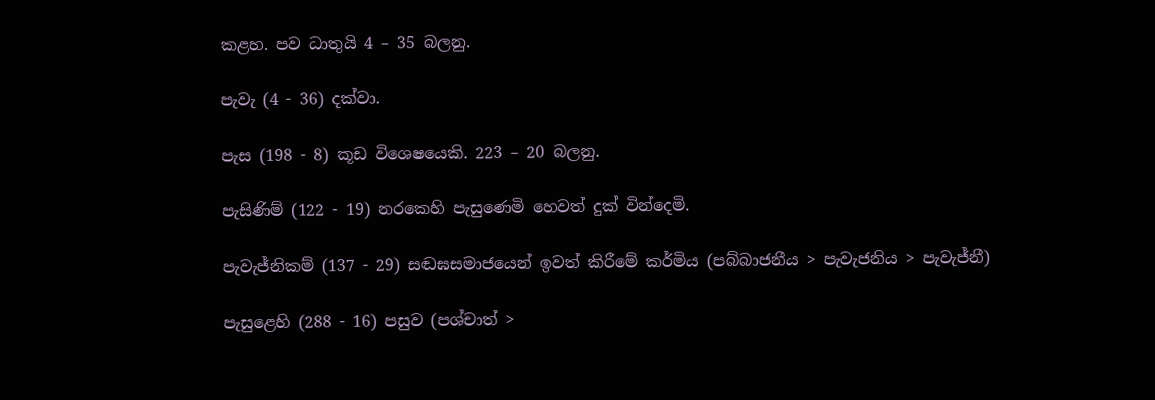කළහ. පව ධාතුයි 4 – 35 බලනු.

පැවැ (4 - 36) දක්වා.

පැස (198 - 8) කූඩ විශෙෂයෙකි. 223 – 20 බලනු.

පැසිණිම් (122 - 19) නරකෙහි පැසුණෙමි හෙවත් දුක් වින්දෙමි.

පැවැජ්නිකම් (137 - 29) සඬඝසමාජයෙන් ඉවත් කිරීමේ කර්මිය (පබ්බාජනීය > පැවැජනිය > පැවැජ්නී)

පැසුළෙහි (288 - 16) පසුව (පශ්චාත් >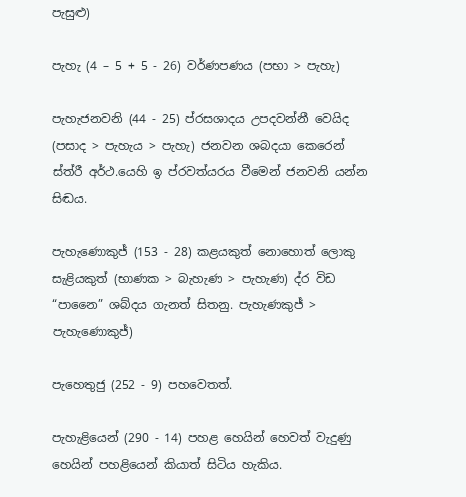පැසුළු)

පැහැ (4 – 5 + 5 - 26) වර්ණපණය (පභා > පැහැ)

පැහැජනවනි (44 - 25) ප්රසශාදය උපදවන්නී වෙයිද (පසාද > පැහැය > පැහැ) ජනවන ශබදයා කෙරෙන් ස්ත්රී අර්ථ.යෙහි ඉ ප්රවත්යරය වීමෙන් ජනවනි යන්න සිඬය.

පැහැණොකුජ් (153 - 28) කළයකුත් නොහොත් ලොකු සැළියකුත් (භාණක > බැහැණ > පැහැණ) ද්ර විඩ “පානෛ” ශබ්දය ගැනත් සිතනු. පැහැණකුජ් > පැහැණොකුජ්)

පැහෙතුජු (252 - 9) පහවෙතත්.

පැහැළියෙන් (290 - 14) පහළ හෙයින් හෙවත් වැදුණු හෙයින් පහළියෙන් කියාත් සිටිය හැකිය.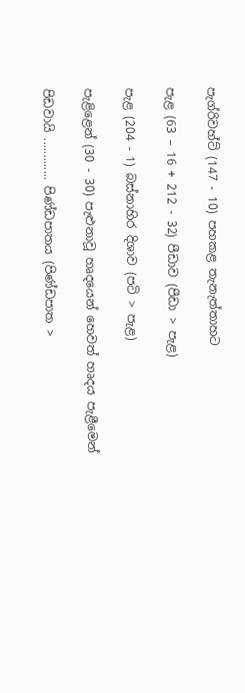පැග්රිවහ්ට් (147 - 10) පහකළ තැනැත්තාහට

පැළ (63 – 16 + 212 - 32) පීඩාව (පීඩා > පැළ)

පැළ (204 - 1) බස්නාහිර දිශාව (පටි > පැළ)

පැළිළෙන් (30 - 30) පැළුනාවූ හෘදයෙන් හෙවත් හෘදය පැළීමෙන්

පිඩවායි ............. පිණ්ඩපාතය (පිණ්ඩපාත >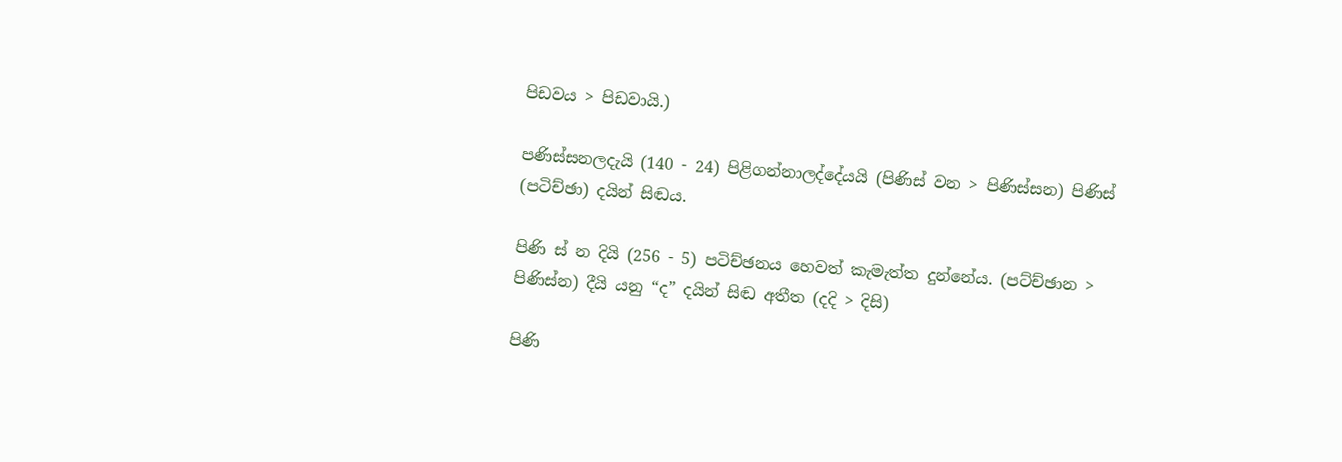පිඩවය > පිඩවායි.)

පණිස්සනලදැයි (140 - 24) පිළිගන්නාලද්දේයයි (පිණිස් වන > පිණිස්සන) පිණිස් (පටිච්ඡා) දයින් සිඬය.

පිණි ස් න දියි (256 - 5) පටිච්ඡනය හෙවත් කැමැත්ත දුන්නේය. (පට්ච්ඡාන > පිණිස්න) දීයි යනු “ද” දයින් සිඬ අතීත (දදි > දිසි)

පිණි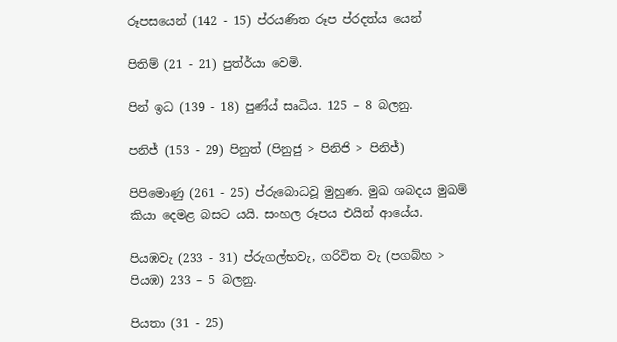රූපසයෙන් (142 - 15) ප්රයණිත රූප ප්රදත්ය යෙන්

පිතිම් (21 - 21) පුත්ර්යා වෙමි.

පින් ඉධ (139 - 18) පුණ්ය් සෘධිය. 125 – 8 බලනු.

පනිජ් (153 - 29) පිනුත් (පිනුජු > පිනිජි > පිනිජ්)

පිපිමොණු (261 - 25) ප්රුබොධවූ මුහුණ. මුඛ ශබදය මුඛම් කියා දෙමළ බසට යයි. සංහල රූපය එයින් ආයේය.

පියඹවැ (233 - 31) ප්රුගල්භවැ, ගරිවිත වැ (පගබ්හ > පියඹ) 233 – 5 බලනු.

පියතා (31 - 25)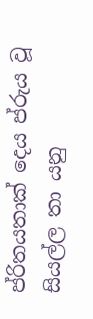ප්රිතයතාක් දෙය ප්රුය වූ සියල්ල තා යනු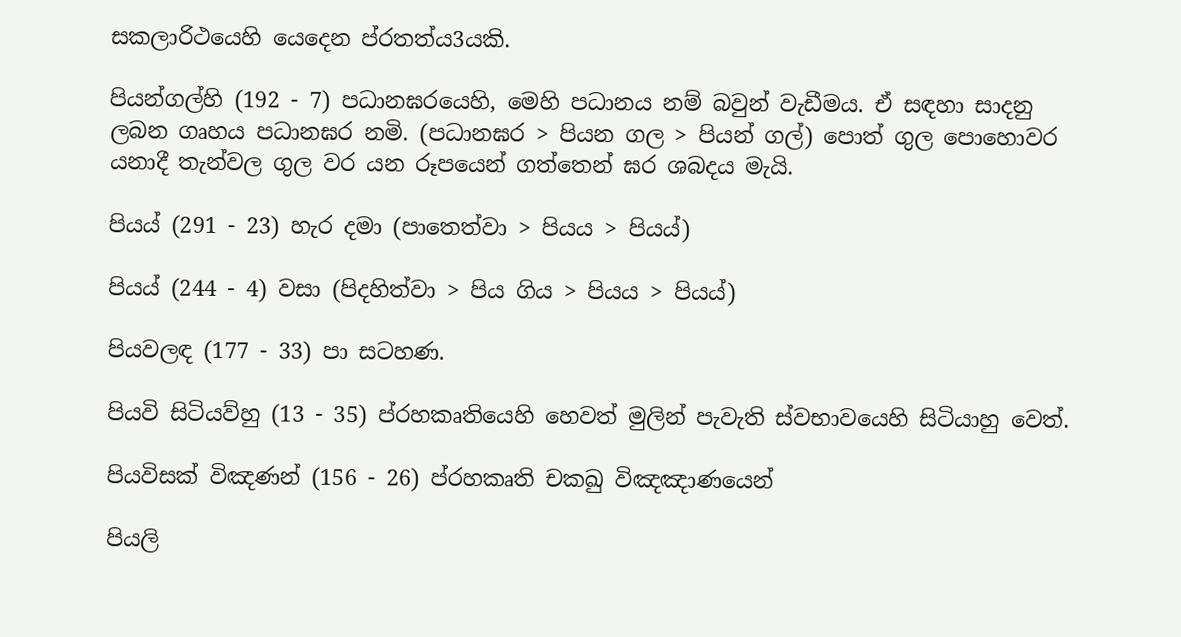සකලාරිථයෙහි යෙදෙන ප්රතත්ය3යකි.

පියන්ගල්හි (192 - 7) පධානඝරයෙහි, මෙහි පධානය නම් බවුන් වැඩීමය. ඒ සඳහා සාදනු ලබන ගෘහය පධානඝර නමි. (පධානඝර > පියන ගල > පියන් ගල්) පොත් ගුල පොහොවර යනාදී තැන්වල ගුල වර යන රූපයෙන් ගත්තෙන් ඝර ශබදය මැයි.

පියය් (291 - 23) හැර දමා (පාතෙත්වා > පියය > පියය්)

පියය් (244 - 4) වසා (පිදහිත්වා > පිය ගිය > පියය > පියය්)

පියවලඳ (177 - 33) පා සටහණ.

පියවි සිටියව්හු (13 - 35) ප්රහකෘතියෙහි හෙවත් මුලින් පැවැති ස්වභාවයෙහි සිටියාහු වෙත්.

පියවිසක් විඤණන් (156 - 26) ප්රහකෘති චකඛු විඤඤාණයෙන්

පියලි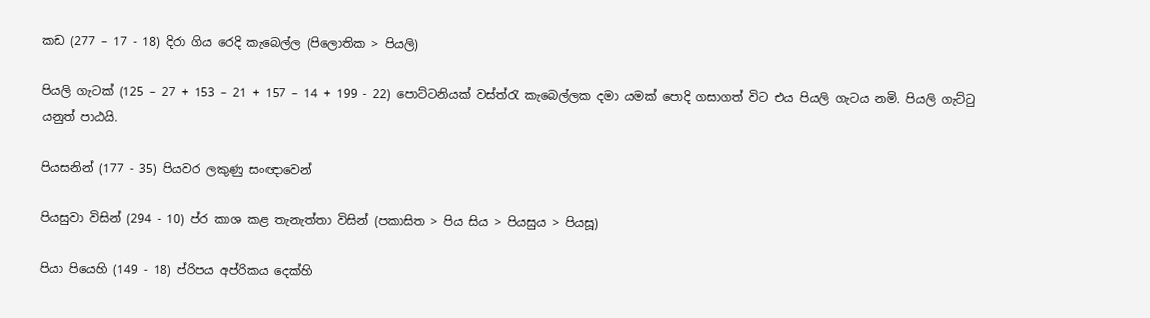කඩ (277 – 17 - 18) දිරා ගිය රෙදි කැබෙල්ල (පිලොතික > පියලි)

පියලි ගැටක් (125 – 27 + 153 – 21 + 157 – 14 + 199 - 22) පොට්ටනියක් වස්ත්රැ කැබෙල්ලක දමා යමක් පොදි ගසාගත් විට එය පියලි ගැටය නමි. පියලි ගැට්ටු යනුත් පාඨයි.

පියසනින් (177 - 35) පියවර ලකුණු සංඥාවෙන්

පියසුවා විසින් (294 - 10) ප්ර කාශ කළ තැනැත්තා විසින් (පකාසිත > පිය සිය > පියසුය > පියසූ)

පියා පියෙහි (149 - 18) ප්රිපය අප්රිකය දෙක්හි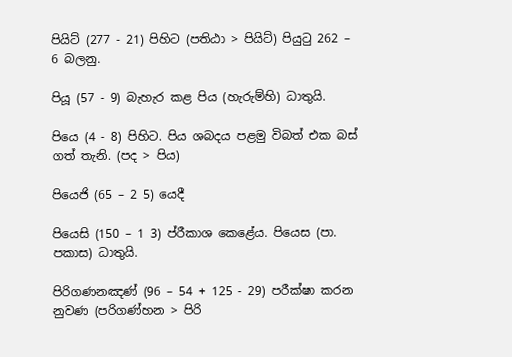පියිට් (277 - 21) පිහිට (පතිඨා > පියිට්) පියුටු 262 – 6 බලනු.

පියූ (57 - 9) බැහැර කළ පිය (හැරුම්හි) ධාතුයි.

පියෙ (4 - 8) පිහිට. පිය ශබදය පළමු විබත් එක බස් ගත් තැනි. (පද > පිය)

පියෙජි (65 – 2 5) යෙදී

පියෙසි (150 – 1 3) ප්රීකාශ කෙළේය. පියෙස (පා. පකාස) ධාතුයි.

පිරිගණනඤණ් (96 – 54 + 125 - 29) පරීක්ෂා කරන නුවණ (පරිගණ්හන > පිරි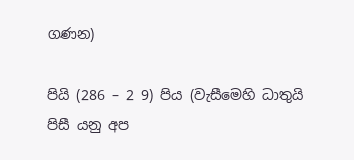ගණන)

පියි (286 – 2 9) පිය (වැසීමෙහි ධාතුයි පිසී යනු අප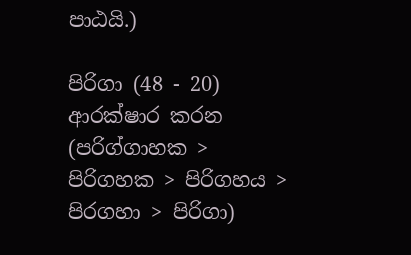පාඨයි.)

පිරිගා (48 - 20) ආරක්ෂාර කරන (පරිග්ගාහක > පිරිගහක > පිරිගහය > පිරගහා > පිරිගා)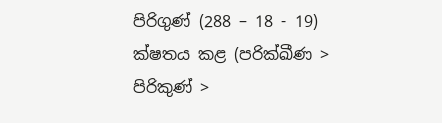පිරිගුණ් (288 – 18 - 19) ක්ෂතය කළ (පරික්ඛීණ > පිරිකුණ් >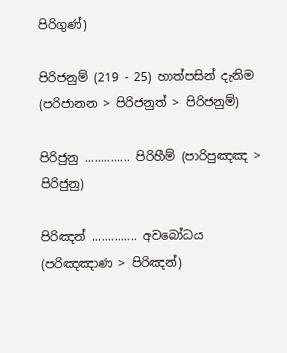පිරිගුණ්)

පිරිජනුම් (219 - 25) හාත්පසින් දැනිම (පරිජානන > පිරිජනුත් > පිරිජනුම්)

පිරිජුනු .............. පිරිහීම් (පාරිපුඤඤ > පිරිජුනු)

පිරිඤන් .............. අවබෝධය (පරිඤඤාණ > පිරිඤන්)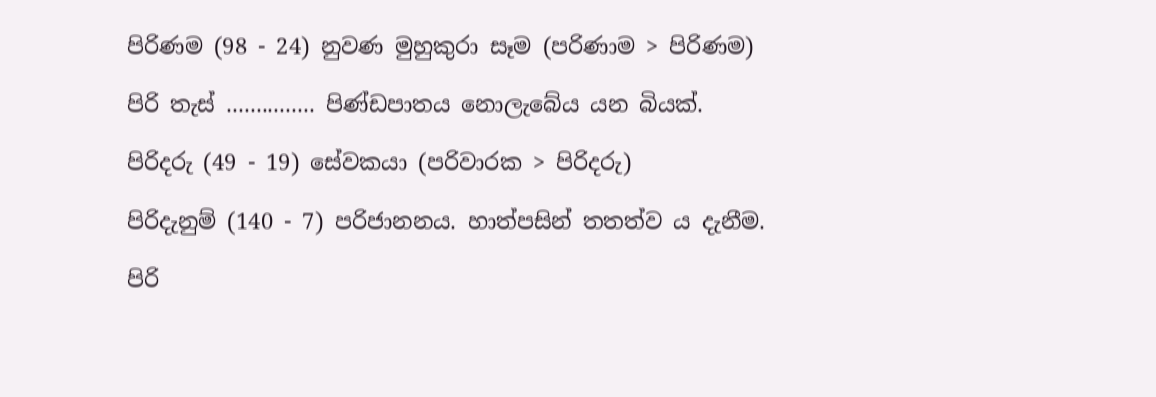පිරිණම (98 - 24) නුවණ මුහුකුරා සෑම (පරිණාම > පිරිණම)

පිරි තැස් ............... පිණ්ඩපාතය නොලැබේය යන බියක්.

පිරිදරු (49 - 19) සේවකයා (පරිවාරක > පිරිදරු)

පිරිදැනුම් (140 - 7) පරිජානනය. හාත්පසින් තතත්ව ය දැනීම.

පිරි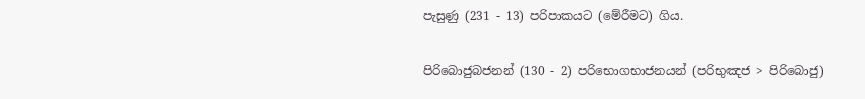පැසුණු (231 - 13) පරිපාකයට (මේරීමට) ගිය.

පිරිබොජුබජනන් (130 - 2) පරිභොගභාජනයන් (පරිභුඤජ > පිරිබොජු)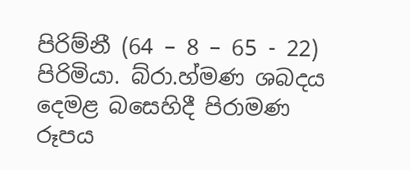පිරිම්නී (64 – 8 – 65 - 22) පිරිමියා. බ්රා.හ්මණ ශබදය දෙමළ බසෙහිදී පිරාමණ රූපය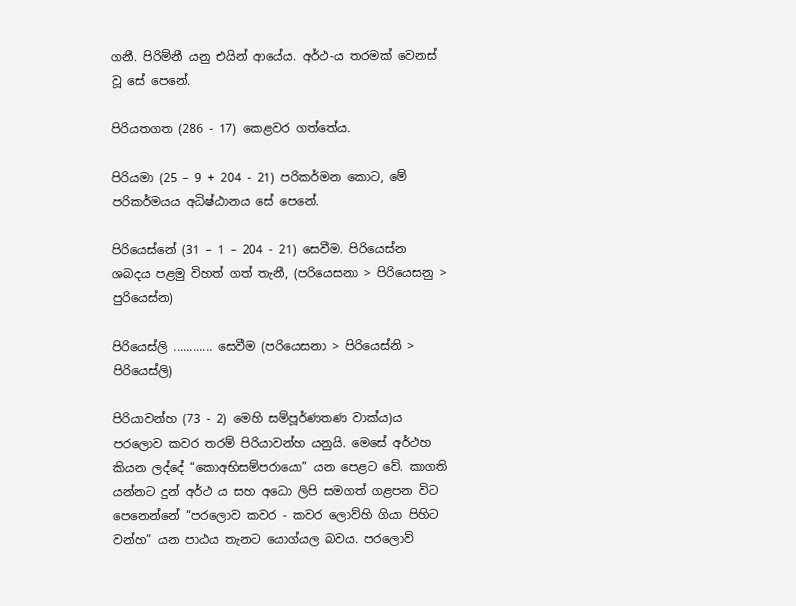ගනී. පිරිම්නී යනු එයින් ආයේය. අර්ථ-ය තරමක් වෙනස් වූ සේ පෙනේ.

පිරියතගත (286 - 17) කෙළවර ගත්තේය.

පිරියමා (25 – 9 + 204 - 21) පරිකර්මන කොට, මේ පරිකර්මයය අධිෂ්ඨානය සේ පෙනේ.

පිරියෙස්නේ (31 – 1 – 204 - 21) සෙවීම. පිරියෙස්න ශබදය පළමු විහත් ගත් තැනී, (පරියෙසනා > පිරියෙසනු > පුරියෙස්න)

පිරියෙස්ලි ............ සෙවීම (පරියෙසනා > පිරියෙස්නි > පිරියෙස්ලි)

පිරියාවන්හ (73 - 2) මෙහි සම්පූර්ණතණ වාක්ය)ය පරලොව කවර තරම් පිරියාවන්හ යනුයි. මෙසේ අර්ථහ කියන ලද්දේ “කොඅභිසම්පරායො” යන පෙළට වේ. කාගති යන්නට දුන් අර්ථ ය සහ අධො ලිපි සමගත් ගළපන විට පෙනෙන්නේ “පරලොව කවර - කවර ලොව්හි ගියා පිහිට වන්හ” යන පාඨය තැනට යොග්යල බවය. පරලොව්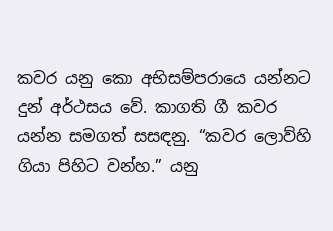කවර යනු කො අභිසම්පරායෙ යන්නට දුන් අර්ථසය වේ. කාගති ගී කවර යන්න සමගත් සසඳනු. “කවර ලොව්හි ගියා පිහිට වන්හ.” යනු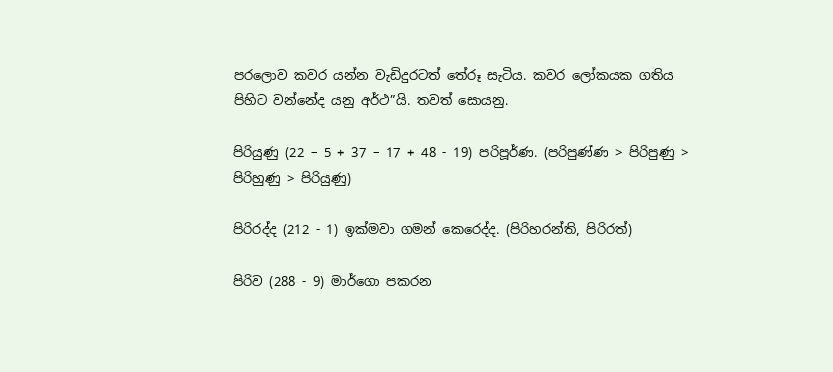පරලොව කවර යන්න වැඩිදුරටත් තේරූ සැටිය. කවර ලෝකයක ගතිය පිහිට වන්නේද යනු අර්ථ”යි. තවත් සොයනු.

පිරියුණු (22 – 5 + 37 – 17 + 48 - 19) පරිපූර්ණ. (පරිපුණ්ණ > පිරිපුණු > පිරිහුණු > පිරියුණු)

පිරිරද්ද (212 - 1) ඉක්මවා ගමන් කෙරෙද්ද. (පිරිහරන්ති, පිරිරත්)

පිරිව (288 - 9) මාර්ගො පකරන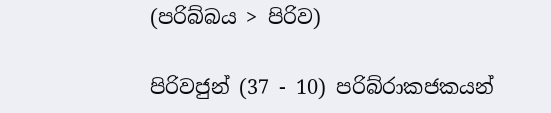(පරිබ්බය > පිරිව)

පිරිවජුන් (37 - 10) පරිබ්රාකජකයන්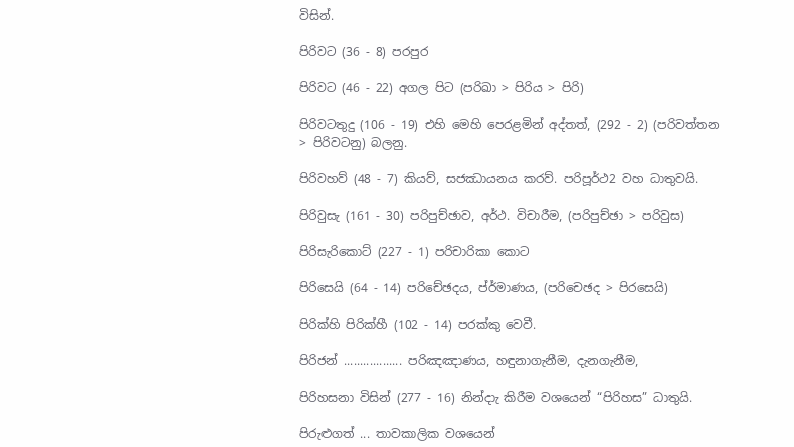විසින්.

පිරිවට (36 - 8) පරපුර

පිරිවට (46 - 22) අගල පිට (පරිඛා > පිරිය > පිරි)

පිරිවටතුදු (106 - 19) එහි මෙහි පෙරළමින් අද්තත්, (292 - 2) (පරිවත්තන > පිරිවටනු) බලනු.

පිරිවහව් (48 - 7) කියව්, සජඣායනය කරව්. පරිපූර්ථ2 වහ ධාතුවයි.

පිරිවුසැ (161 - 30) පරිපුච්ඡාව, අර්ථ. විචාරීම, (පරිපුච්ඡා > පරිවුස)

පිරිසැරිකොට් (227 - 1) පරිචාරිකා කොට

පිරිසෙයි (64 - 14) පරිචේඡදය, ප්ර්මාණය, (පරිචෙඡද > පිරසෙයි)

පිරික්හි පිරික්හී (102 - 14) පරක්කු වෙවී.

පිරිජන් .................. පරිඤඤාණය, හඳුනාගැනීම, දැනගැනීම,

පිරිහසනා විසින් (277 - 16) නින්දාැ කිරීම වශයෙන් “පිරිහස” ධාතුයි.

පිරුළුගත් ... තාවකාලික වශයෙන්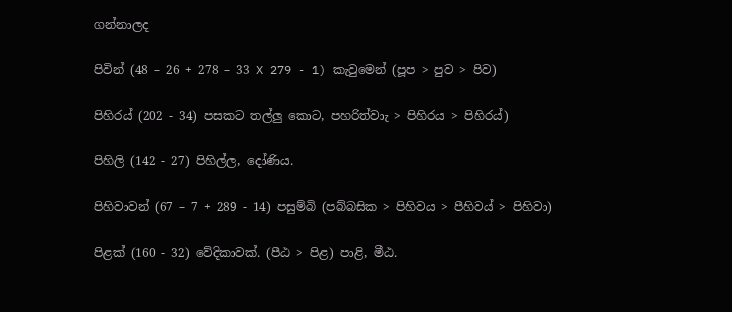ගන්නාලද

පිවින් (48 – 26 + 278 – 33 X 279 - 1) කැවුමෙන් (පූප > පුව > පිව)

පිහිරය් (202 - 34) පසකට තල්ලු කොට, පහරිත්වාැ > පිහිරය > පිහිරය්)

පිහිලි (142 - 27) පිහිල්ල, දෝණිය.

පිහිවාවන් (67 – 7 + 289 - 14) පසුම්බි (පබ්බසික > පිහිවය > පීහිවය් > පිහිවා)

පිළක් (160 - 32) වේදිකාවක්. (පීඨ > පිළ) පාළි, මීඨ.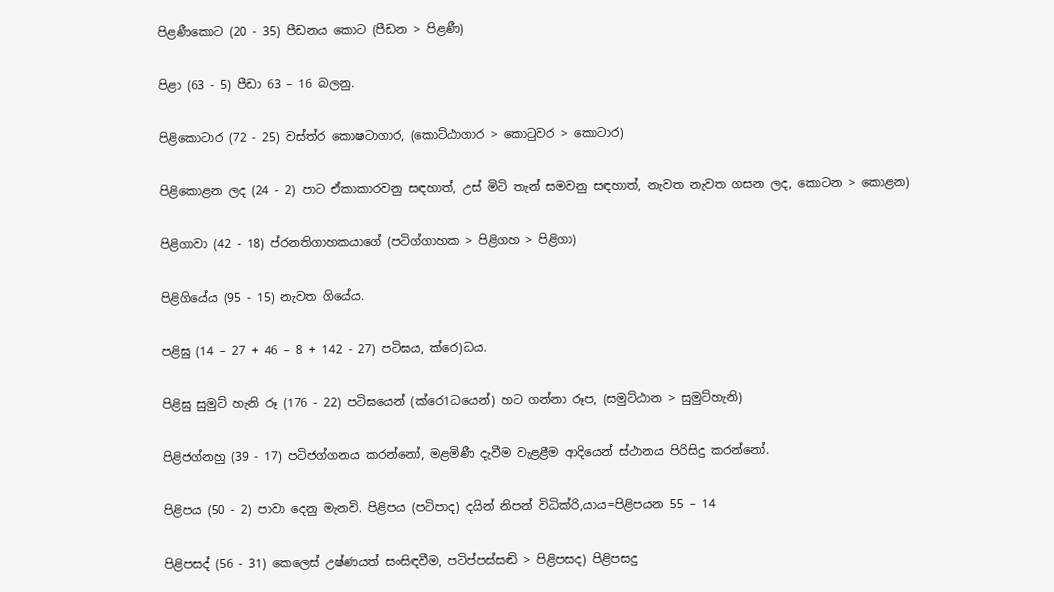පිළණීකොට (20 - 35) පීඩනය කොට (පීඩන > පිළණී)

පිළා (63 - 5) පීඩා 63 – 16 බලනු.

පිළිකොටාර (72 - 25) වස්ත්ර කොෂටාගාර, (කොට්ඨාගාර > කොටුවර > කොටාර)

පිළිකොළන ලද (24 - 2) පාට ඒකාකාරවනු සඳහාත්, උස් මිටි තැන් සමවනු සඳහාත්, නැවත නැවත ගසන ලද, කොටන > කොළන)

පිළිගාවා (42 - 18) ප්රනතිගාහකයාගේ (පටිග්ගාහක > පිළිගහ > පිළිගා)

පිළිගියේය (95 - 15) නැවත ගියේය.

පළිඝු (14 – 27 + 46 – 8 + 142 - 27) පටිඝය, ක්රෙ)ධය.

පිළිඝු සුමුට් හැනි රූ (176 - 22) පටිඝයෙන් (ක්රෙ1ධයෙන්) හට ගන්නා රූප, (සමුට්ඨාන > සුමුට්හැනි)

පිළිජග්නහු (39 - 17) පටිජග්ගනය කරන්නෝ, මළමිණී දැවීම වැළළීම ආදියෙන් ස්ථානය පිරිසිදු කරන්නෝ.

පිළිපය (50 - 2) පාවා දෙනු මැනවි. පිළිපය (පටිපාද) දයින් නිපන් විධික්රි,යාය=පිළිපයන 55 – 14

පිළිපසද් (56 - 31) කෙලෙස් උෂ්ණයත් සංසිඳවීම, පටිප්පස්සඬි > පිළිපසද) පිළිපසදු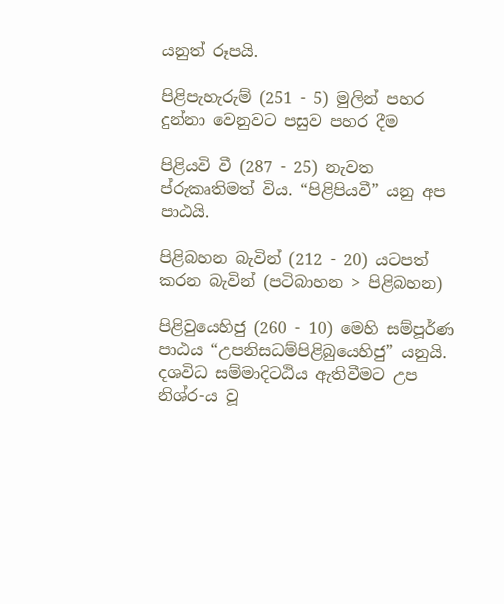යනුත් රූපයි.

පිළිපැහැරුම් (251 - 5) මුලින් පහර දුන්නා වෙනුවට පසුව පහර දීම

පිළියවි වී (287 - 25) නැවත ප්රුකෘතිමත් විය. “පිළිපියවී” යනු අප පාඨයි.

පිළිබහන බැවින් (212 - 20) යටපත් කරන බැවින් (පටිබාහන > පිළිබහන)

පිළිවුයෙහිජු (260 - 10) මෙහි සම්පූර්ණ පාඨය “උපනිසධම්පිළිබුයෙහිජු” යනුයි. දශවිධ සම්මාදිටඨිය ඇතිවීමට උප නිශ්ර-ය වූ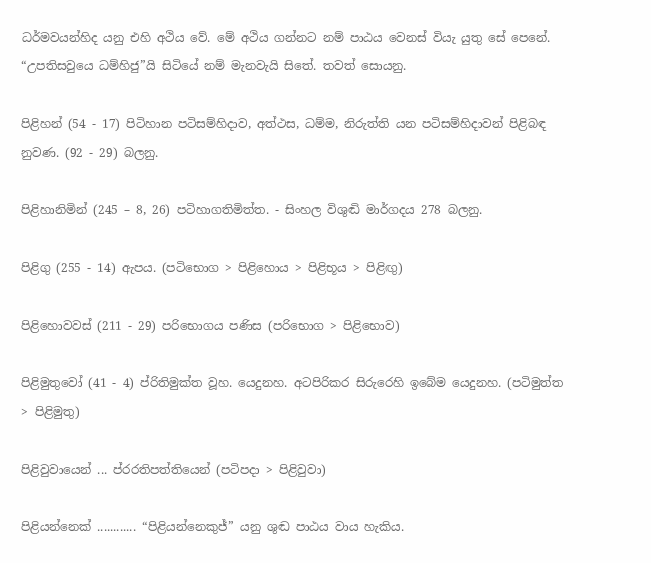ධර්මවයන්හිද යනු එහි අථිය වේ. මේ අථිය ගන්නට නම් පාඨය වෙනස් වියැ යුතු සේ පෙනේ. “උපතිසවුයෙ ධම්හිජු”යි සිටියේ නම් මැනවැයි සිතේ. තවත් සොයනු.

පිළිහන් (54 - 17) පිටිහාන පටිසම්හිදාව, අත්ථස, ධම්ම, නිරුත්ති යන පටිසම්හිදාවන් පිළිබඳ නුවණ. (92 - 29) බලනු.

පිළිහානිමින් (245 – 8, 26) පටිහාගතිමිත්ත. - සිංහල විශුඬි මාර්ගදය 278 බලනු.

පිළිගු (255 - 14) ඇපය. (පටි‍භොග > පිළිහොය > පිළිභූය > පිළිඟු)

පිළිහොවවස් (211 - 29) පරිභොගය පණිස (පරිභොග > පිළිභොව)

පිළිමුතුවෝ (41 - 4) ප්රිතිමුක්ත වූහ. යෙදුනහ. අටපිරිකර සිරුරෙහි ඉබේම යෙදුනහ. (පටිමුත්ත > පිළිමුතු)

පිළිවුවායෙන් ... ප්රරතිපත්තියෙන් (පටිපදා > පිළිවුවා)

පිළියන්නෙක් ............ “පිළියන්නෙකුජ්” යනු ශුඬ පාඨය වාය හැකිය.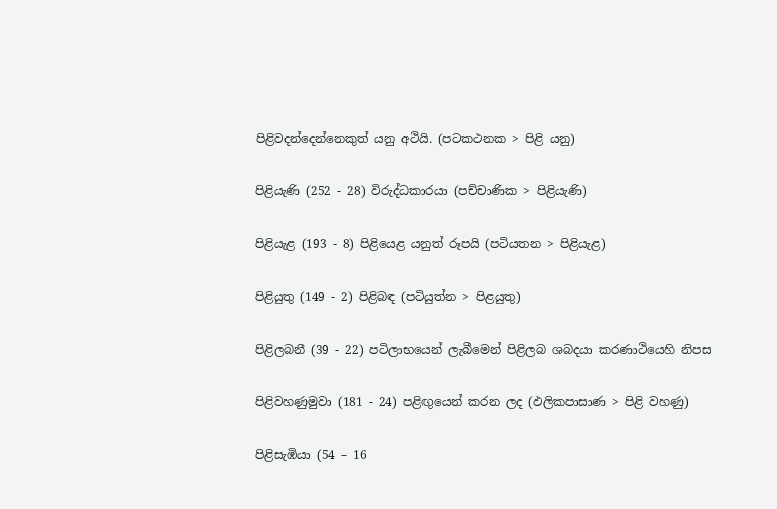පිළිවදන්දෙන්නෙකුත් යනු අථියි. (පටකථනක > පිළි යනු)

පිළියැණි (252 - 28) විරුද්ධකාරයා (පච්චාණික > පිළියැණි)

පිළියැළ (193 - 8) පිළියෙළ යනුත් රූපයි (පටියතන > පිළියැළ)

පිළියුතු (149 - 2) පිළිබඳ (පටියුත්න > පිළයුතු)

පිළිලබනී (39 - 22) පටිලාභයෙන් ලැබීමෙන් පිළිලබ ශබදයා කරණාථියෙහි නිපස

පිළිවහණුමුවා (181 - 24) පළිඟුයෙන් කරන ලද (ඵලිකපාසාණ > පිළි වහණු)

පිළිසැඹියා (54 – 16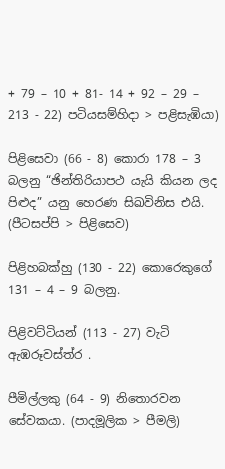+ 79 – 10 + 81- 14 + 92 – 29 – 213 - 22) පටියසම්හිදා > පළිසැඹියා)

පිළිසෙවා (66 - 8) කොරා 178 – 3 බලනු “ඡින්තිරියාපථ යැයි කියන ලද පිළුද” යනු හෙරණ සිඛවිනිස එයි. (පීටසප්පි > පිළිසෙව)

පිළිහබක්හු (130 - 22) කොරෙකුගේ 131 – 4 – 9 බලනු.

පිළිවට්ටියන් (113 - 27) වැටි ඇඹරූවස්ත්ර .

පීමිල්ලකු (64 - 9) නිතොරවන සේවකයා. (පාදමූලික > පීමලි)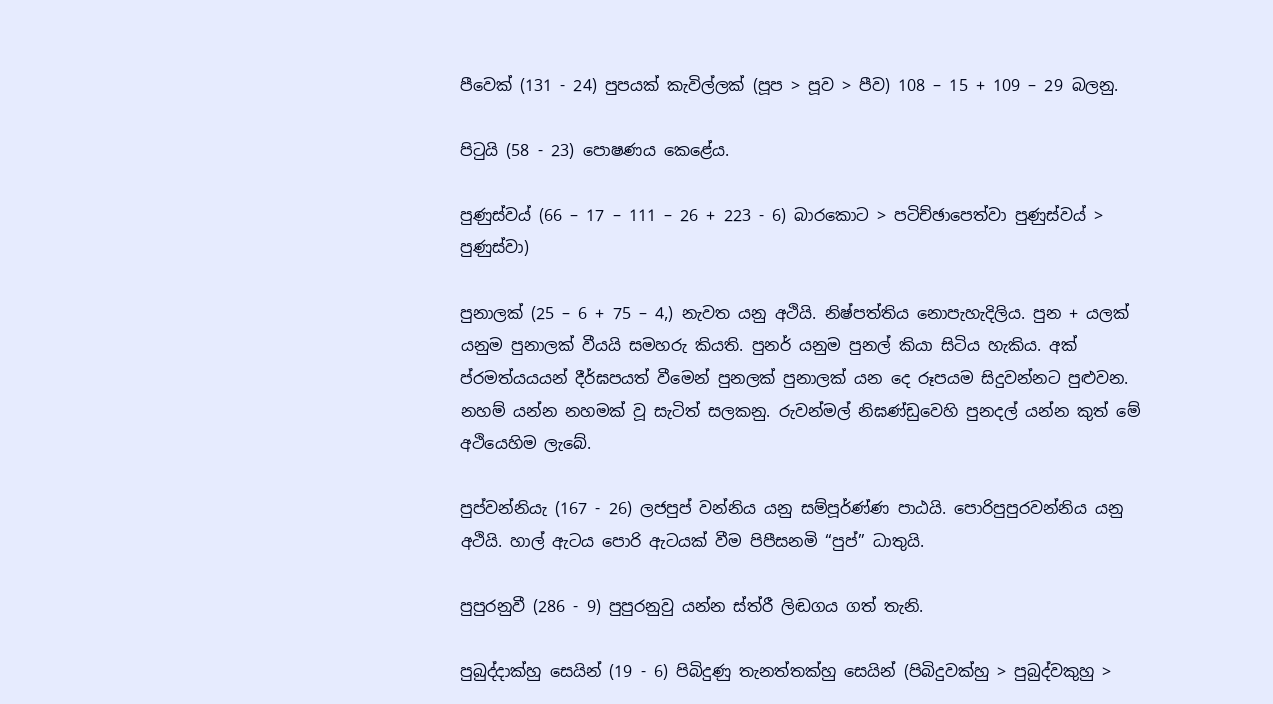පීවෙක් (131 - 24) පුපයක් කැවිල්ලක් (පූප > පූව > පීව) 108 – 15 + 109 – 29 බලනු.

පිටුයි (58 - 23) පොෂණය කෙළේය.

පුණුස්වය් (66 – 17 – 111 – 26 + 223 - 6) බාරකොට > පටිච්ඡාපෙත්වා පුණුස්වය් > පුණුස්වා)

පුනාලක් (25 – 6 + 75 – 4,) නැවත යනු අථියි. නිෂ්පත්තිය නොපැහැදිලිය. පුන + යලක් යනුම පුනාලක් වීයයි සමහරු කියති. පුනර් යනුම පුනල් කියා සිටිය හැකිය. අක් ප්රමත්යයයන් දීර්ඝපයත් වීමෙන් පුනලක් පුනාලක් යන දෙ රූපයම සිදුවන්නට පුළුවන. නහම් යන්න නහමක් වූ සැටිත් සලකනු. රුවන්මල් නිඝණ්ඩුවෙහි පුනදල් යන්න කුත් මේ අථියෙහිම ලැබේ.

පුප්වන්නියැ (167 - 26) ලජපුප් වන්නිය යනු සම්පූර්ණ්ණ පාඨයි. පොරිපුපුරවන්නිය යනු අථියි. හාල් ඇටය පොරි ඇටයක් වීම පිපීසනමි “පුප්” ධාතුයි.

පුපුරනුවී (286 - 9) පුපුරනුවු යන්න ස්ත්රී ලිඬගය ගත් තැනි.

පුබුද්දාක්හු සෙයින් (19 - 6) පිබිදුණු තැනත්තක්හු සෙයින් (පිබිදුවක්හු > පුබුද්වකුහු >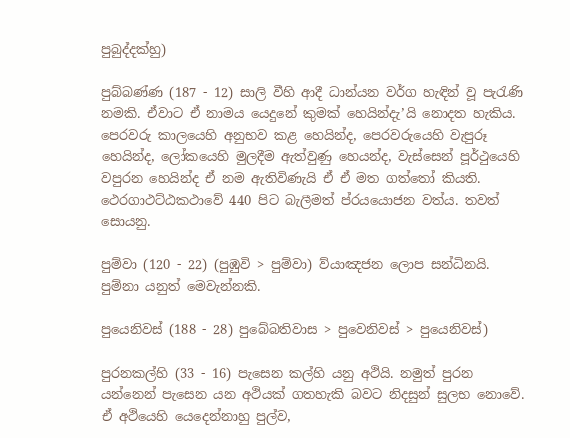පුබුද්දක්හු)

පුබ්බණ්ණ (187 - 12) සාලි වීහි ආදී ධාන්යන වර්ග හැඳින් වූ පැරැණි නමකි. ඒවාට ඒ නාමය යෙදුනේ කුමක් හෙයින්දැ’යි නොදත හැකිය. පෙරවරු කාලයෙහි අනුභව කළ හෙයින්ද, පෙරවරුයෙහි වැපුරූ හෙයින්ද, ලෝකයෙහි මුලදීම ඇත්වුණු හෙයන්ද, වැස්සෙන් පූර්ථුයෙහි වපුරන හෙයින්ද ඒ නම ඇතිවිණැයි ඒ ඒ මත ගත්තෝ කියති. ථෙරගාථට්ඨකථාවේ 440 පිට බැලීමත් ප්රයයොජන වත්ය. තවත් සොයනු.

පුම්වා (120 - 22) (පුඹුවි > පුම්වා) ව්යාඤජන ලොප සන්ධිනයි. පුම්නා යනුත් මෙවැන්නකි.

පුයෙනිවස් (188 - 28) පුබේබතිවාස > පුවෙනිවස් > පුයෙනිවස්)

පුරනකල්හි (33 - 16) පැසෙන කල්හි යනු අථියි. නමුත් පුරන යන්නෙන් පැසෙන යන අථියක් ගතහැකි බවට නිදසුන් සුලභ නොවේ. ඒ අථියෙහි යෙදෙන්නාහු පුල්ව,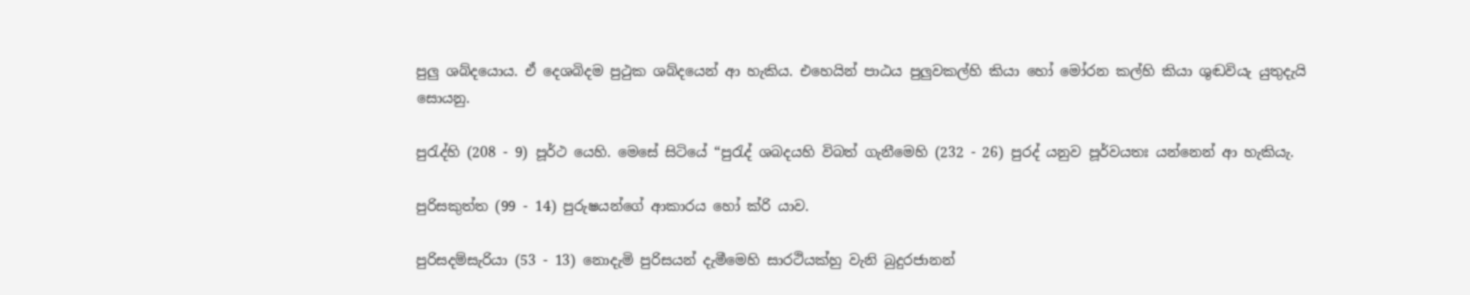පුලු ශබ්දයොය. ඒ දෙශබිදම පුථුක ශබ්දයෙන් ආ හැකිය. එහෙයින් පාඨය පුලුවකල්හි කියා හෝ මෝරන කල්හි කියා ශුඬවියැ යුතුදැයි සොයනු.

පුරැද්හි (208 - 9) පූර්ථ යෙහි. මෙසේ සිටියේ “පුරැද් ශබදයහි විබත් ගැනීමෙහි (232 - 26) පුරද් යනුව පූර්වයතඃ යන්නෙන් ආ හැකියැ.

පුරිසකුත්ත (99 - 14) පුරුෂයන්ගේ ආකාරය හෝ ක්රි යාව.

පුරිසදම්සැරියා (53 - 13) නොදැමි පුරිසයන් දැමීමෙහි සාරථියක්හු වැනි බුදුරජානන්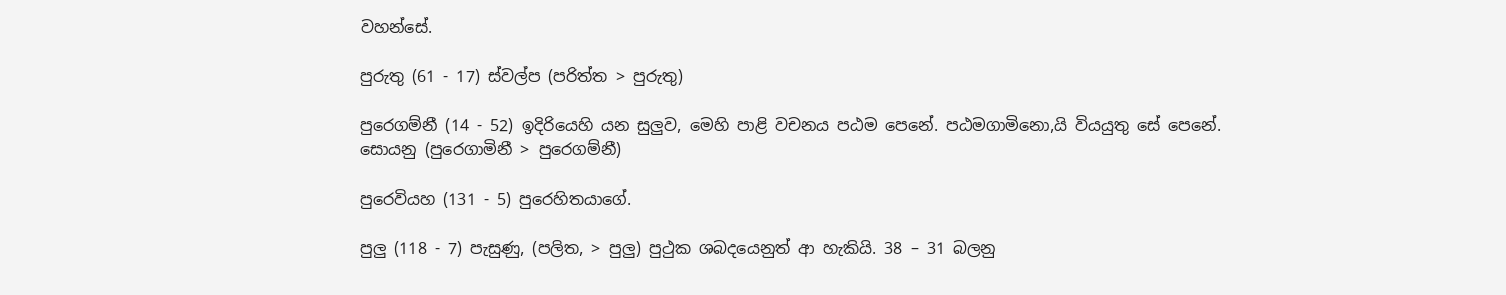වහන්සේ.

පුරුතු (61 - 17) ස්වල්ප (පරිත්ත > පුරුතු)

පුරෙගම්නී (14 - 52) ඉදිරියෙහි යන සුලුව, මෙහි පාළි වචනය පඨම පෙනේ. පඨමගාමිනො,යි වියයුතු සේ පෙනේ. සොයනු (පුරෙගාමිනී > පුරෙගම්නී)

පුරෙවියහ (131 - 5) පුරෙහිතයාගේ.

පුලු (118 - 7) පැසුණු, (පලිත, > පුලු) පුථුක ශබදයෙනුත් ආ හැකියි. 38 – 31 බලනු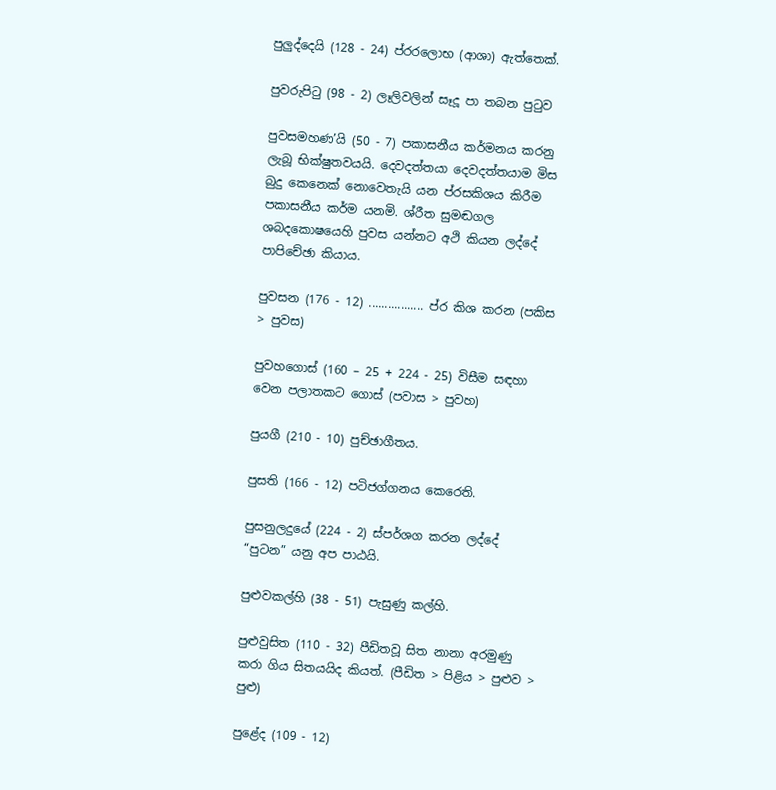පුලුද්දෙයි (128 - 24) ප්රරලොභ (ආශා) ඇත්තෙක්.

පුවරුපිටු (98 - 2) ලෑලිවලින් සෑදූ පා තබන පුටුව

පුවසමහණ’යි (50 - 7) පකාසනීය කර්මනය කරනු ලැබූ භික්ෂුතවයයි. දෙවදත්තයා දෙවදත්තයාම මිස බුදු කෙනෙක් නොවෙතැයි යන ප්රසකිශය කිරීම පකාසනීය කර්ම යනමි. ශ්රීත සුමඬගල ශබදකොෂයෙහි පුවස යන්නට අථි කියන ලද්දේ පාපිචේඡා කියාය.

පුවසන (176 - 12) ................. ප්ර කිශ කරන (පකිස > පුවස)

පුවහගොස් (160 – 25 + 224 - 25) විසීම සඳහා වෙන පලාතකට ගොස් (පවාස > පුවහ)

පුයගී (210 - 10) පුච්ඡාගීතය.

පුසති (166 - 12) පටිජග්ගනය කෙරෙති.

පුසනුලදුයේ (224 - 2) ස්පර්ශග කරන ලද්දේ “පුටන” යනු අප පාඨයි.

පුළුවකල්හි (38 - 51) පැසුණු කල්හි.

පුළුවුසිත (110 - 32) පීඩිතවූ සිත නානා අරමුණු කරා ගිය සිතයයිද කියත්. (පීඩිත > පිළිය > පුළුව > පුළු)

පුළේද (109 - 12)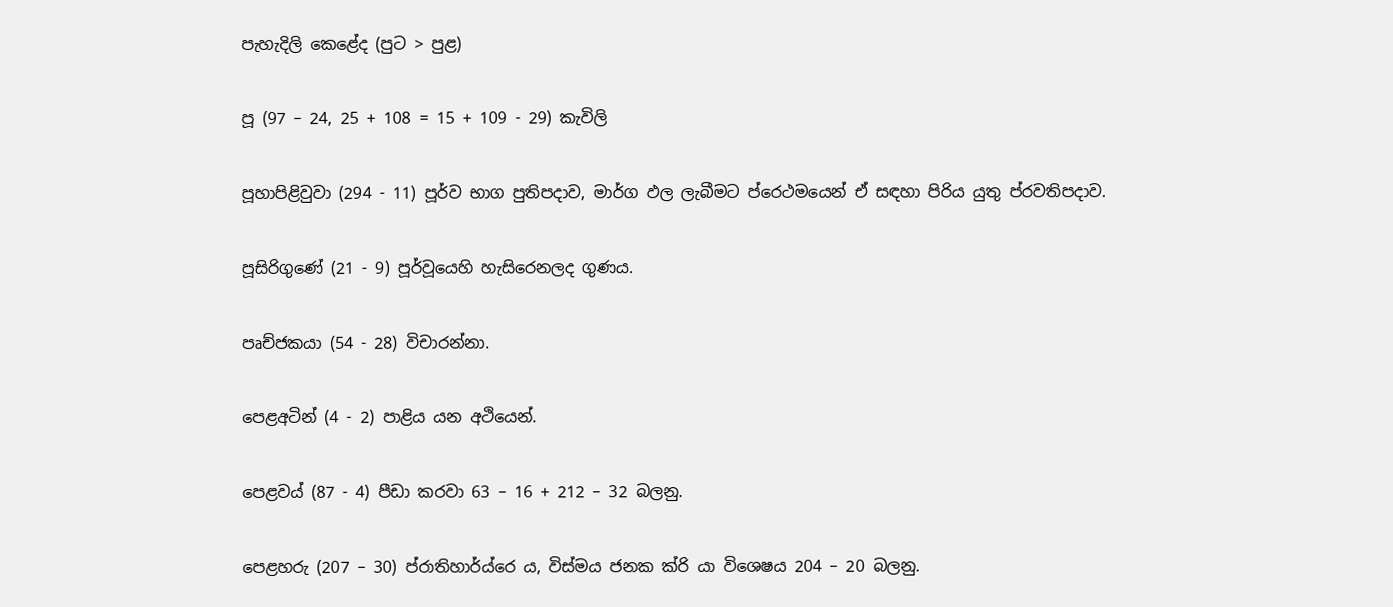පැහැදිලි කෙළේද (පුට > පුළ)

පූ (97 – 24, 25 + 108 = 15 + 109 - 29) කැවිලි

පූහාපිළිවුවා (294 - 11) පූර්ව භාග පුතිපදාව, මාර්ග ඵල ලැබීමට ප්රෙථමයෙන් ඒ සඳහා පිරිය යුතු ප්රවතිපදාව.

පූසිරිගුණේ (21 - 9) පූර්වූයෙහි හැසිරෙනලද ගුණය.

පෘච්ජකයා (54 - 28) විචාරන්නා.

පෙළඅටින් (4 - 2) පාළිය යන අථියෙන්.

පෙළවය් (87 - 4) පීඩා කරවා 63 – 16 + 212 – 32 බලනු.

පෙළහරු (207 – 30) ප්රාතිහාර්ය්රෙ ය, විස්මය ජනක ක්රි යා විශෙෂය 204 – 20 බලනු.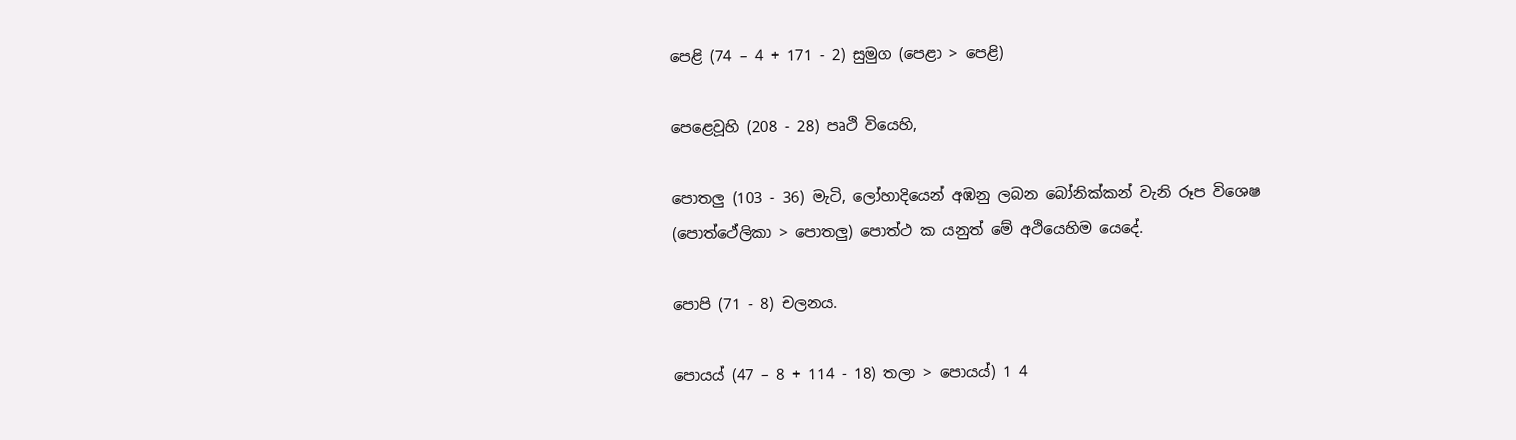පෙළි (74 – 4 + 171 - 2) සුමුග (පෙළා > පෙළි)

පෙළෙවූහි (208 - 28) පෘථි වියෙහි,

පොතලු (103 - 36) මැටි, ලෝහාදියෙන් අඹනු ලබන බෝනික්කන් වැනි රූප විශෙෂ (පොත්ථේලිකා > පොතලු) පොත්ථ ක යනුත් මේ අථියෙහිම යෙදේ.

පොපි (71 - 8) චලනය.

පොයය් (47 – 8 + 114 - 18) තලා > පොයය්) 1 4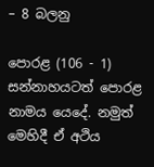– 8 බලනු

පොරළ (106 - 1) සන්නාහයටත් පොරළ නාමය යෙදේ. නමුත් මෙහිදී ඒ අථිය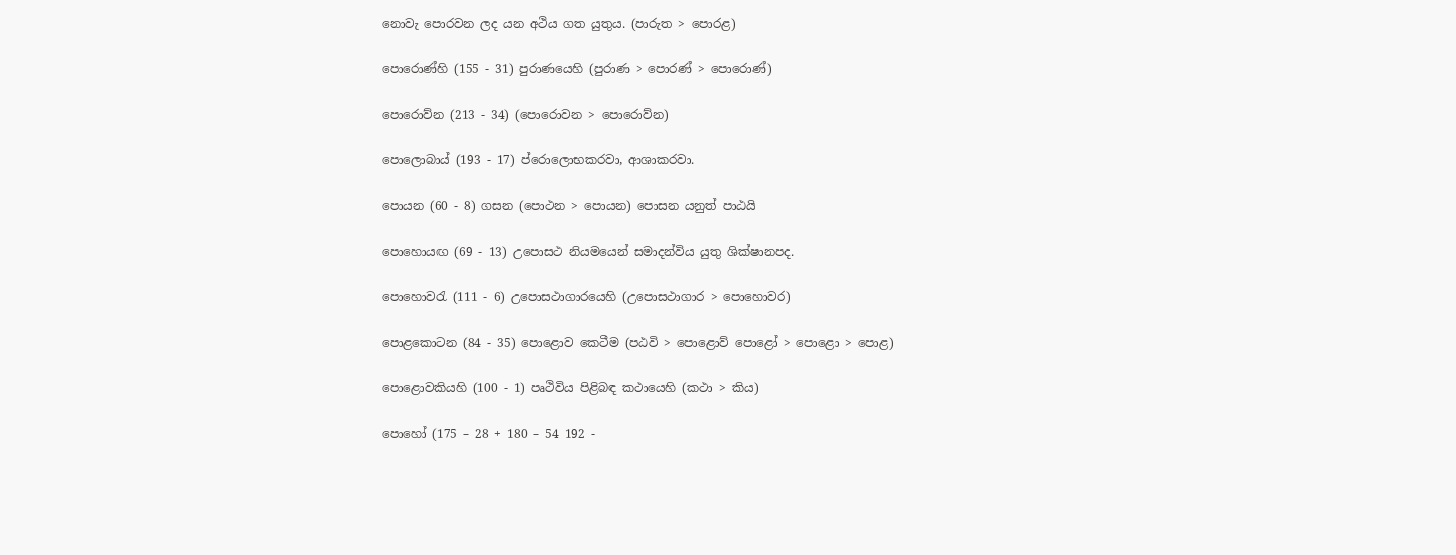නොවැ පොරවන ලද යන අථිය ගත යුතුය. (පාරුත > පොරළ)

පොරොණ්හි (155 - 31) පුරාණයෙහි (පුරාණ > පොරණ් > පොරොණ්)

පොරොව්න (213 - 34) (පොරොවන > පොරොව්න)

පොලොබාය් (193 - 17) ප්රොලොභකරවා, ආශාකරවා.

පොයන (60 - 8) ගසන (පොථන > පොයන) පොසන යනුත් පාඨයි

පොහොයඟ (69 - 13) උපොසථ නියමයෙන් සමාදන්විය යුතු ශික්ෂානපද.

පොහොවරැ (111 - 6) උපොසථාගාරයෙහි (උපොසථාගාර > පොහොවර)

පොළකොටන (84 - 35) පොළොව කෙටීම (පඨවි > පොළො‍ව් පොළෝ > පොළො > පොළ)

පොළොවකියහි (100 - 1) පෘථිවිය පිළිබඳ කථායෙහි (කථා > කිය)

පොහෝ (175 – 28 + 180 – 54 192 -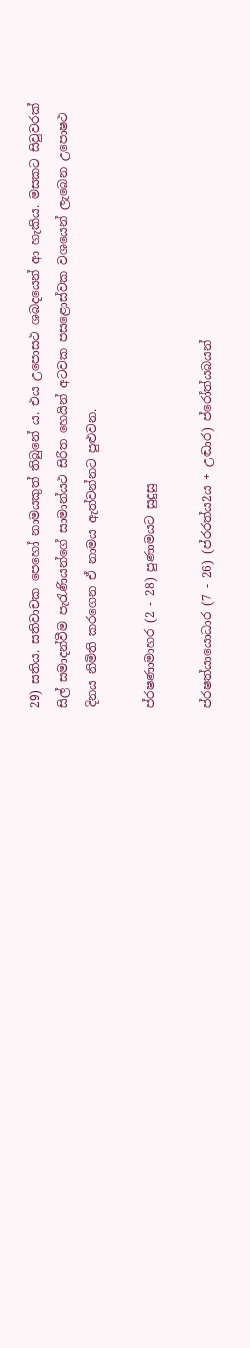29) සතිය. සතිවාචක පෙහෝ නාමයකුත් තිබුනේ ය. එය උපොසථ ශබදයෙන් ආ හැකිය. මසකට සිවුවරක් සිල් සමාදන්වීම පැරැණියන්ගේ සාමාන්යථ සිරිත හෙයින් අටවක පසළොස්වක වශයෙන් ලැබෙන උපොෂථ දිනය නිමිති කරගෙන ඒ නාමය ඇත්වන්නට පුළුවන.

ප්රෂණාමාහර (2 - 28) පුණාමයට සුදුසු

ප්රෂත්යායොධාර (7 - 26) (ප්රරත්ය2ය + උඬාර) ප්රෝත්යබයන්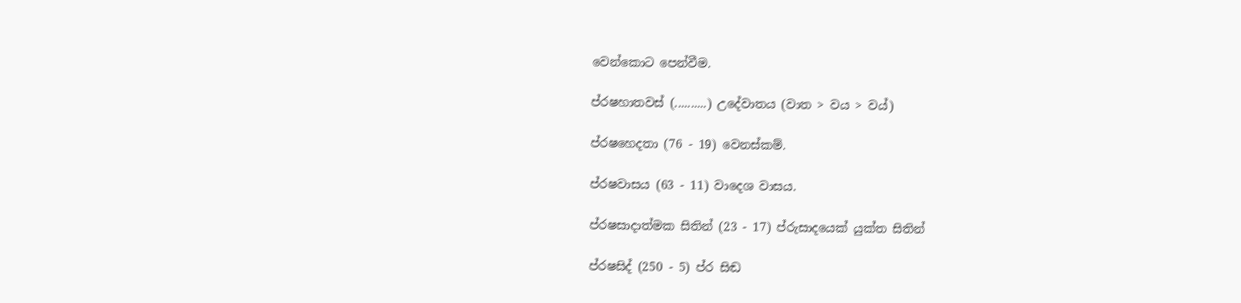වෙන්කොට පෙන්වීම.

ප්රෂහාතවස් (..........) උදේවාතය (වාත > වය > වය්)

ප්රෂහෙදතා (76 - 19) වෙනස්කම්.

ප්රෂවාසය (63 - 11) වාදෙශ වාසය.

ප්රෂසාදාත්මක සිතින් (23 - 17) ප්රුසාදයෙක් යුක්ත සිතින්

ප්රෂසිද් (250 - 5) ප්ර සිඬ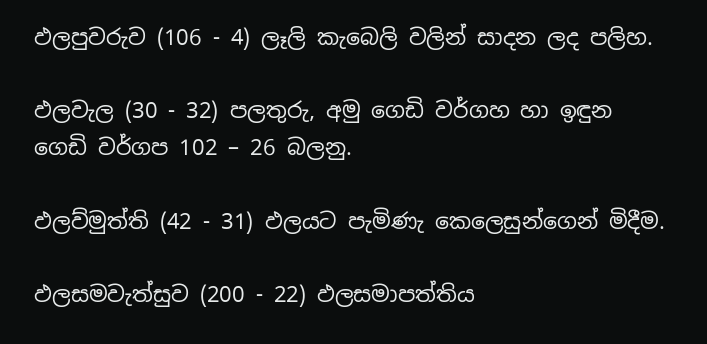ඵලපුවරුව (106 - 4) ලෑලි කැබෙලි වලින් සාදන ලද පලිහ.

ඵලවැල (30 - 32) පලතුරු, අමු ගෙඩි වර්ගහ හා ඉඳුන ගෙඩි වර්ගප 102 – 26 බලනු.

ඵලව්මුත්ති (42 - 31) ඵලයට පැමිණැ කෙලෙසුන්ගෙන් මිදීම.

ඵලසමවැත්සුව (200 - 22) ඵලසමාපත්තිය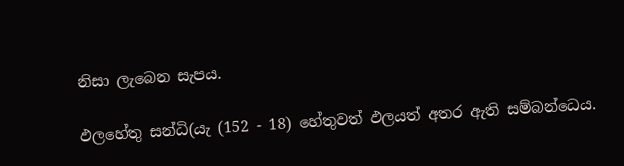නිසා ලැබෙන සැපය.

ඵලහේතු සන්ධි(යැ (152 - 18) හේතුවත් ඵලයත් අතර ඇති සම්බන්ධෙය.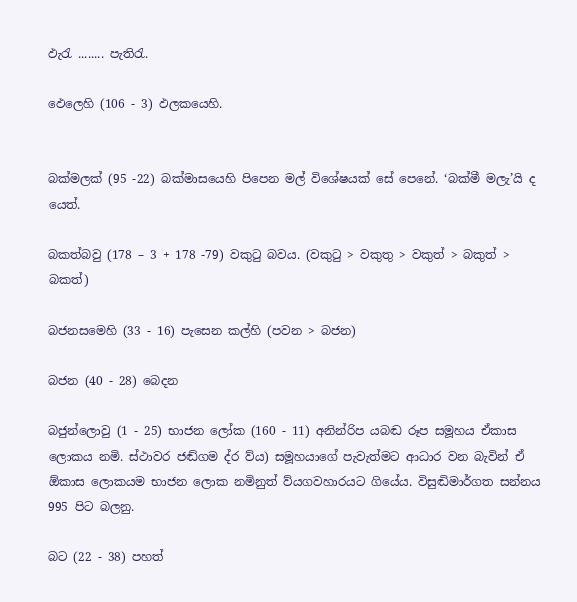ඵැරැ ........ පැතිරැ.

ඵෙලෙහි (106 - 3) ඵලකයෙහි.


බක්මලක් (95 -22) බක්මාසයෙහි පිපෙන මල් විශේෂයක් සේ පෙනේ. ‘බක්මී මලැ’යි ද යෙත්.

බකත්බවු (178 – 3 + 178 -79) වකුටු බවය. (වකුටු > වකුතු > වකුත් > බකුත් > බකත්)

බජනසමෙහි (33 - 16) පැසෙන කල්හි (පවන > බජන)

බජන (40 - 28) බෙදන

බජුන්ලොවු (1 - 25) භාජන ලෝක (160 - 11) අනින්රිප යබඬ රූප සමූහය ඒකාස ලොකය නමි. ස්ථාවර ජඬ්ගම ද්ර ව්ය) සමූහයාගේ පැවැත්මට ආධාර වන බැවින් ඒ ඕකාස ලොකයම භාජන ලොක නමිනුත් ව්යගවහාරයට ගියේය. විසුඬිමාර්ගත සන්නය 995 පිට බලනු.

බට (22 - 38) පහත්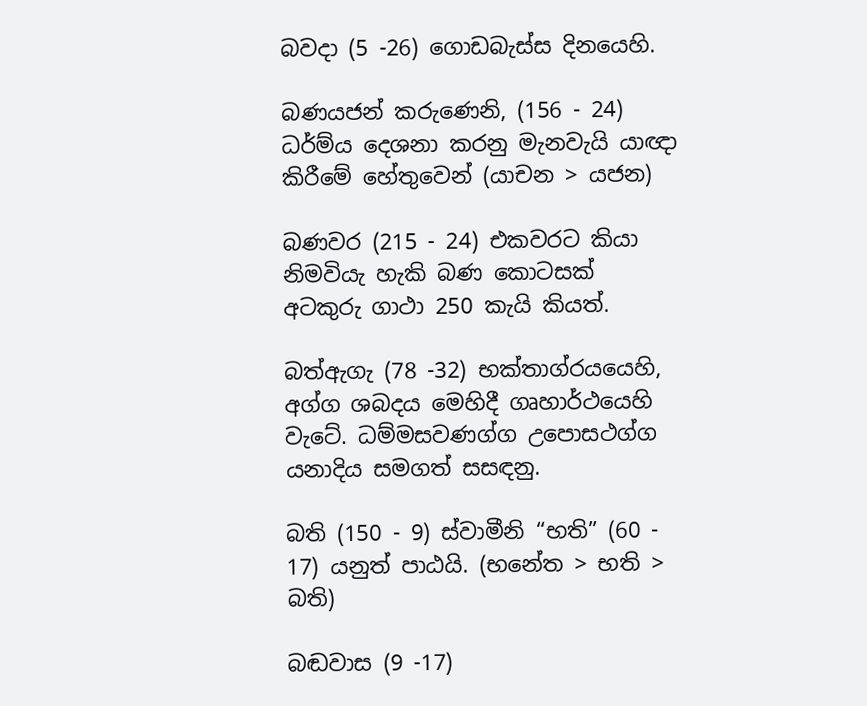බවදා (5 -26) ගොඩබැස්ස දිනයෙහි.

බණයජන් කරුණෙනි, (156 - 24) ධර්ම්ය දෙශනා කරනු මැනවැයි යාඥා කිරීමේ හේතුවෙන් (යාචන > යජන)

බණවර (215 - 24) එකවරට කියා නිමවියැ හැකි බණ කොටසක් අටකුරු ගාථා 250 කැයි කියත්.

බත්ඇගැ (78 -32) භක්තාග්රයයෙහි, අග්ග ශබදය මෙහිදී ගෘහාර්ථයෙහි වැටේ. ධම්මසවණග්ග උපොසථග්ග යනාදිය සමගත් සසඳනු.

බති (150 - 9) ස්වාමීනි “භති” (60 - 17) යනුත් පාඨයි. (භනේත > භති > බති)

බඬවාස (9 -17)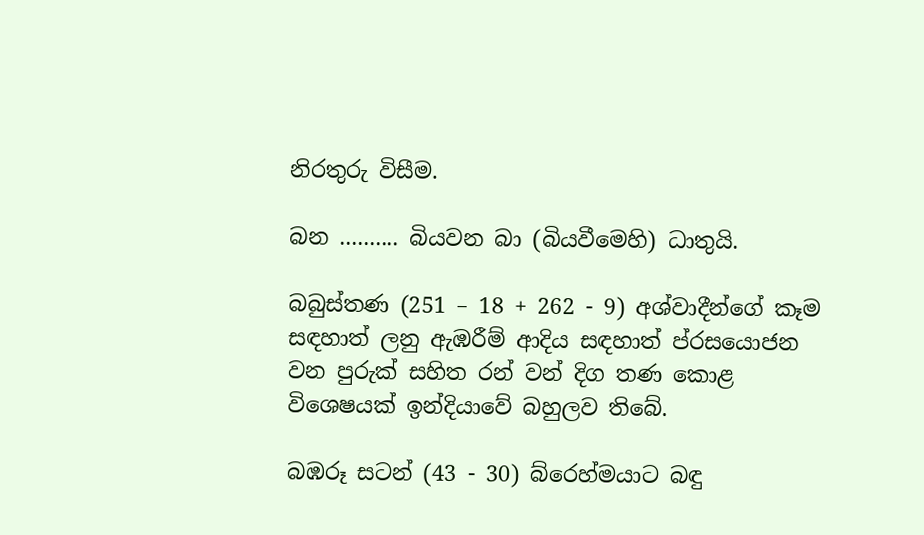නිරතුරු විසීම.

බන .......... බියවන බා (බියවීමෙහි) ධාතුයි.

බබුස්තණ (251 – 18 + 262 - 9) අශ්වාදීන්ගේ කෑම සඳහාත් ලනු ඇඹරීම් ආදිය සඳහාත් ප්රසයොජන වන පුරුක් සහිත රන් වන් දිග තණ කොළ විශෙෂයක් ඉන්දියාවේ බහුලව තිබේ.

බඹරූ සටන් (43 - 30) බ්රෙහ්මයාට බඳු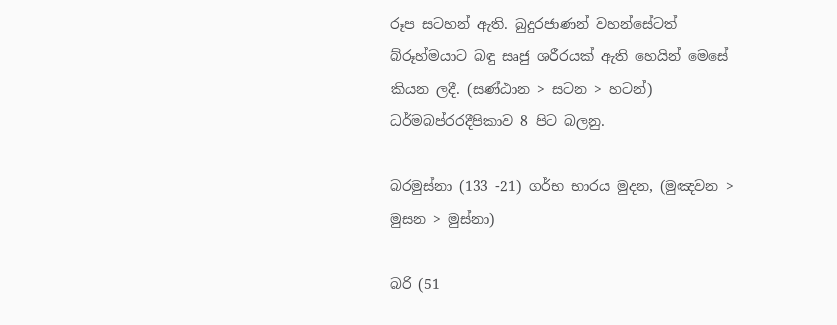රූප සටහන් ඇති. බුදුරජාණන් වහන්සේටත් බ්රූහ්මයාට බඳු සෘජු ශරීරයක් ඇති හෙයින් මෙසේ කියන ලදී. (සණ්ඨාන > සටන > හටන්) ධර්මබප්රරදීපිකාව 8 පිට බලනු.

බරමුස්නා (133 -21) ගර්භ භාරය මුදන, (මුඤවන > මුසන > මුස්නා)

බරි (51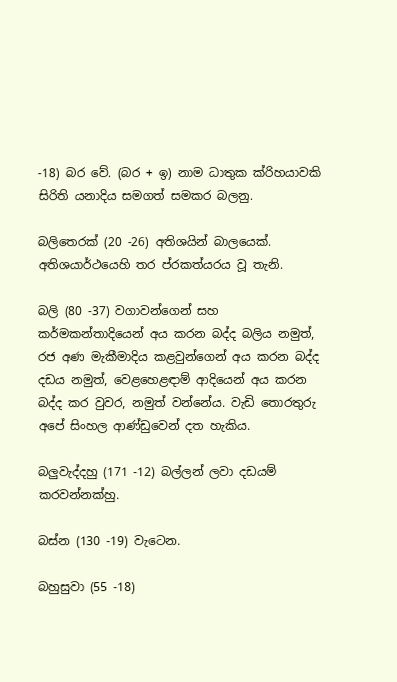-18) බර වේ. (බර + ඉ) නාම ධාතුක ක්රිහයාවකි සිරිති යනාදිය සමගත් සමකර බලනු.

බලිතෙරක් (20 -26) අතිශයින් බාලයෙක්. අතිශයාර්ථයෙහි තර ප්රකත්යරය වූ තැනි.

බලි (80 -37) වගාවන්ගෙන් සහ කර්මකන්තාදියෙන් අය කරන බද්ද බලිය නමුත්, රජ අණ මැකීමාදිය කළවුන්ගෙන් අය කරන බද්ද දඩය නමුත්, වෙ‍ළහෙළඳාම් ආදියෙන් අය කරන බද්ද කර වුවර, නමුත් වන්නේය. වැඩි තොරතුරු අපේ සිංහල ආණ්ඩුවෙන් දත හැකිය.

බලුවැද්දහු (171 -12) බල්ලන් ලවා දඩයම් කරවන්නක්හු.

බස්න (130 -19) වැටෙන.

බහුසුවා (55 -18)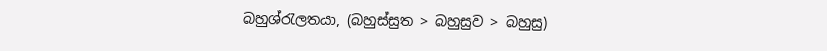බහුශ්රැලතයා, (බහුස්සුත > බහුසුව > බහුසු)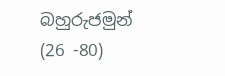බහුරුජමුන් (26 -80)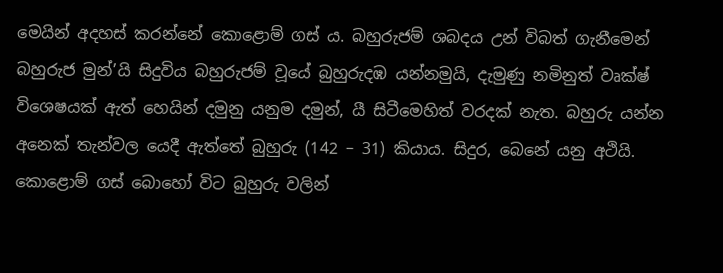මෙයින් අදහස් කරන්නේ කොළොම් ගස් ය. බහුරුජම් ශබදය උන් විබත් ගැනීමෙන් බහුරුජ මුන්’යි සිදුවිය බහුරුජම් වූයේ බුහුරුදඹ යන්නමුයි, දැමුණු නමිනුත් වෘක්ෂ් විශෙෂයක් ඇත් හෙයින් දමුනු යනුම දමුන්, යී සිටීමෙහිත් වරදක් නැත. බහුරු යන්න අනෙක් තැන්වල යෙදී ඇත්තේ බුහුරු (142 – 31) කියාය. සිදුර, බෙනේ යනු අථියි. කොළොම් ගස් බොහෝ විට බුහුරු වලින්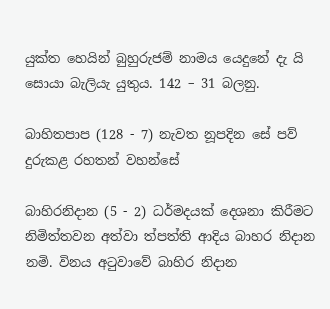යුක්ත හෙයින් බුහුරුජම් නාමය යෙදුනේ දැ යි සොයා බැලියැ යුතුය. 142 – 31 බලනු.

බාහිතපාප (128 - 7) නැවත නූපදින සේ පව් දුරුකළ රහතන් වහන්සේ

බාහිරනිදාන (5 - 2) ධර්මදයක් දෙශනා කිරීමට නිමිත්තවන අත්වා ත්පත්ති ආදිය බාහර නිදාන නමි. විනය අටුවාවේ බාහිර නිදාන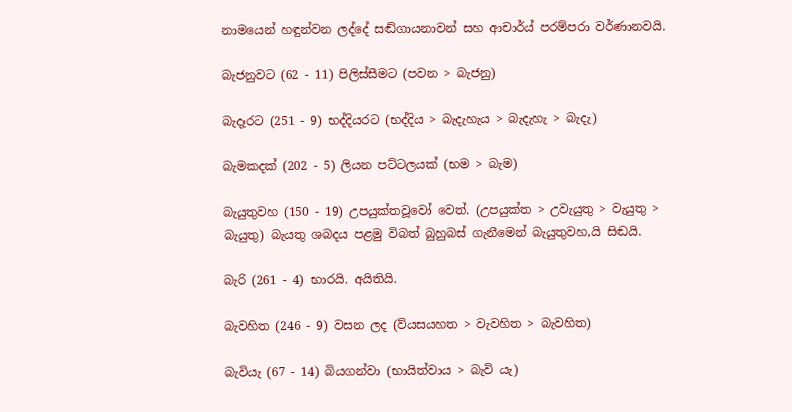නාමයෙන් හඳුන්වන ලද්දේ සඬ්ගායනාවන් සහ ආචාර්ය් පරම්පරා වර්ණානවයි.

බැජනුවට (62 - 11) පිලිස්සීමට (පවන > බැජනු)

බැදෑරට (251 - 9) භද්දියරට (භද්දිය > බැදැහැය > බැදැහැ > බැදැ)

බැමකදක් (202 - 5) ලියන පට්ටලයක් (භම > බැම)

බැයුතුවහ (150 - 19) උපයුක්තවූවෝ වෙත්. (උපයුක්ත > උවැයුතු > වැයුතු > බැයුතු) බැයතු ශබදය පළමු විබත් බුහුබස් ගැනීමෙන් බැයුතුවහ,යි සිඬයි.

බැරි (261 - 4) භාරයි. අයිතියි.

බැවහිත (246 - 9) වසන ලද (ව්යසයහත > වැවහිත > බැවහිත)

බැවියැ (67 - 14) බියගන්වා (භායිත්වාය > බැවි යැ)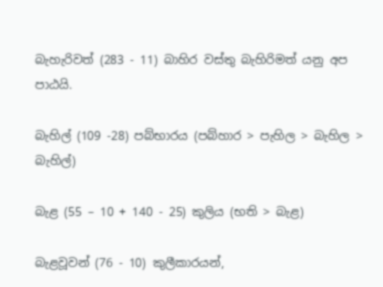බැහැරිවත් (283 - 11) බාහිර වස්තු බැහිරිමත් යනු අප පාඨයි.

බැහිල් (109 -28) පබ්භාරය (පබ්හාර > පැහිල > බැහිල > බැහිල්)

බැළ (55 – 10 + 140 - 25) කුලිය (භති > බැළ)

බැළවූවන් (76 - 10) කුලීකාරයන්,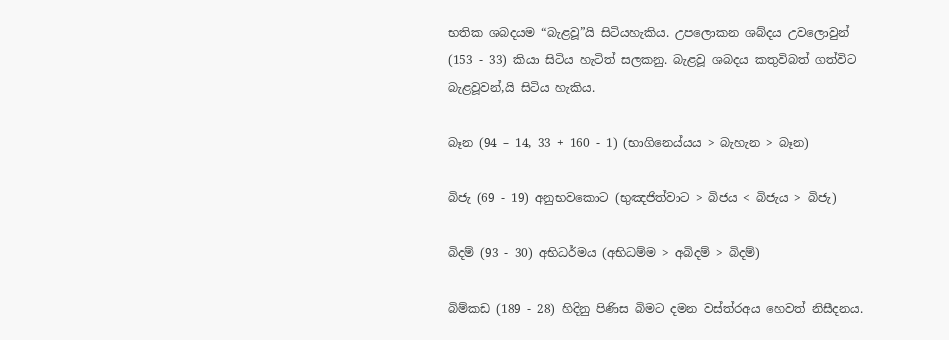භතික ශබදයම “බැළවූ”යි සිටියහැකිය. උපලොකන ශබ්දය උවලොවුන් (153 - 33) කියා සිටිය හැටිත් සලකනු. බැළවූ ශබදය කතුවිබත් ගත්විට බැළවූවන්,යි සිටිය හැකිය.

බෑන (94 – 14, 33 + 160 - 1) (භාගිනෙය්යය > බැහැන > බෑන)

බිජැ (69 - 19) අනුභවකොට (භුඤජිත්වාට > බිජය < බිජැය > බිජැ)

බිදම් (93 - 30) අභිධර්මය (අභිධම්ම > අබිදම් > බිදම්)

බිම්කඩ (189 - 28) හිදිනු පිණිස බිමට දමන වස්ත්රඅය හෙවත් නිසීදනය.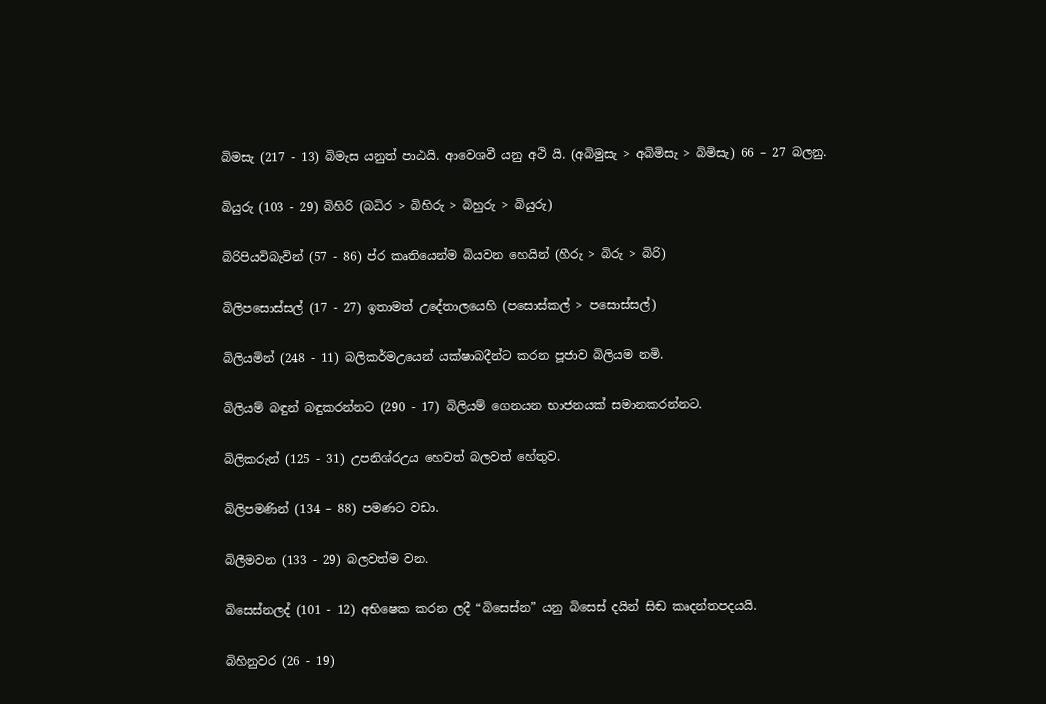බිමසැ (217 - 13) බිමැස යනුත් පාඨයි. ආවෙශවී යනු අථි යි. (අබිමුසැ > අබිමිසැ > බිමිසැ) 66 – 27 බලනු.

බියුරු (103 - 29) බිහිරි (බධිර > බිහිරු > බිහුරු > බියුරු)

බිරිපියවිබැවින් (57 - 86) ප්ර කෘතියෙන්ම බියවන හෙයින් (හීරු > බිරු > බිරි)

බිලිපසොස්සල් (17 - 27) ඉතාමත් උදේතාලයෙහි (පසොස්කල් > පසොස්සල්)

බිලියමින් (248 - 11) බලිකර්මඋයෙන් යක්ෂාබදීන්ට කරන පූජාව බිලියම නමි.

බිලියම් බඳුන් බඳුකරන්නට (290 - 17) බිලියම් ගෙනයන භාජනයක් සමානකරන්නට.

බිලිකරුන් (125 - 31) උපනිශ්රඋය හෙවත් බලවත් හේතුව.

බිලිපමණින් (134 – 88) පමණට වඩා.

බිලීමවන (133 - 29) බලවත්ම වන.

බිසෙස්නලද් (101 - 12) අභිෂෙක කරන ලදී “බිසෙස්න” යනු බිසෙස් දයින් සිඬ කෘදන්තපදයයි.

බිහිනුවර (26 - 19)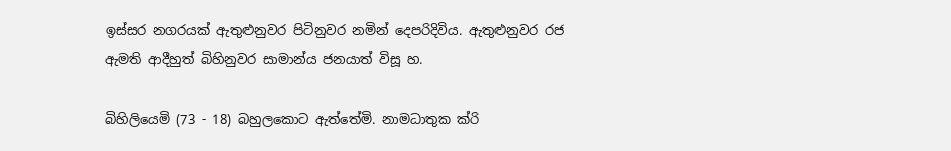ඉස්සර නගරයක් ඇතුළුනුවර පිටිනුවර නමින් දෙපරිදිවිය. ඇතුළුනුවර රජ ඇමති ආදීහුත් බිහිනුවර සාමාන්ය ජනයාත් විසූ හ.

බිහිලියෙමි (73 - 18) බහුලකොට ඇත්තේමි. නාමධාතුක ක්රි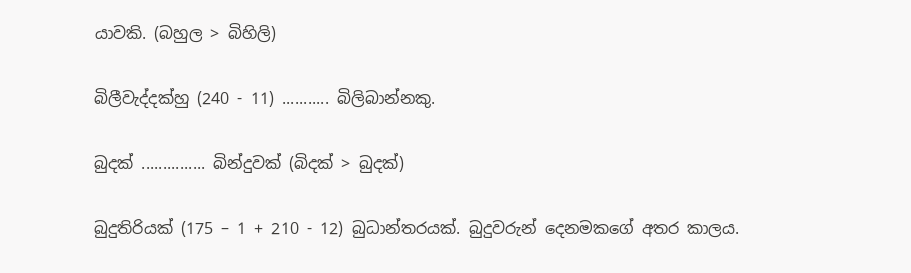යාවකි. (බහුල > බිහිලි)

බිලීවැද්දක්හු (240 - 11) ........... බිලිබාන්නකු.

බුදක් ............... බින්දුවක් (බිදක් > බුදක්)

බුදුතිරියක් (175 – 1 + 210 - 12) බුධාන්තරයක්. බුදුවරුන් දෙනමකගේ අතර කාලය.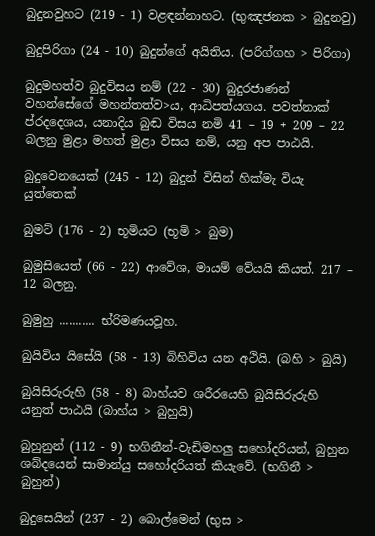බුදුනවුහට (219 - 1) වළඳන්නාහට. (භුඤජනක > බුදුනවු)

බුදුපිරිගා (24 - 10) බුදුන්ගේ අයිතිය. (පරිග්ගහ > පිරිගා)

බුදුමහත්ව බුදුවිසය නම් (22 - 30) බුදුරජාණන් වහන්සේගේ මහන්තත්ව>ය, ආධිපත්යගය. පවත්නාක් ප්රදදෙශය, යනාදිය බුඬ විසය නමි 41 – 19 + 209 – 22 බලනු මුළා මහත් මුළා විසය නම්, යනු අප පාඨයි.

බුදුවෙනයෙක් (245 - 12) බුදුන් විසින් හික්මැ වියැ යුත්තෙක්

බුමට් (176 - 2) භූමියට (භූමි > බුම)

බුමුසියෙත් (66 - 22) ආවේශ, මායම් වේයයි කියත්. 217 – 12 බලනු.

බුමුහු ........... භ්රිමණයවූහ.

බුයිවිය යිසේයි (58 - 13) බිහිවිය යන අථියි. (බහි > බුයි)

බුයිසිරුරුහි (58 - 8) බාහ්යව ශරීරයෙහි බුයිසිරුරුහි යනුත් පාඨයි (බාහ්ය > බුහුයි)

බුහුනුන් (112 - 9) භගිනීන්-වැඩිමහලු සහෝදරියන්, බුහුන ශබ්දයෙන් සාමාන්යු සහෝදරියත් කියැවේ. (භගිනී > බුහුන්)

බුදුසෙයින් (237 - 2) බොල්මෙන් (භුස >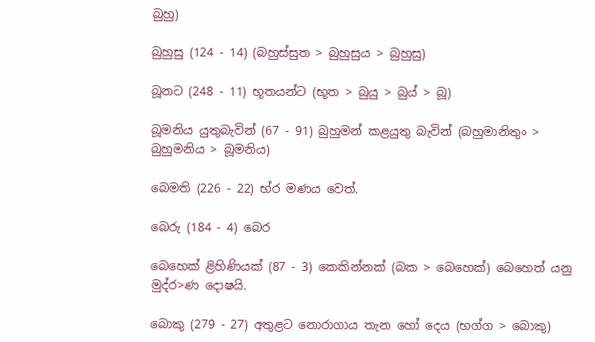බුහු)

බුහුසු (124 - 14) (බහුස්සුත > බුහුසුය > බුහුසු)

බූනට (248 - 11) භූතයන්ට (භූත > බුයු > බුය් > බූ)

බූමනිය යුතුබැවින් (67 - 91) බුහුමන් කළයුතු බැවින් (බහුමානිතුං > බුහුමනිය > බූමනිය)

බෙමති (226 - 22) භ්ර මණය වෙත්.

බෙරු (184 - 4) බෙර

බෙහෙක් ළිහිණියක් (87 - 3) කෙකින්නක් (බක > බෙහෙක්) බෙහෙත් යනු මුද්ර>ණ දොෂයි.

බොකු (279 - 27) අතුළට නොරාගාය තැන හෝ දෙය (භග්ග > බොකු)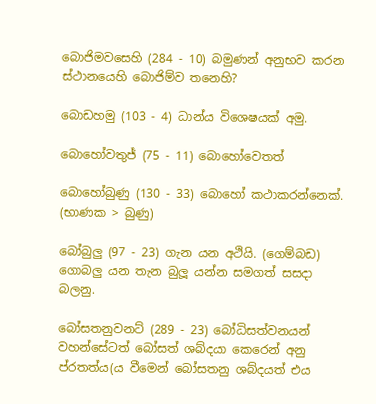බොජිමවසෙහි (284 - 10) බමුණන් අනුභව කරන ස්ථානයෙහි බොජිම්ව තනෙහි?

බොඩහමු (103 - 4) ධාන්ය විශෙෂයක් අමු.

බොහෝවතුජ් (75 - 11) බොහෝවෙතත්

බොහෝබුණු (130 - 33) බොහෝ කථාකරන්නෙක්. (භාණක > බුණු)

බෝබුලු (97 - 23) ගැන යන අථියි. (ගෙම්බඩ) ගොබලු යන තැන බුලූ යන්න සමගත් සසදා බලනු.

බෝසතනුවනට් (289 - 23) බෝධිසත්වනයන් වහන්සේටත් බෝසත් ශබ්දයා කෙරෙන් අනු ප්රතත්ය(ය වීමෙන් බෝසතනු ශබ්දයත් එය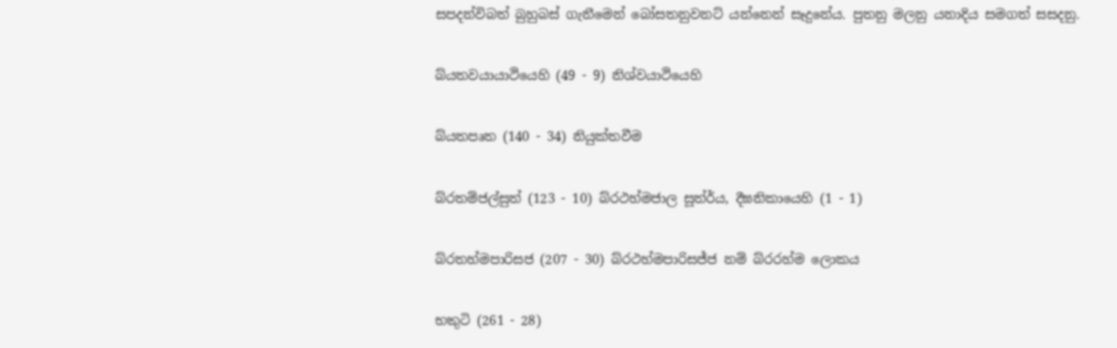සපදන්විබත් බුහුබස් ගැනීමෙන් බෝසතනුවනට් යන්නෙන් සෑදුනේය. පුතනු මලනු යනාදිය සමගත් සසදනු.

බ්යතවයායාථියෙහි (49 - 9) නිශ්වයාථියෙහි

බ්යතපෘත (140 - 34) නියුක්තවීම

බ්රතම්ජල්සුත් (123 - 10) බ්රථහ්මජාල සූත්ර්ය, දීඝනිකායෙහි (1 - 1)

බ්රතහ්මපාරිසජ (207 - 30) බ්රථහ්මපාරිසජ්ජ නම් බ්රරහ්ම ලොකය

භකුටි (261 - 28)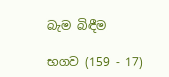බැම බිඳීම

භගව (159 - 17)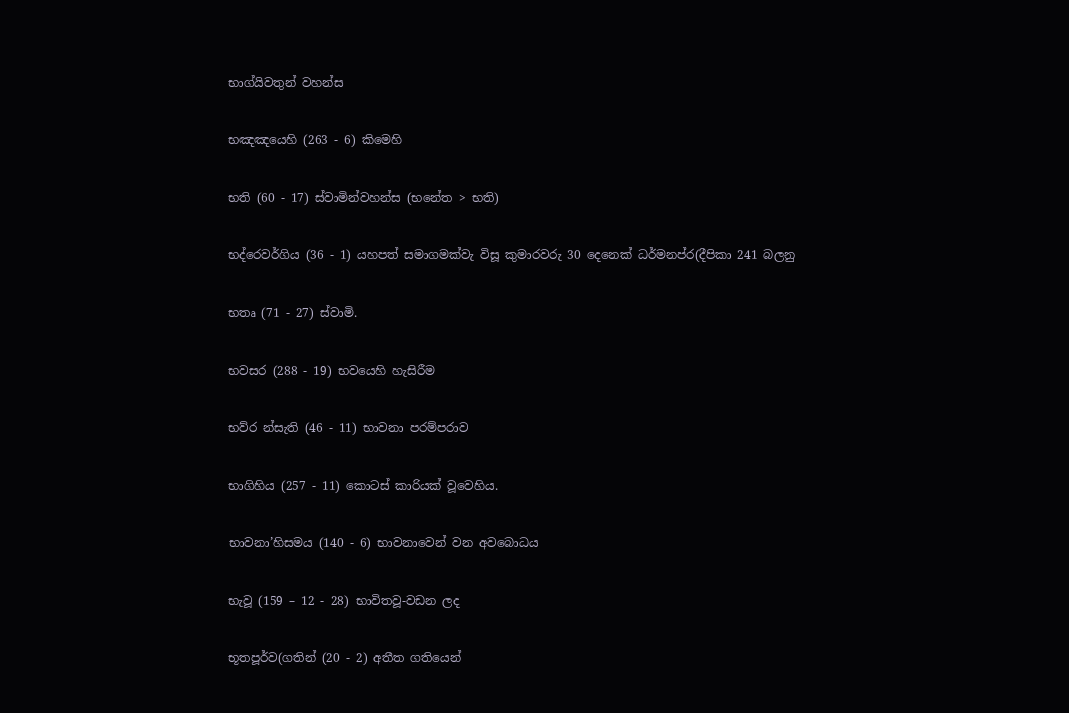භාග්යිවතුන් වහන්ස

භඤඤයෙහි (263 - 6) කිමෙහි

භති (60 - 17) ස්වාමින්වහන්ස (භනේත > භති)

භද්රෙවර්ගිය (36 - 1) යහපත් සමාගමක්වැ විසූ කුමාරවරු 30 දෙනෙක් ධර්මනප්ර(දීපිකා 241 බලනු

භතෘ (71 - 27) ස්වාමි.

භවසර (288 - 19) භවයෙහි හැසිරීම

භව්ර න්සැති (46 - 11) භාවනා පරම්පරාව

භාගිහිය (257 - 11) කොටස් කාරියක් වූවෙහිය.

භාවනා’හිසමය (140 - 6) භාවනාවෙන් වන අවබොධය

භැවූ (159 – 12 - 28) භාවිතවූ-වඩන ලද

භූතපූර්ව(ගතින් (20 - 2) අතීත ගතියෙන්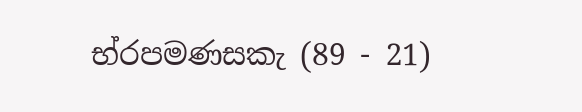භ්රපමණසකැ (89 - 21)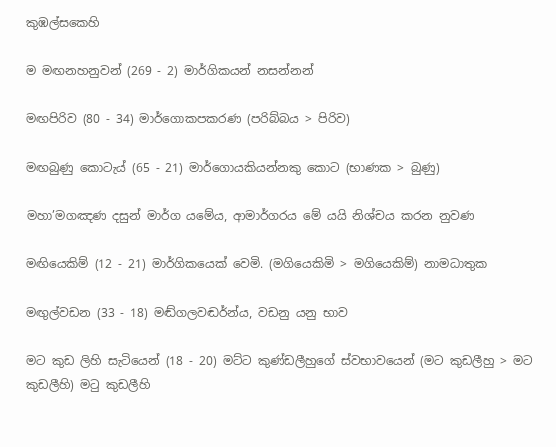කුඹල්සකෙහි

ම මඟනහනුවන් (269 - 2) මාර්ගිකයන් නසන්නන්

මඟපිරිව (80 - 34) මාර්ගොකපකරණ (පරිබ්බය > පිරිව)

මඟබුණු කොටැය් (65 - 21) මාර්ගොයකියන්නකු කොට (භාණක > බුණු)

මහා’මගඤණ දසුන් මාර්ග යමේය, ආමාර්ගරය මේ යයි නිශ්චය කරන නුවණ

මඟියෙකිම් (12 - 21) මාර්ගිකයෙක් වෙමි. (මගියෙකිමි > මගියෙකිම්) නාමධාතුක

මඟුල්වඩන (33 - 18) මඬ්ගලවඬර්න්ය, වඩනු යනු භාව

මට කුඩ ලිහි සැටියෙන් (18 - 20) මට්ට කුණ්ඩලීහුගේ ස්වභාවයෙන් (මට කුඩලීහු > මට කුඩලීහි) මටු කුඩලීහි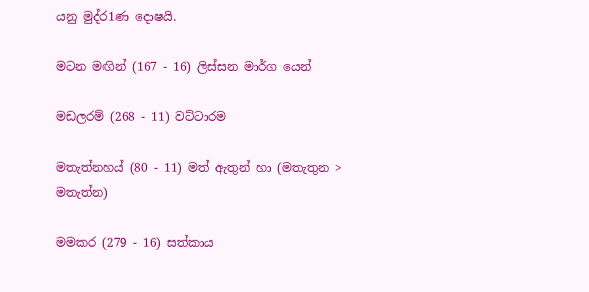යනු මුද්ර1ණ දොෂයි.

මටන මඟින් (167 - 16) ලිස්සන මාර්ග යෙන්

මඩලරම් (268 - 11) වට්ටාරම

මතැත්නහය් (80 - 11) මත් ඇතුන් හා (මතැතුන > මතැත්න)

මමකර (279 - 16) සත්කාය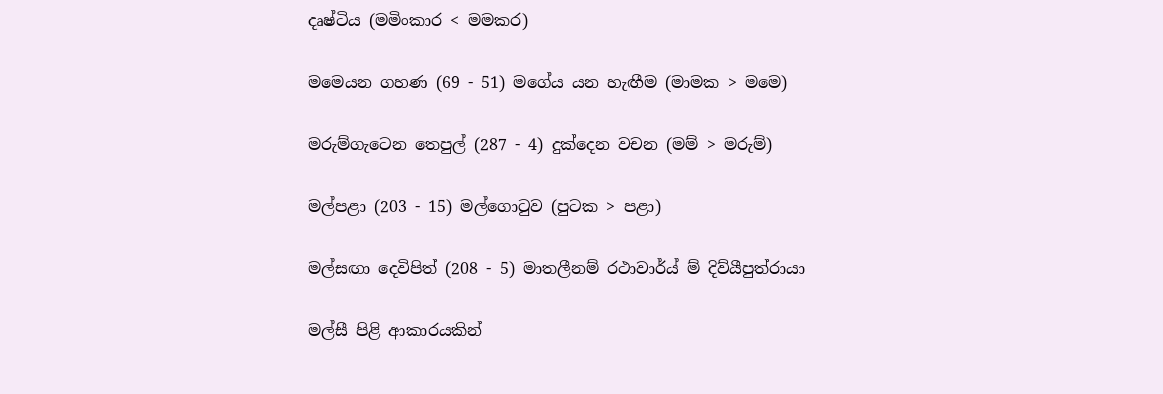දෘෂ්ටිය (මමිංකාර < මමකර)

මමෙයන ගහණ (69 - 51) මගේය යන හැඟීම (මාමක > මමෙ)

මරුම්ගැටෙන තෙපුල් (287 - 4) දුක්දෙන වචන (මම් > මරුම්)

මල්පළා (203 - 15) මල්ගොටුව (පුටක > පළා)

මල්සඟා දෙවිපිත් (208 - 5) මාතලීනම් රථාවාර්ය් ම් දිව්යීපුත්රායා

මල්සී පිළි ආකාරයකින්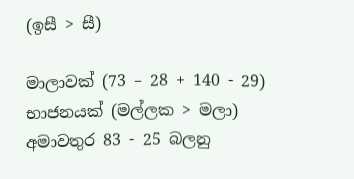(ඉසී > සී)

මාලාවක් (73 – 28 + 140 - 29) භාජනයක් (මල්ලක > මලා) අමාවතුර 83 - 25 බලනු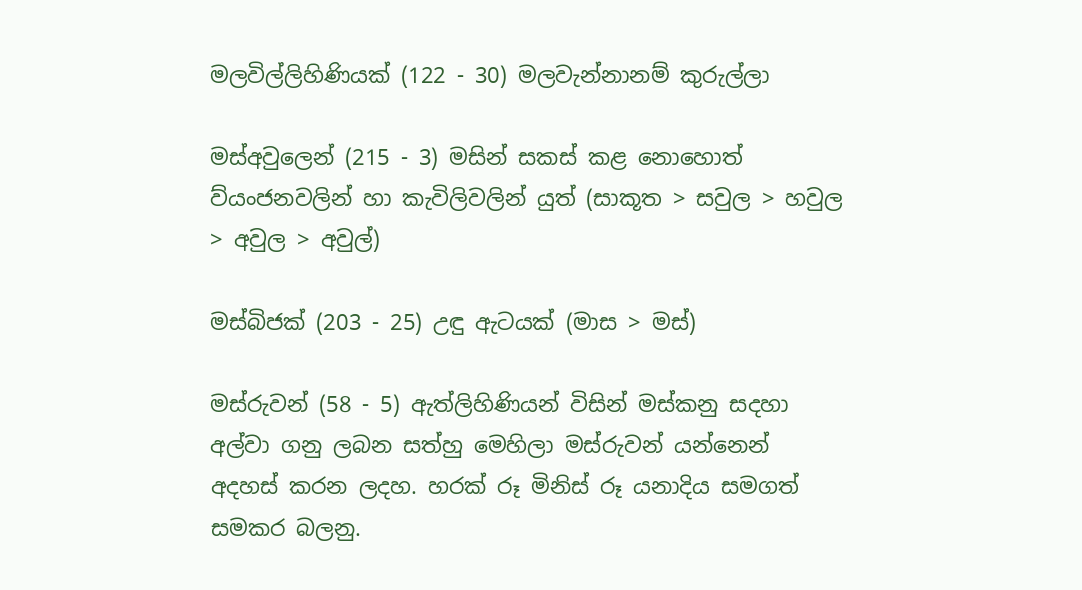මලවිල්ලිහිණියක් (122 - 30) මලවැන්නානම් කුරුල්ලා

මස්අවුලෙන් (215 - 3) මසින් සකස් කළ නොහොත් ව්යං‍ජනවලින් හා කැවිලිවලින් යුත් (සාකූත > සවුල > හවුල > අවුල > අවුල්)

මස්බිජක් (203 - 25) උඳු ඇටයක් (මාස > මස්)

මස්රුවන් (58 - 5) ඇත්ලිහිණියන් විසින් මස්කනු සදහා අල්වා ගනු ලබන සත්හු මෙහිලා මස්රුවන් යන්නෙන් අදහස් කරන ලදහ. හරක් රූ මිනිස් රූ යනාදිය සමගත් සමකර බලනු.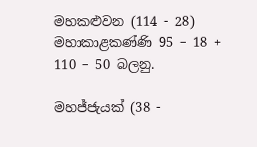මහකළුවන (114 - 28) මහාකාළකණ්ණි 95 – 18 + 110 – 50 බලනු.

මහජ්ජැයක් (38 -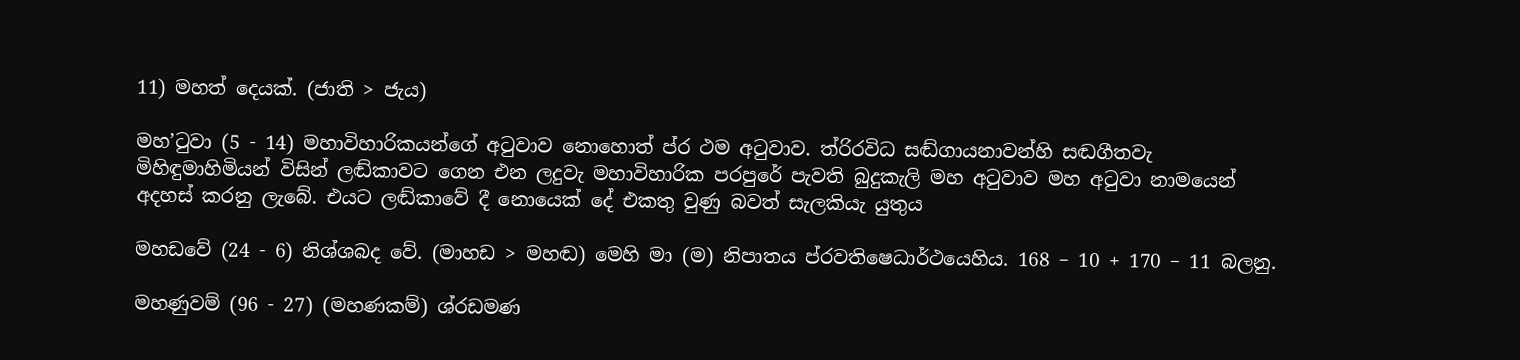11) මහත් දෙයක්. (ජාති > ජැය)

මහ’ටුවා (5 - 14) මහාවිහාරිකයන්ගේ අටුවාව නොහොත් ප්ර ථම අටුවාව. ත්රිරවිධ සඬ්ගායනාවන්හි සඬගීතවැ මිහිඳුමාහිමියන් විසින් ලඬ්කාවට ගෙන එන ලදුවැ මහාවිහාරික පරපුරේ පැවති බුදුකැලි මහ අටුවාව මහ අටුවා නාමයෙන් අදහස් කරනු ලැබේ. එයට ලඬ්කාවේ දී නොයෙක් දේ එකතු වුණු බවත් සැලකියැ යුතුය

මහඩවේ (24 - 6) නිශ්ශබද වේ. (මාහඩ > මහඬ) මෙහි මා (ම) නිපාතය ප්රවතිෂෙධාර්ථයෙහිය. 168 – 10 + 170 – 11 බලනු.

මහණුවම් (96 - 27) (මහණකම්) ශ්රඩමණ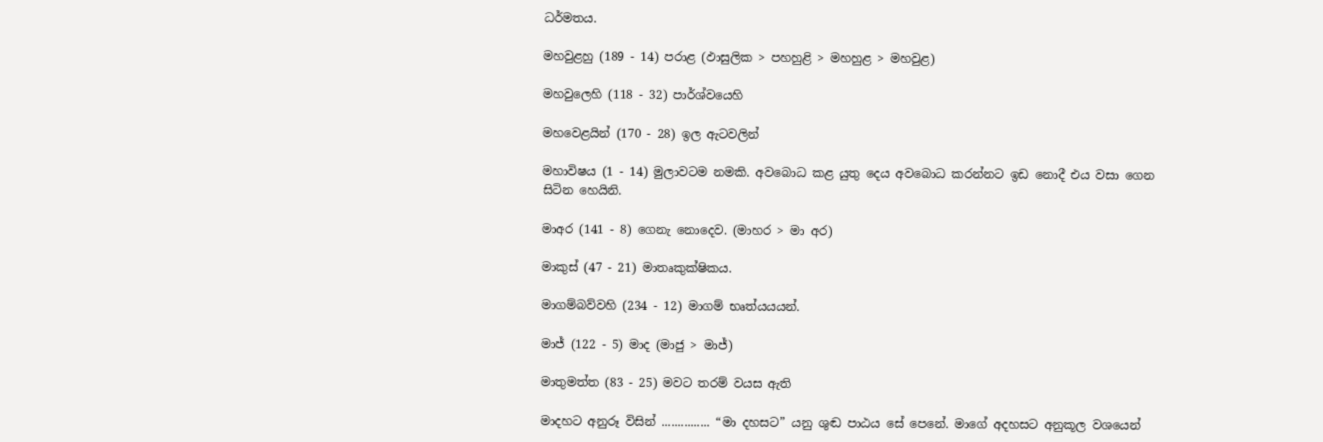ධර්මතය.

මහවුළහු (189 - 14) පරාළ (ඵාසුලික > පහහුළි > මහහුළ > මහවුළ)

මහවුලෙහි (118 - 32) පාර්ශ්වයෙහි

මහවෙළයින් (170 - 28) ඉල ඇටවලින්

මහාවිෂය (1 - 14) මුලාවටම නමකි. අවබොධ කළ යුතු දෙය අවබොධ කරන්නට ඉඩ නොදී එය වසා ගෙන සිටින හෙයිනි.

මාඅර (141 - 8) ගෙනැ නොදෙව. (මාහර > මා අර)

මාකුස් (47 - 21) මාතෘකුක්ෂිකය.

මාගම්බව්වහි (234 - 12) මාගම් භෘත්යයයන්.

මාජ් (122 - 5) මාද (මාජු > මාජ්)

මාතුමත්ත (83 - 25) මවට තරම් වයස ඇති

මාදහට අනුරූ විසින් ............... “මා දහසට” යනු ශුඬ පාඨය සේ පෙනේ. මාගේ අදහසට අනුකූල වශයෙන්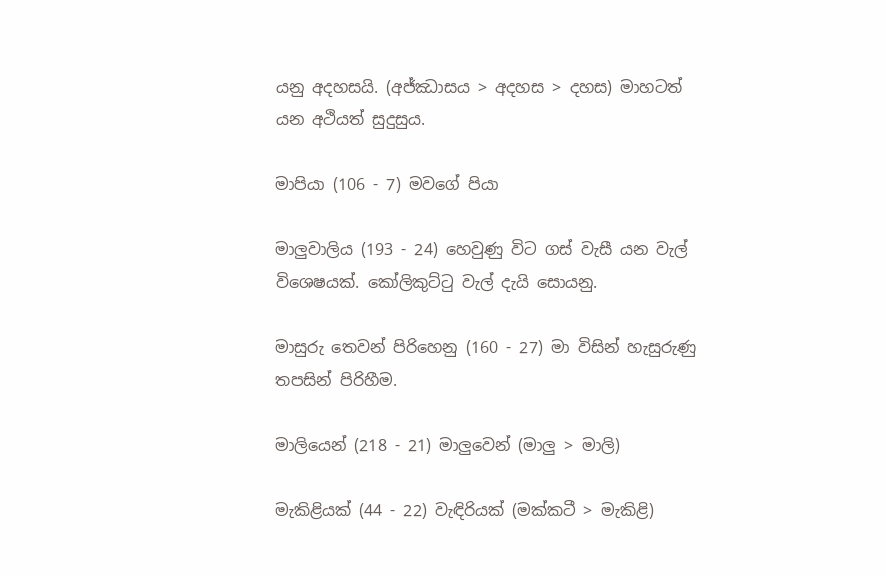යනු අදහසයි. (අජ්ඣාසය > අදහස > දහස) මාහටත් යන අථියත් සුදුසුය.

මාපියා (106 - 7) මවගේ පියා

මාලුවාලිය (193 - 24) හෙවුණු විට ගස් වැසී යන වැල් විශෙෂයක්. කෝලිකුට්ටු වැල් දැයි සොයනු.

මාසුරු තෙවන් පිරිහෙනු (160 - 27) මා විසින් හැසුරුණු තපසින් පිරිහීම.

මාලියෙන් (218 - 21) මාලුවෙන් (මාලු > මාලි)

මැකිළියක් (44 - 22) වැඳිරියක් (මක්කටී > මැකිළි)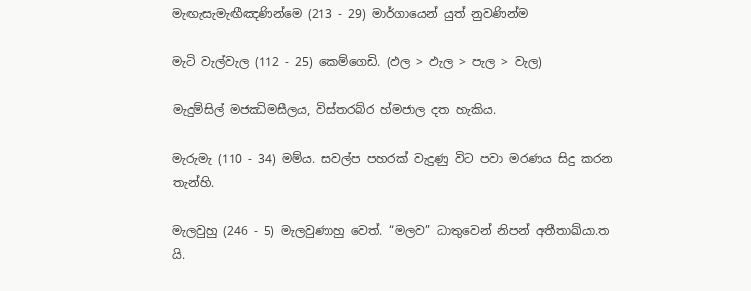මැඟැසැමැඟීඤණින්මෙ (213 - 29) මාර්ගායෙන් යුත් නුවණින්ම

මැටි වැල්වැල (112 - 25) කෙම්ගෙඩි. (ඵල > ඵැල > පැල > වැල)

මැදුම්සිල් මජඣිමසීලය, විස්තරබ්ර හ්මජාල දත හැකිය.

මැරුමැ (110 - 34) මම්ය. සවල්ප පහරක් වැදුණු විට පවා මරණය සිදු කරන තැන්හි.

මැලවුහු (246 - 5) මැලවුණාහු වෙත්. “මලව” ධාතුවෙන් නිපන් අතීතාඛ්යා.ත යි.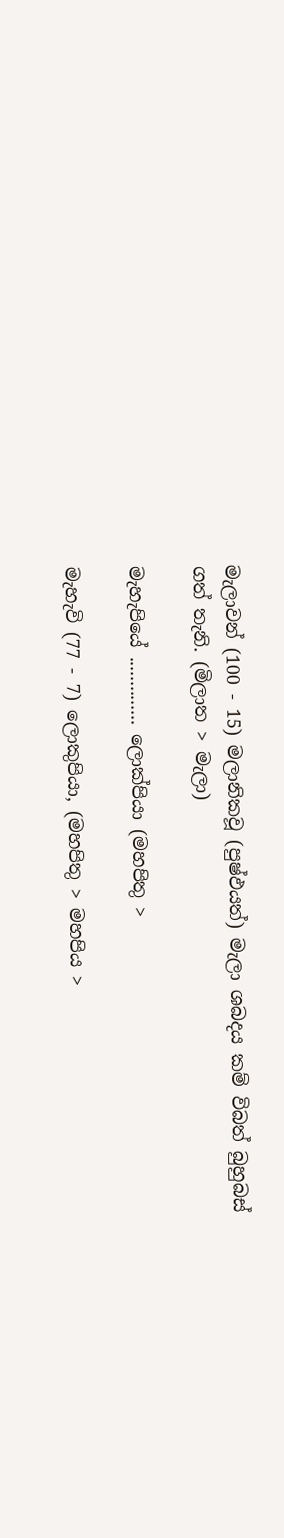මැලාවන් (100 - 15) මලානිකවූ (පුෂ්ඵයත්) මැලා ශබදය කම් විබත් බුහුබස් ගත් තැනි. (මිලාත > මැලා)

මැහැපියේ .............. ලොක්පියා (මහපිතු >

මැහැවි (77 - 7) ලොකුපියා, (මහපිතු > මහපිය >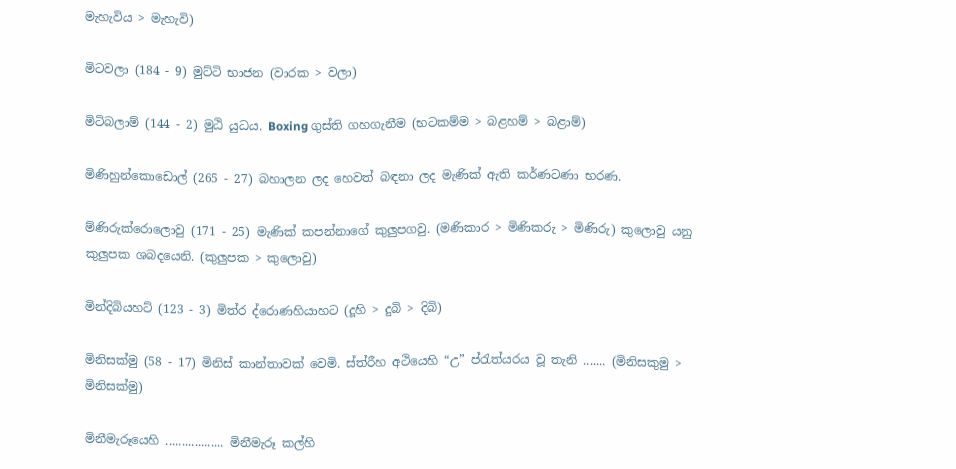මැහැවිය > මැහැවි)

මිටවලා (184 - 9) මුට්ටි භාජන (වාරක > වලා)

මිටිබලාම් (144 - 2) මුඨි යුධය. Boxing ගුස්ති ගහගැනීම (භටකම්ම > බළහම් > බළාම්)

මිණිහුන්කොඩොල් (265 - 27) බහාලන ලද ‍හෙවත් බඳනා ලද මැණික් ඇති කර්ණටණා භරණ.

ම්ණිරුක්රොලොවු (171 - 25) මැණික් කපන්නාගේ කුලුපගවු. (මණිකාර > මිණිකරු > මිණිරු) කුලොවු යනු කුලුපක ශබදයෙනි. (කුලුපක > කුලොවු)

මින්දිබියහට් (123 - 3) මිත්ර ද්රොණහියාහට (දූහි > දුබි > දිබි)

මිනිසක්මු (58 - 17) මිනිස් කාන්තාවක් වෙමි. ස්ත්රීහ අථියෙහි “උ” ප්රැත්යරය වූ තැනි ....... (මිනිසකුමු > මිනිසක්මු)

මිනීමැරූයෙහි .................. මිනීමැරූ කල්හි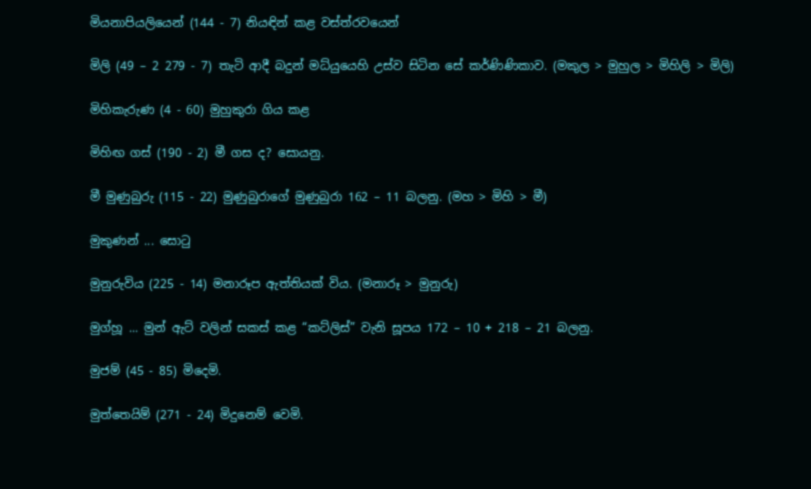මියනාපියලියෙන් (144 - 7) නියඳින් කළ වස්ත්රවයෙන්

මිලි (49 – 2 279 - 7) තැටි ආදී බදුන් මධ්යුයෙහි උස්ව සිටින සේ කර්ණිණිකාව. (මකුල > මුහුල > මිහිලි > මිලි)

මිහිකැරුණ (4 - 60) මුහුකුරා ගිය කළ

මිහිඟ ගස් (190 - 2) මී ගස ද? සොයනු.

මී මුණුබුරු (115 - 22) මුණුබුරාගේ මුණුබුරා 162 – 11 බලනු. (මහ > මිහි > මී)

මුකුණන් ... සොටු

මුනුරුවිය (225 - 14) මනාරූප ඇත්තියක් විය. (මනාරූ > මුනුරු)

මුග්හූ ... මුන් ඇට් වලින් සකස් කළ “කට්ලිස්” වැනි සූපය 172 – 10 + 218 – 21 බලනු.

මුජම් (45 - 85) මිදෙමි.

මුත්තෙයිම් (271 - 24) මිදුනෙම් වෙමි.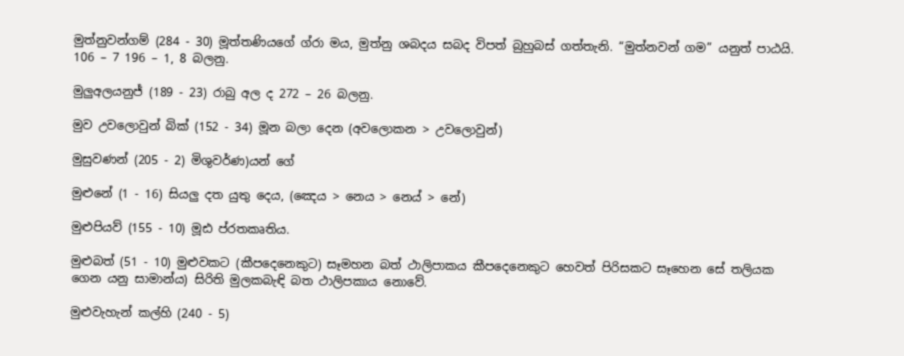මුත්නුවන්ගම් (284 - 30) මූත්තණියගේ ග්රා මය, මුත්නු ශබදය සබද විපත් බුහුබස් ගත්තැනි. “මුත්නවන් ගම” යනුත් පාඨයි. 106 – 7 196 – 1, 8 බලනු.

මුලුඅලයනුජ් (189 - 23) රාබු අල ද 272 – 26 බලනු.

මුව උවලොවුන් බික් (152 - 34) මූන බලා දෙන (අවලොකන > උවලොවුන්)

මුසුවණන් (205 - 2) මිශුවර්ණ)යන් ගේ

මුළුනේ (1 - 16) සියලු දත යුතු දෙය, (ඤෙය > නෙය > නෙය් > නේ)

මුළුපියව් (155 - 10) මූඪ ප්රතකෘතිය.

මුළුබත් (51 - 10) මුළුවකට (කීපදෙනෙකුට) සෑමහන බත් ථාලිපාකය කීපදෙනෙකුට හෙවත් පිරිසකට සෑහෙන සේ තලියක ගෙන යනු සාමාන්ය) සිරිති මුලකබැඳි බත ථාලිපකාය නොවේ.

මුළුවැහැන් කල්හි (240 - 5)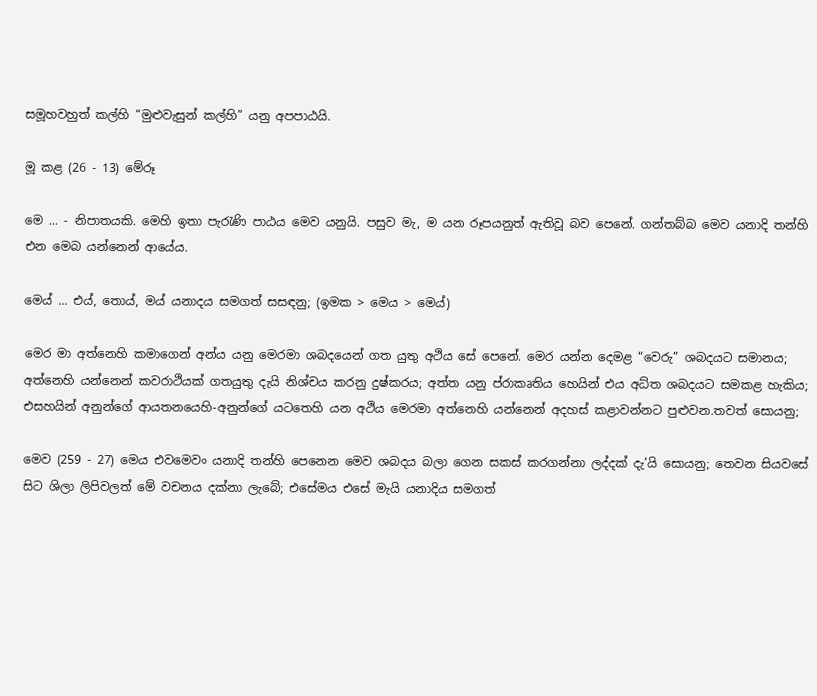සමූහවහුත් කල්හි “මුළුවැසුන් කල්හි” යනු අපපාඨයි.

මූ කළ (26 - 13) මේරූ

මෙ ... - නිපාතයකි. මෙහි ඉතා පැරැණි පාඨය මෙව යනුයි. පසුව මැ, ම යන රූපයනුත් ඇතිවූ බව පෙනේ. ගන්තබ්බ මෙව යනාදි තන්හි එන මෙබ යන්නෙන් ආයේය.

මෙය් ... එය්, තොය්, මය් යනාදය සමගත් සසඳනු; (ඉමක > මෙය > මෙය්)

මෙර මා අත්නෙහි කමාගෙන් අන්ය යනු මෙරමා ශබදයෙන් ගත යුතු අථිය සේ පෙනේ. මෙර යන්න දෙමළ “වෙරු” ශබදයට සමානය; අත්නෙහි යන්නෙන් කවරාථියක් ගතයුතු දැයි නිශ්චය කරනු දුෂ්කරය; අත්ත යනු ප්රාකෘතිය හෙයින් එය අධ්ත ශබදයට සමකළ හැකිය; එසහයින් අනුන්ගේ ආයතනයෙහි-අනුන්ගේ යටතෙහි යන අථිය මෙරමා අත්නෙහි යන්නෙන් අදහස් කළාවන්නට පුළුවන.තවත් සොයනු;

මෙව (259 - 27) මෙය එවමෙවං යනාදි තන්හි පෙනෙන මෙව ශබදය බලා ගෙන සකස් කරගන්නා ලද්දක් දැ’යි සොයනු; තෙවන සියවසේ සිට ශිලා ලිපිවලත් මේ වචනය දක්නා ලැබේ; එසේමය එසේ මැයි යනාදිය සමගත්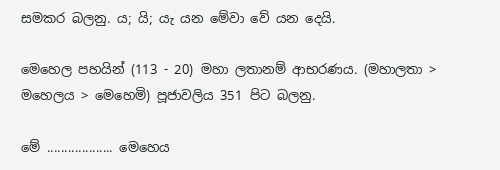සමකර බලනු. ය; යි; යැ යන මේවා වේ යන දෙයි.

මෙහෙල පහයින් (113 - 20) මහා ලතානම් ආභරණය. (මහාලතා > මහෙලය > මෙහෙමි) පූජාවලිය 351 පිට බලනු.

මේ ................... මෙහෙය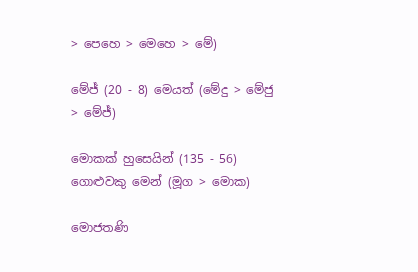> පෙහෙ > මෙහෙ > මේ)

මේජ් (20 - 8) මෙයත් (මේදු > මේජු > මේජ්)

මොකක් හුසෙයින් (135 - 56) ගොළුවකු මෙන් (මූග > මොක)

මොජතණි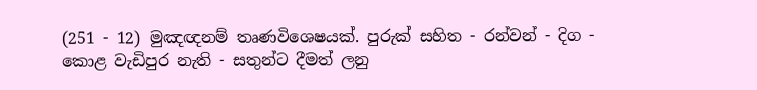(251 - 12) මුඤඥනම් තෘණවිශෙෂයක්. පුරුක් සහිත - රන්වන් - දිග - කොළ වැඩිපුර නැති - සතුන්ට දීමත් ලනු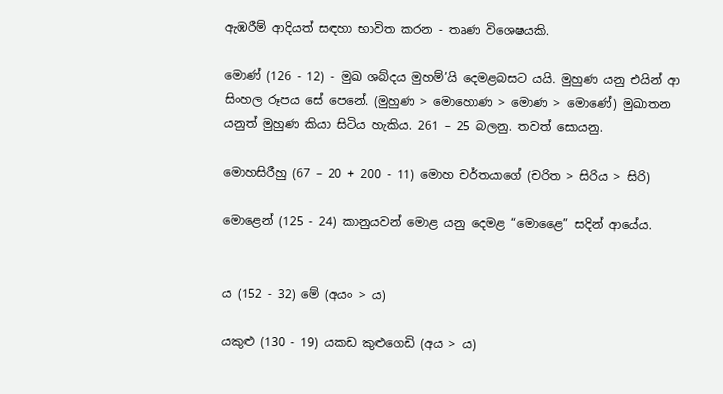ඇඹරීම් ආදියත් සඳහා භාවිත කරන - තෘණ විශෙෂයකි.

මොණ් (126 - 12) - මුඛ ශබ්දය මුහම්’යි දෙමළබසට යයි. මුහුණ යනු එයින් ආ සිංහල රූපය සේ පෙනේ. (මුහුණ > මොහොණ > මොණ > මොණේ) මුඛාතන යනුත් මුහුණ කියා සිටිය හැකිය. 261 – 25 බලනු. තවත් සොයනු.

මොහසිරීහු (67 – 20 + 200 - 11) මොහ චර්තයාගේ (චරිත > සිරිය > සිරි)

මොළෙන් (125 - 24) කානුයවන් මොළ යනු දෙමළ “මොළෛ” සදින් ආයේය.


ය (152 - 32) මේ (අයං > ය)

යකුළු (130 - 19) යකඩ කුළුගෙඩි (අය > ය)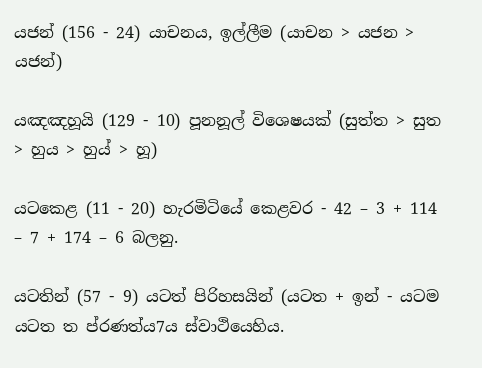යජන් (156 - 24) යාචනය, ඉල්ලීම (යාචන > යජන > යජන්)

යඤඤහූයි (129 - 10) පූනනූල් විශෙෂයක් (සුත්ත > සුත > හුය > හුය් > හූ)

යටකෙළ (11 - 20) හැරමිටියේ කෙළවර - 42 – 3 + 114 – 7 + 174 – 6 බලනු.

යටතින් (57 - 9) යටත් පිරිහසයින් (යටත + ඉන් - යටම යටත ත ප්රණත්ය7ය ස්වාථියෙහිය.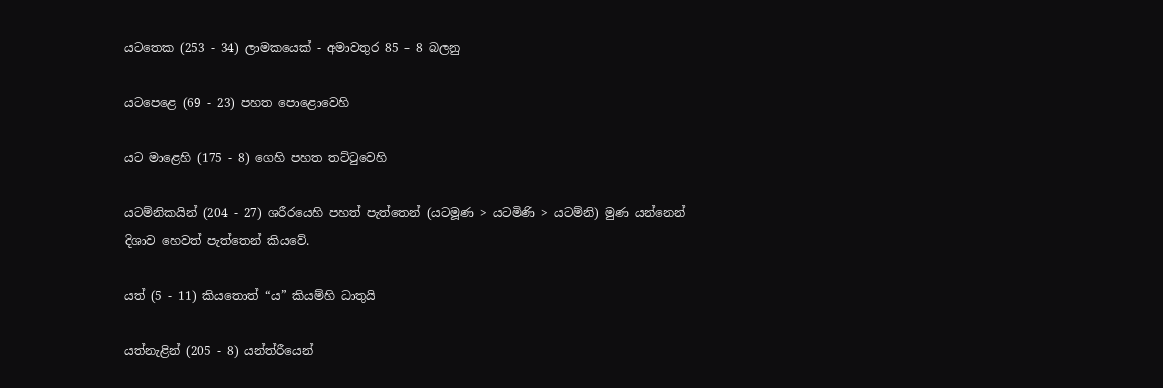යටතෙක (253 - 34) ලාමකයෙක් - අමාවතුර 85 – 8 බලනු

යටපෙ‍ළෙ (69 - 23) පහත පොළොවෙහි

යට මාළෙහි (175 - 8) ගෙහි පහත තට්ටුවෙහි

යටම්නිකයින් (204 - 27) ශරීරයෙහි පහත් පැත්තෙන් (යටමූණ > යටමිණි > යටම්නි) මුණ යන්නෙන් දිශාව හෙවත් පැත්තෙන් කියවේ.

යත් (5 - 11) කියතොත් “ය” කියම්හි ධාතුයි

යත්නැළින් (205 - 8) යන්ත්රීයෙන්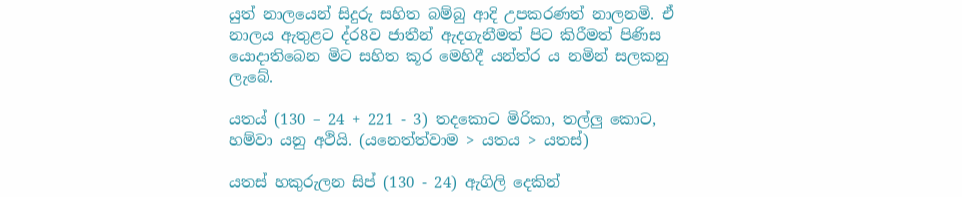යුත් නාලයෙන් සිදුරු සහිත බම්බු ආදි උපකරණත් නාලනමි. ඒ නාලය ඇතුළට ද්ර8ව ජාතීන් ඇදගැනීමත් පිට කිරීමත් පිණිස යොදාතිබෙන මිට සහිත කූර මෙහිදී යන්ත්ර ය නමින් සලකනු ලැබේ.

යතය් (130 – 24 + 221 - 3) තදකොට මිරිකා, තල්ලු කොට, හම්වා යනු අථියි. (යනෙත්ත්වාම > යතය > යතස්)

යතස් හකුරුලන සිප් (130 - 24) ඇගිලි දෙකින්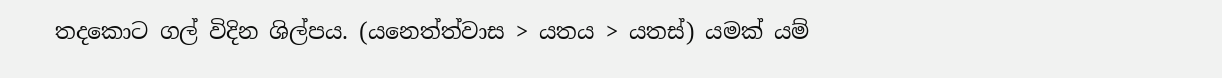තදකොට ගල් විදින ශිල්පය. (යනෙත්ත්වාස > යතය > යතස්) යමක් යම්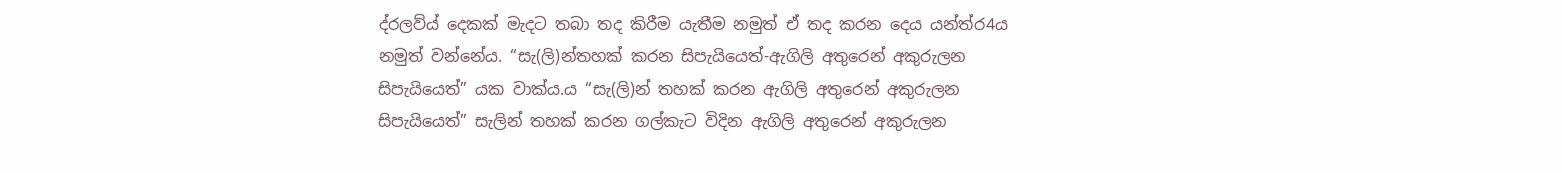ද්රලව්ය් දෙකක් මැදට තබා තද කිරීම යැතීම නමුත් ඒ තද කරන දෙය යන්ත්ර4ය නමුත් වන්නේය. “සැ(ලි)න්තහක් කරන සිපැයියෙත්-ඇගිලි අතුරෙන් අකුරුලන සිපැයියෙත්” යක වාක්ය.ය “සැ(ලි)න් තහක් කරන ඇගිලි අතුරෙන් අකුරුලන සිපැයියෙත්” සැලින් තහක් කරන ගල්කැට විදින ඇගිලි අතුරෙන් අකුරුලන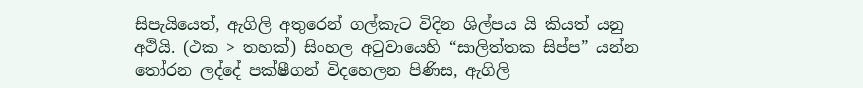සිපැයියෙත්, ඇගිලි අතුරෙන් ගල්කැට විදින ශිල්පය යි කියත් යනු අථියි. (ථක > තහක්) සිංහල අටුවායෙහි “සාලිත්තක සිප්ප” යන්න තෝරන ලද්දේ පක්ෂීගන් විදහෙලන පිණිස, ඇගිලි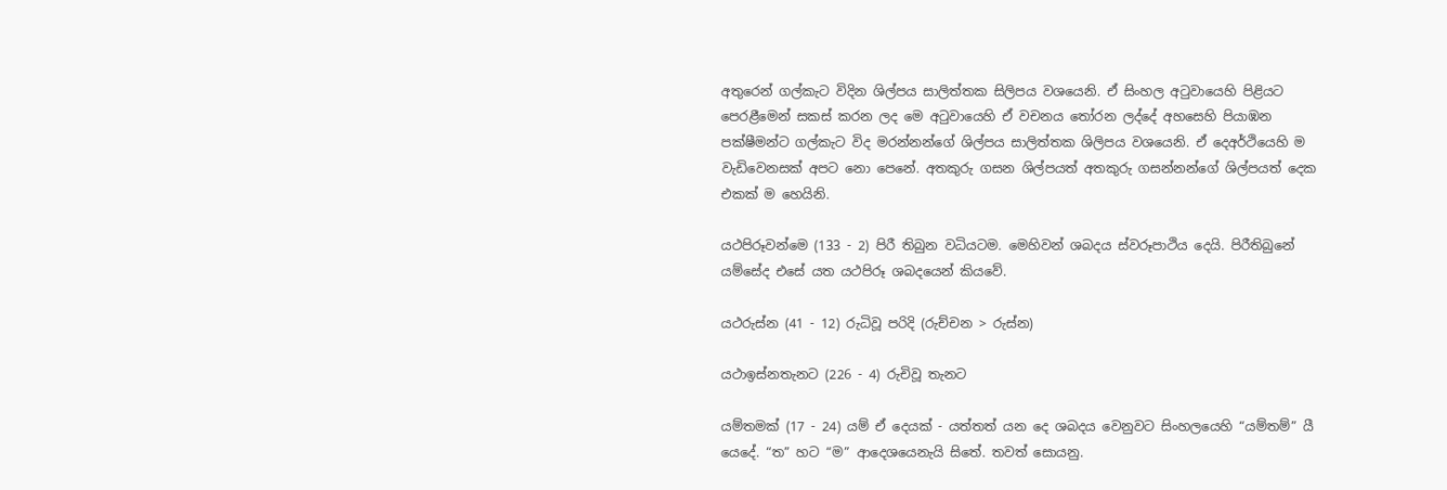අතුරෙන් ගල්කැට විදින ශිල්පය සාලිත්තක සිලිපය වශයෙනි. ඒ සිංහල අටුවායෙහි පිළියට පෙරළීමෙන් සකස් කරන ලද මෙ අටුවායෙහි ඒ වචනය තෝරන ලද්දේ අහසෙහි පියාඹන පක්ෂීමන්ට ගල්කැට විද මරන්නන්ගේ ශිල්පය සාලිත්තක ශිලිපය වශයෙනි. ඒ දෙඅර්ථියෙහි ම වැඩිවෙනසක් අපට නො පෙනේ. අතකුරු ගසන ශිල්පයත් අතකුරු ගසන්නන්ගේ ශිල්පයත් දෙක එකක් ම හෙයිනි.

යථපිරූවන්මෙ (133 - 2) පිරී තිබුන වධියටම. මෙහිවන් ශබදය ස්වරූපාථිය දෙයි. පිරීතිබුනේ යම්සේද එසේ යත යථපිරූ ශබදයෙන් කියවේ.

යථරුස්න (41 - 12) රුධිවූ පරිදි (රුච්චන > රුස්න)

යථාඉස්නතැනට (226 - 4) රුචිවූ තැනට

යම්තමක් (17 - 24) යම් ඒ දෙයක් - යත්තත් යන දෙ ශබදය වෙනුවට සිංහලයෙහි “යම්තම්” යී යෙදේ. “ත” හට “ම” ආදෙශයෙනැයි සිතේ. තවත් සොයනු.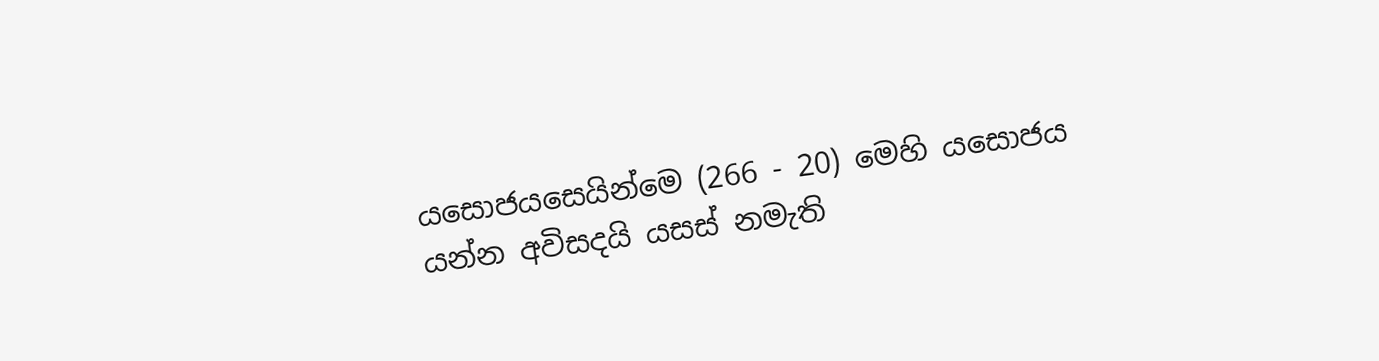යසොජයසෙයින්මෙ (266 - 20) මෙහි යසොජය යන්න අවිසදයි යසස් නමැති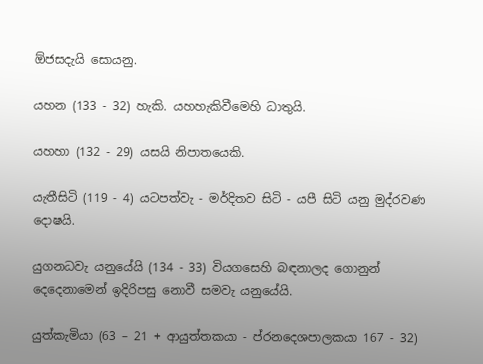ඕජසදැයි සොයනු.

යහන (133 - 32) හැකි. යහහැකිවීමෙහි ධාතුයි.

යහහා (132 - 29) යසයි නිපාතයෙකි.

යැතීසිටි (119 - 4) යටපත්වැ - මර්දිතව සිටි - යපී සිටි යනු මුද්රවණ දොෂයි.

යුගනධවැ යනුයේයි (134 - 33) වියගසෙහි බඳනාලද ගොනුන් දෙදෙනාමෙන් ඉදිරිපසු නොවී සමවැ යනුයේයි.

යුත්කැමියා (63 – 21 + ආයුත්තකයා - ප්රනදෙශපාලකයා 167 - 32)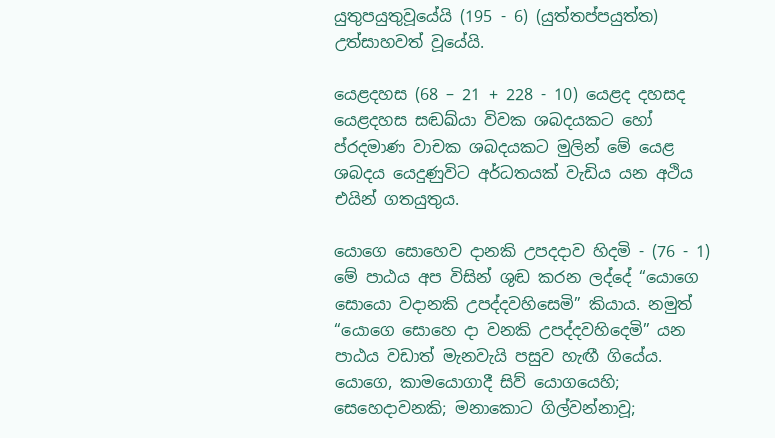යුතුපයුතුවූයේයි (195 - 6) (යුත්තප්පයුත්ත) උත්සාහවත් වූයේයි.

යෙළදහස (68 – 21 + 228 - 10) යෙළද දහසද යෙළදහස සඬඛ්යා විවක ශබදයකට හෝ ප්රදමාණ වාචක ශබදයකට මුලින් මේ යෙළ ශබදය යෙදුණුවිට අර්ධතයක් වැඩිය යන අථිය එයින් ගතයුතුය.

යොගෙ සොහෙව දානකි උපදදාව හිදමි - (76 - 1) මේ පාඨය අප විසින් ශුඬ කරන ලද්දේ “යොගෙ සොයො වදානකි උපද්දවහිසෙමි” කියාය. නමුත් “යොගෙ සොහෙ දා වනකි උපද්දවහිදෙමි” යන පාඨය වඩාත් මැනවැයි පසුව හැඟී ගියේය. යොගෙ, කාමයොගාදී සිව් යොගයෙහි; සෙහෙදාවනකි; මනාකොට ගිල්වන්නාවූ;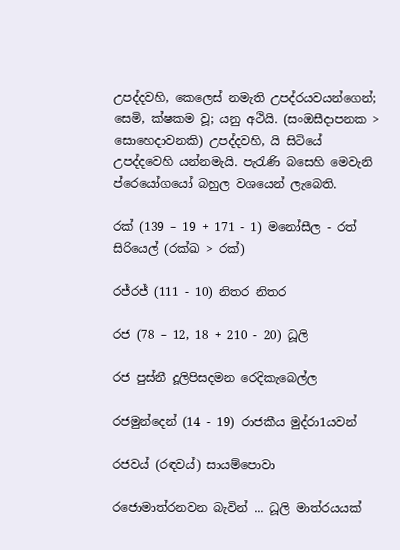උපද්දවහි, කෙලෙස් නමැති උපද්රයවයන්ගෙන්; සෙමි, ක්ෂකම වූ; යනු අථියි. (සංඔසීදාපනක > සොහෙදාවනකි) උපද්දවහි, යි සිටියේ උපද්දවෙහි යන්නමැයි. පැරැණි බසෙහි මෙවැනි ප්රෙයෝගයෝ බහුල වශයෙන් ලැබෙති.

රක් (139 – 19 + 171 - 1) මනෝසීල - රත් සිරියෙල් (රක්ඛ > රක්)

රජ්රජ් (111 - 10) නිතර නිතර

රජ (78 – 12, 18 + 210 - 20) ධූලි

රජ පුස්නී දූලිපිසදමන රෙදිකැ‍බෙල්ල

රජමුන්දෙන් (14 - 19) රාජකීය මුද්රා1යවන්

රජවය් (රඳවය්) සායම්පොවා

රජොමාත්රනවන බැවින් ... ධූලි මාත්රයයක්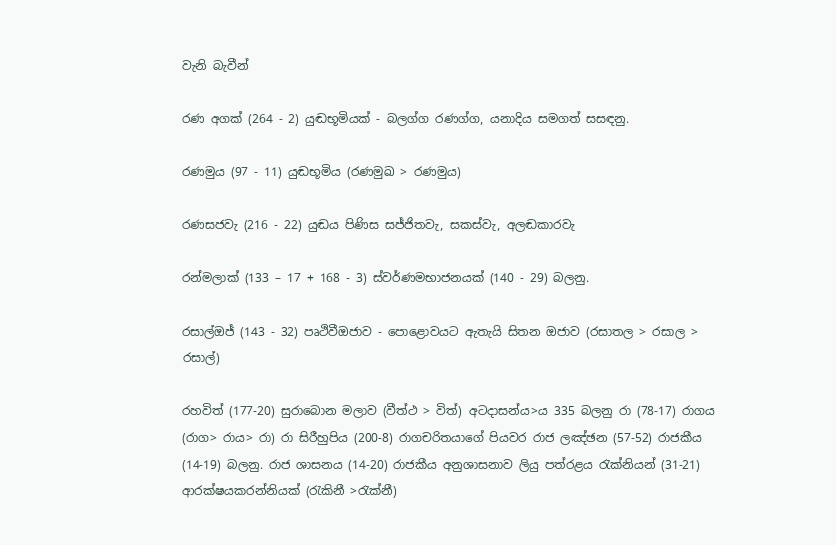වැනි බැවීන්

රණ අගක් (264 - 2) යුඬභූමියක් - බලග්ග රණග්ග, යනාදිය සමගත් සසඳනු.

රණමුය (97 - 11) යුඬභූමිය (රණමුඛ > රණමුය)

රණසජවැ (216 - 22) යුඬය පිණිස සජ්ජිතවැ, සකස්වැ, අලඬකාරවැ

රන්මලාක් (133 – 17 + 168 - 3) ස්වර්ණමභාජනයක් (140 - 29) බලනු.

රසාල්ඔජ් (143 - 32) පෘථිවීඔජාව - පොළොවයට ඇතැයි සිතන ඔජාව (රසාතල > රසාල > රසාල්)

රහවිත් (177-20) සුරාබොන මලාව (වීත්ථ > විත්) අටදාසන්ය>ය 335 බලනු රා (78-17) රාගය (රාග> රාය> රා) රා සිරීහුපිය (200-8) රාගචරිතයාගේ පියවර රාජ ලඤ්ඡන (57-52) රාජකීය (14-19) බලනු. රාජ ශාසනය (14-20) රාජකීය අනුශාසනාව ලියු පත්රළය රැක්නියන් (31-21) ආරක්ෂයකරන්නියක් (රැකිනී >රැක්නී)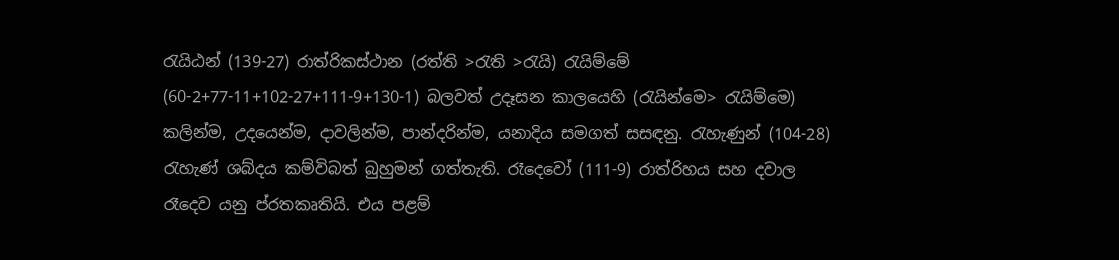රැයිඨන් (139-27) රාත්රිකස්ථාන (රත්ති >රැති >රැයි) රැයිම්මේ (60-2+77-11+102-27+111-9+130-1) බලවත් උදෑසන කාලයෙහි (රැයින්මෙ> රැයිම්මෙ) කලින්ම, උදයෙන්ම, දාවලින්ම, පාන්දරින්ම, යනාදිය සමගත් සසඳනු. රැහැණුන් (104-28) රැහැණ් ශබ්දය කම්විබත් බුහුමන් ගත්තැති. රෑදෙවෝ (111-9) රාත්රිහය සහ දවාල රෑදෙව යනු ප්රතකෘතියි. එය පළම්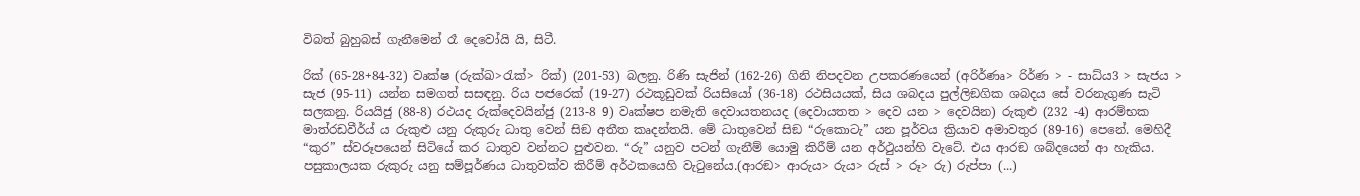විබත් බුහුබස් ගැනීමෙන් රෑ දෙවෝයි යි, සිටී.

රික් (65-28+84-32) වෘක්ෂ (රුක්ඛ>රැක්> රික්) (201-53) බලනු. රිණි සැජින් (162-26) ගිනි නිපදවන උපකරණයෙන් (අරිර්ණෘ> රිර්ණ > - සාධ්ය3 > සැජය > සැජ (95-11) යන්න සමගත් සසඳනු. රිය පඦරෙක් (19-27) රථකූඩුවක් රියසියෝ (36-18) රථසියයක්, සිය ශබදය පුල්ලිඞගික ශබදය සේ වරනැගුණ සැටි සලකනු. රියයිජු (88-8) රථයද රුක්දෙවයින්ජු (213-8 9) වෘක්ෂප නමැති දෙවායතනයද (දෙවායතත > දෙව යන > දෙවයින) රුකුළු (232 -4) ආරම්භක මාත්රඩවීර්ය් ය රුකුළු යනු රුකුරු ධාතු වෙන් සිඞ අතීත කෘදන්තයි. මේ ධාතුවෙන් සිඞ “රුකොටැ” යන පූර්වය ක්‍රියාව අමාවතුර (89-16) පෙනේ. මෙහිදී “කුර” ස්වරූපයෙන් සිටියේ කර ධාතුව වන්නට පුළුවන. “රු” යනුව පටන් ගැනීම් යොමු කිරීම් යන අර්ථුයන්හි වැටේ. එය ආරඞ ශබ්දයෙන් ආ හැකිය. පසුකාලයක රුකුරු යනු සම්පූර්ණය ධාතුවක්ව කිරීම් අර්ථකයෙහි වැටුනේය.(ආරඞ> ආරුය> රුය> රුස් > රූ> රු) රුප්පා (...)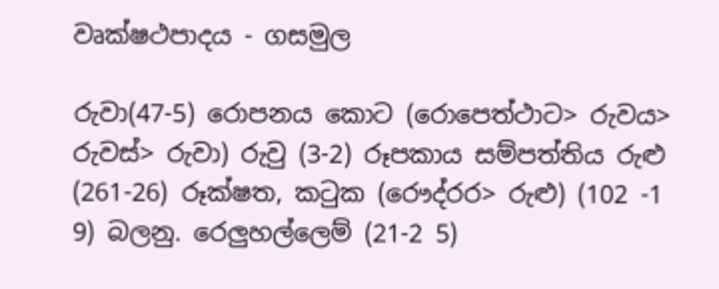වෘක්ෂථපාදය - ගසමුල

රුවා(47-5) රොපනය කොට (රොපෙත්ථාට> රුවය> රුවස්> රුවා) රුවු (3-2) රූපකාය සම්පත්තිය රුළු (261-26) රූක්ෂත, කටුක (රෞද්රර> රුළු) (102 -1 9) බලනු. රෙලුහල්ලෙම් (21-2 5)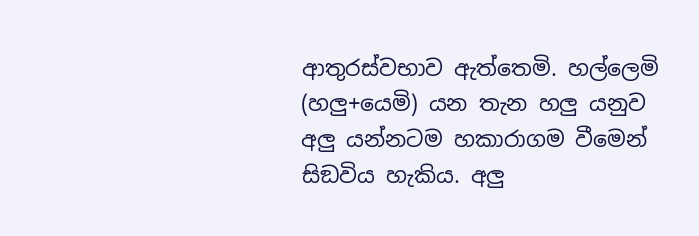ආතුරස්වභාව ඇත්තෙමි. හල්ලෙමි (හලු+යෙමි) යන තැන හලු යනුව අලු යන්නටම හකාරාගම වීමෙන් සිඞවිය හැකිය. අලු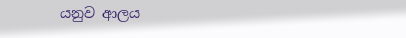යනුව ආලය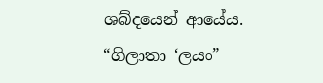ශබ්දයෙන් ආයේය. “ගිලාතා ‘ලයං”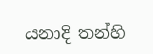යනාදි තන්හි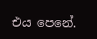එය පෙනේ.